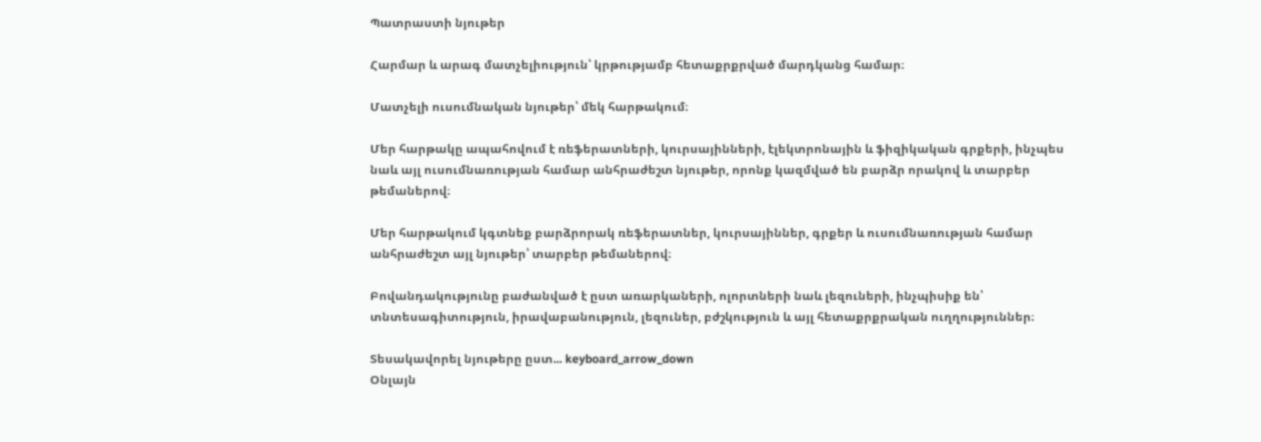Պատրաստի նյութեր

Հարմար և արագ մատչելիություն՝ կրթությամբ հետաքրքրված մարդկանց համար։

Մատչելի ուսումնական նյութեր՝ մեկ հարթակում։

Մեր հարթակը ապահովում է ռեֆերատների, կուրսայինների, էլեկտրոնային և ֆիզիկական գրքերի, ինչպես նաև այլ ուսումնառության համար անհրաժեշտ նյութեր, որոնք կազմված են բարձր որակով և տարբեր թեմաներով։

Մեր հարթակում կգտնեք բարձրորակ ռեֆերատներ, կուրսայիններ, գրքեր և ուսումնառության համար անհրաժեշտ այլ նյութեր՝ տարբեր թեմաներով։

Բովանդակությունը բաժանված է ըստ առարկաների, ոլորտների նաև լեզուների, ինչպիսիք են՝ տնտեսագիտություն, իրավաբանություն, լեզուներ, բժշկություն և այլ հետաքրքրական ուղղություններ։

Տեսակավորել նյութերը ըստ... keyboard_arrow_down
Օնլայն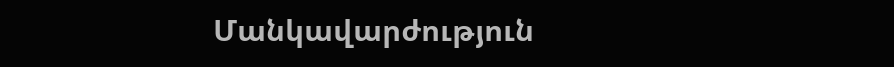Մանկավարժություն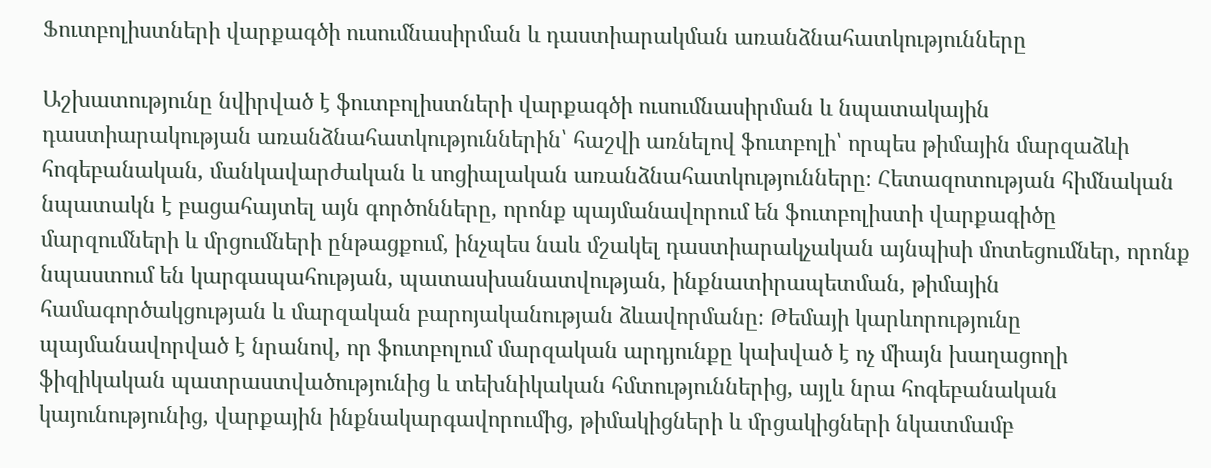Ֆուտբոլիստների վարքագծի ուսումնասիրման և դաստիարակման առանձնահատկությունները

Աշխատությունը նվիրված է ֆուտբոլիստների վարքագծի ուսումնասիրման և նպատակային դաստիարակության առանձնահատկություններին՝ հաշվի առնելով ֆուտբոլի՝ որպես թիմային մարզաձևի հոգեբանական, մանկավարժական և սոցիալական առանձնահատկությունները։ Հետազոտության հիմնական նպատակն է բացահայտել այն գործոնները, որոնք պայմանավորում են ֆուտբոլիստի վարքագիծը մարզումների և մրցումների ընթացքում, ինչպես նաև մշակել դաստիարակչական այնպիսի մոտեցումներ, որոնք նպաստում են կարգապահության, պատասխանատվության, ինքնատիրապետման, թիմային համագործակցության և մարզական բարոյականության ձևավորմանը։ Թեմայի կարևորությունը պայմանավորված է նրանով, որ ֆուտբոլում մարզական արդյունքը կախված է ոչ միայն խաղացողի ֆիզիկական պատրաստվածությունից և տեխնիկական հմտություններից, այլև նրա հոգեբանական կայունությունից, վարքային ինքնակարգավորումից, թիմակիցների և մրցակիցների նկատմամբ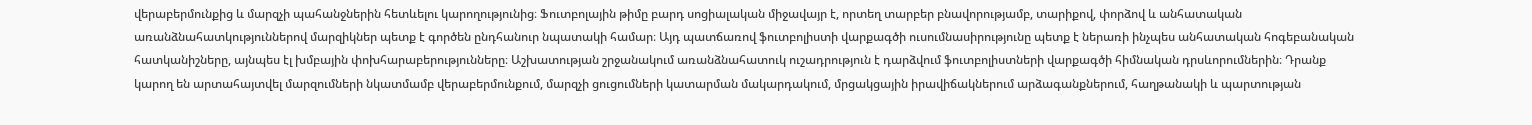վերաբերմունքից և մարզչի պահանջներին հետևելու կարողությունից։ Ֆուտբոլային թիմը բարդ սոցիալական միջավայր է, որտեղ տարբեր բնավորությամբ, տարիքով, փորձով և անհատական առանձնահատկություններով մարզիկներ պետք է գործեն ընդհանուր նպատակի համար։ Այդ պատճառով ֆուտբոլիստի վարքագծի ուսումնասիրությունը պետք է ներառի ինչպես անհատական հոգեբանական հատկանիշները, այնպես էլ խմբային փոխհարաբերությունները։ Աշխատության շրջանակում առանձնահատուկ ուշադրություն է դարձվում ֆուտբոլիստների վարքագծի հիմնական դրսևորումներին։ Դրանք կարող են արտահայտվել մարզումների նկատմամբ վերաբերմունքում, մարզչի ցուցումների կատարման մակարդակում, մրցակցային իրավիճակներում արձագանքներում, հաղթանակի և պարտության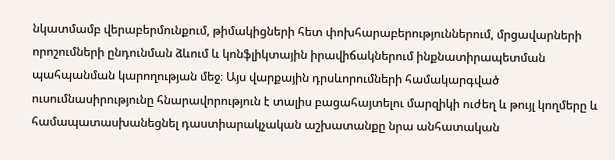նկատմամբ վերաբերմունքում, թիմակիցների հետ փոխհարաբերություններում, մրցավարների որոշումների ընդունման ձևում և կոնֆլիկտային իրավիճակներում ինքնատիրապետման պահպանման կարողության մեջ։ Այս վարքային դրսևորումների համակարգված ուսումնասիրությունը հնարավորություն է տալիս բացահայտելու մարզիկի ուժեղ և թույլ կողմերը և համապատասխանեցնել դաստիարակչական աշխատանքը նրա անհատական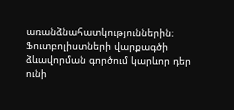առանձնահատկություններին։ Ֆուտբոլիստների վարքագծի ձևավորման գործում կարևոր դեր ունի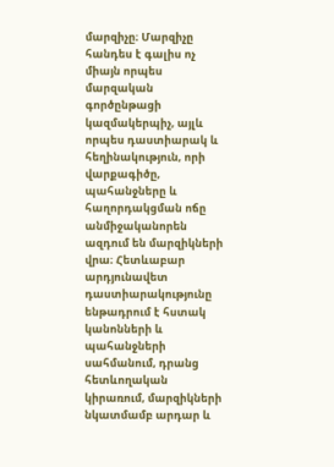մարզիչը։ Մարզիչը հանդես է գալիս ոչ միայն որպես մարզական գործընթացի կազմակերպիչ, այլև որպես դաստիարակ և հեղինակություն, որի վարքագիծը, պահանջները և հաղորդակցման ոճը անմիջականորեն ազդում են մարզիկների վրա։ Հետևաբար արդյունավետ դաստիարակությունը ենթադրում է հստակ կանոնների և պահանջների սահմանում, դրանց հետևողական կիրառում, մարզիկների նկատմամբ արդար և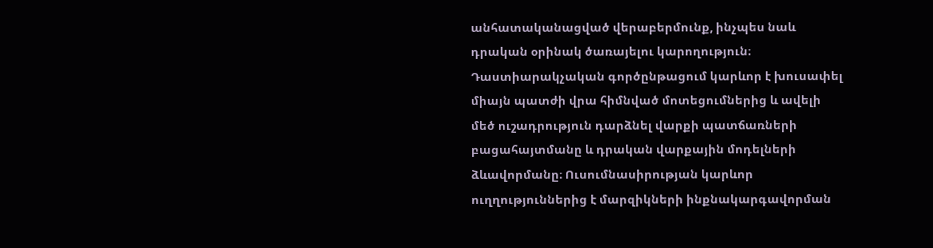անհատականացված վերաբերմունք, ինչպես նաև դրական օրինակ ծառայելու կարողություն։ Դաստիարակչական գործընթացում կարևոր է խուսափել միայն պատժի վրա հիմնված մոտեցումներից և ավելի մեծ ուշադրություն դարձնել վարքի պատճառների բացահայտմանը և դրական վարքային մոդելների ձևավորմանը։ Ուսումնասիրության կարևոր ուղղություններից է մարզիկների ինքնակարգավորման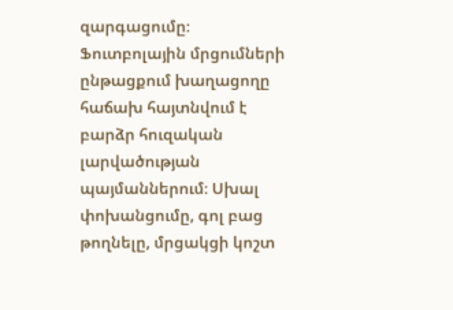զարգացումը։ Ֆուտբոլային մրցումների ընթացքում խաղացողը հաճախ հայտնվում է բարձր հուզական լարվածության պայմաններում։ Սխալ փոխանցումը, գոլ բաց թողնելը, մրցակցի կոշտ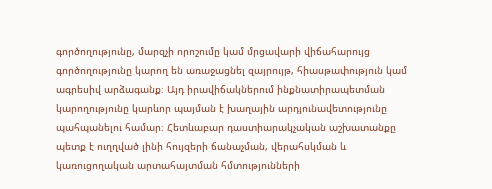գործողությունը, մարզչի որոշումը կամ մրցավարի վիճահարույց գործողությունը կարող են առաջացնել զայրույթ, հիասթափություն կամ ագրեսիվ արձագանք։ Այդ իրավիճակներում ինքնատիրապետման կարողությունը կարևոր պայման է խաղային արդյունավետությունը պահպանելու համար։ Հետևաբար դաստիարակչական աշխատանքը պետք է ուղղված լինի հույզերի ճանաչման, վերահսկման և կառուցողական արտահայտման հմտությունների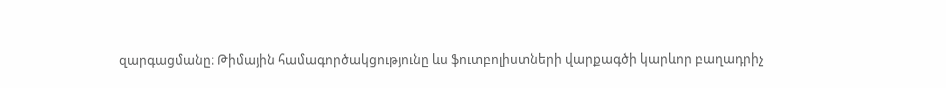զարգացմանը։ Թիմային համագործակցությունը ևս ֆուտբոլիստների վարքագծի կարևոր բաղադրիչ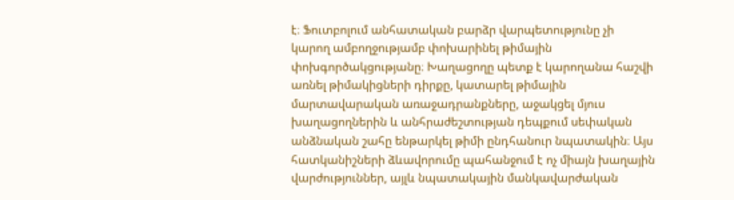է։ Ֆուտբոլում անհատական բարձր վարպետությունը չի կարող ամբողջությամբ փոխարինել թիմային փոխգործակցությանը։ Խաղացողը պետք է կարողանա հաշվի առնել թիմակիցների դիրքը, կատարել թիմային մարտավարական առաջադրանքները, աջակցել մյուս խաղացողներին և անհրաժեշտության դեպքում սեփական անձնական շահը ենթարկել թիմի ընդհանուր նպատակին։ Այս հատկանիշների ձևավորումը պահանջում է ոչ միայն խաղային վարժություններ, այլև նպատակային մանկավարժական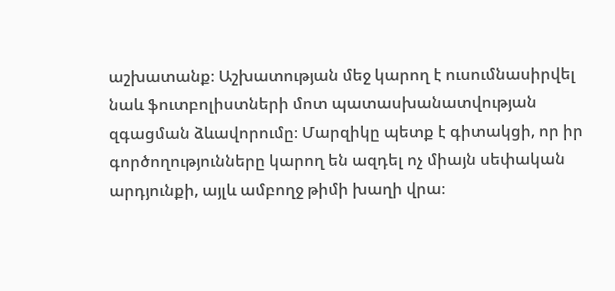աշխատանք։ Աշխատության մեջ կարող է ուսումնասիրվել նաև ֆուտբոլիստների մոտ պատասխանատվության զգացման ձևավորումը։ Մարզիկը պետք է գիտակցի, որ իր գործողությունները կարող են ազդել ոչ միայն սեփական արդյունքի, այլև ամբողջ թիմի խաղի վրա։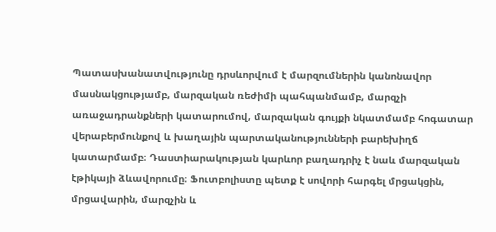Պատասխանատվությունը դրսևորվում է մարզումներին կանոնավոր մասնակցությամբ, մարզական ռեժիմի պահպանմամբ, մարզչի առաջադրանքների կատարումով, մարզական գույքի նկատմամբ հոգատար վերաբերմունքով և խաղային պարտականությունների բարեխիղճ կատարմամբ։ Դաստիարակության կարևոր բաղադրիչ է նաև մարզական էթիկայի ձևավորումը։ Ֆուտբոլիստը պետք է սովորի հարգել մրցակցին, մրցավարին, մարզչին և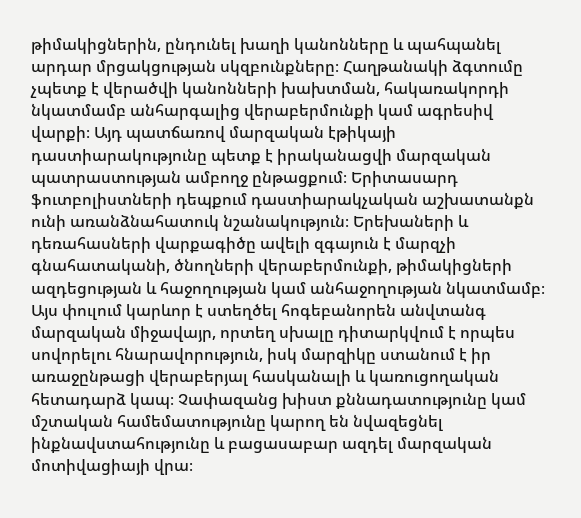թիմակիցներին, ընդունել խաղի կանոնները և պահպանել արդար մրցակցության սկզբունքները։ Հաղթանակի ձգտումը չպետք է վերածվի կանոնների խախտման, հակառակորդի նկատմամբ անհարգալից վերաբերմունքի կամ ագրեսիվ վարքի։ Այդ պատճառով մարզական էթիկայի դաստիարակությունը պետք է իրականացվի մարզական պատրաստության ամբողջ ընթացքում։ Երիտասարդ ֆուտբոլիստների դեպքում դաստիարակչական աշխատանքն ունի առանձնահատուկ նշանակություն։ Երեխաների և դեռահասների վարքագիծը ավելի զգայուն է մարզչի գնահատականի, ծնողների վերաբերմունքի, թիմակիցների ազդեցության և հաջողության կամ անհաջողության նկատմամբ։ Այս փուլում կարևոր է ստեղծել հոգեբանորեն անվտանգ մարզական միջավայր, որտեղ սխալը դիտարկվում է որպես սովորելու հնարավորություն, իսկ մարզիկը ստանում է իր առաջընթացի վերաբերյալ հասկանալի և կառուցողական հետադարձ կապ։ Չափազանց խիստ քննադատությունը կամ մշտական համեմատությունը կարող են նվազեցնել ինքնավստահությունը և բացասաբար ազդել մարզական մոտիվացիայի վրա։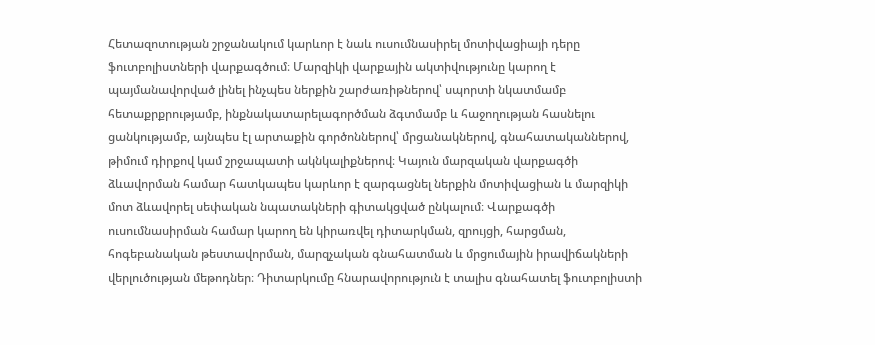Հետազոտության շրջանակում կարևոր է նաև ուսումնասիրել մոտիվացիայի դերը ֆուտբոլիստների վարքագծում։ Մարզիկի վարքային ակտիվությունը կարող է պայմանավորված լինել ինչպես ներքին շարժառիթներով՝ սպորտի նկատմամբ հետաքրքրությամբ, ինքնակատարելագործման ձգտմամբ և հաջողության հասնելու ցանկությամբ, այնպես էլ արտաքին գործոններով՝ մրցանակներով, գնահատականներով, թիմում դիրքով կամ շրջապատի ակնկալիքներով։ Կայուն մարզական վարքագծի ձևավորման համար հատկապես կարևոր է զարգացնել ներքին մոտիվացիան և մարզիկի մոտ ձևավորել սեփական նպատակների գիտակցված ընկալում։ Վարքագծի ուսումնասիրման համար կարող են կիրառվել դիտարկման, զրույցի, հարցման, հոգեբանական թեստավորման, մարզչական գնահատման և մրցումային իրավիճակների վերլուծության մեթոդներ։ Դիտարկումը հնարավորություն է տալիս գնահատել ֆուտբոլիստի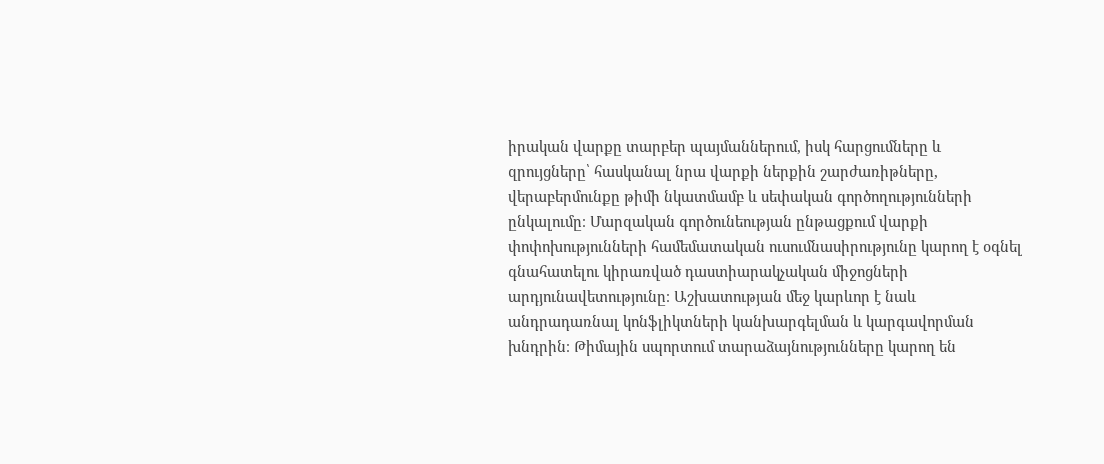իրական վարքը տարբեր պայմաններում, իսկ հարցումները և զրույցները՝ հասկանալ նրա վարքի ներքին շարժառիթները, վերաբերմունքը թիմի նկատմամբ և սեփական գործողությունների ընկալումը։ Մարզական գործունեության ընթացքում վարքի փոփոխությունների համեմատական ուսումնասիրությունը կարող է օգնել գնահատելու կիրառված դաստիարակչական միջոցների արդյունավետությունը։ Աշխատության մեջ կարևոր է նաև անդրադառնալ կոնֆլիկտների կանխարգելման և կարգավորման խնդրին։ Թիմային սպորտում տարաձայնությունները կարող են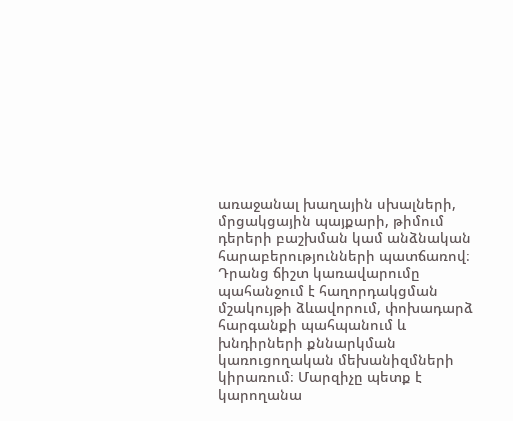առաջանալ խաղային սխալների, մրցակցային պայքարի, թիմում դերերի բաշխման կամ անձնական հարաբերությունների պատճառով։ Դրանց ճիշտ կառավարումը պահանջում է հաղորդակցման մշակույթի ձևավորում, փոխադարձ հարգանքի պահպանում և խնդիրների քննարկման կառուցողական մեխանիզմների կիրառում։ Մարզիչը պետք է կարողանա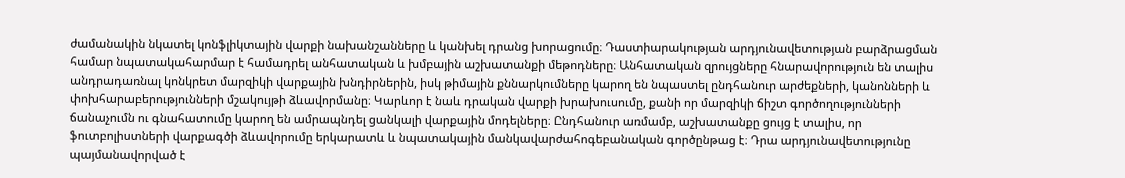ժամանակին նկատել կոնֆլիկտային վարքի նախանշանները և կանխել դրանց խորացումը։ Դաստիարակության արդյունավետության բարձրացման համար նպատակահարմար է համադրել անհատական և խմբային աշխատանքի մեթոդները։ Անհատական զրույցները հնարավորություն են տալիս անդրադառնալ կոնկրետ մարզիկի վարքային խնդիրներին, իսկ թիմային քննարկումները կարող են նպաստել ընդհանուր արժեքների, կանոնների և փոխհարաբերությունների մշակույթի ձևավորմանը։ Կարևոր է նաև դրական վարքի խրախուսումը, քանի որ մարզիկի ճիշտ գործողությունների ճանաչումն ու գնահատումը կարող են ամրապնդել ցանկալի վարքային մոդելները։ Ընդհանուր առմամբ, աշխատանքը ցույց է տալիս, որ ֆուտբոլիստների վարքագծի ձևավորումը երկարատև և նպատակային մանկավարժահոգեբանական գործընթաց է։ Դրա արդյունավետությունը պայմանավորված է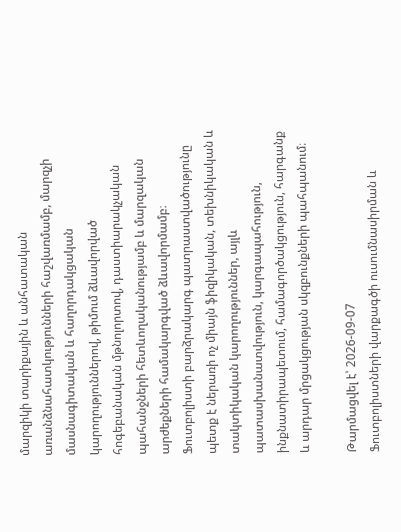մարզիկի տարիքային և անհատական առանձնահատկությունների հաշվառմամբ, մարզչի մասնագիտական և հաղորդակցական կարողություններով, թիմում ձևավորված հոգեբանական մթնոլորտով, դաստիարակչական պահանջների հետևողականությամբ և մարզական արժեքների համակարգված ձևավորմամբ։ Ֆուտբոլիստի բարձրակարգ պատրաստվածությունը պետք է ներառի ոչ միայն ֆիզիկական, տեխնիկական և տակտիկական կարողություններ, այլև պատասխանատվություն, կարգապահություն, ինքնատիրապետում, համագործակցություն, հարգանք և արդար մրցակցության սկզբունքների պահպանում։

Թարմացվել է՝ 2026-09-07
Ֆուտբոլիստների վարքագծի ուսումնասիրման և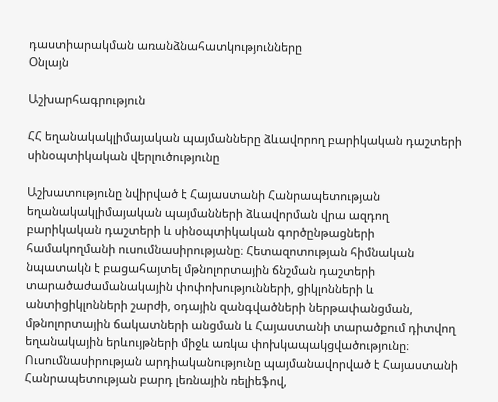դաստիարակման առանձնահատկությունները
Օնլայն

Աշխարհագրություն

ՀՀ եղանակակլիմայական պայմանները ձևավորող բարիկական դաշտերի սինօպտիկական վերլուծությունը

Աշխատությունը նվիրված է Հայաստանի Հանրապետության եղանակակլիմայական պայմանների ձևավորման վրա ազդող բարիկական դաշտերի և սինօպտիկական գործընթացների համակողմանի ուսումնասիրությանը։ Հետազոտության հիմնական նպատակն է բացահայտել մթնոլորտային ճնշման դաշտերի տարածաժամանակային փոփոխությունների, ցիկլոնների և անտիցիկլոնների շարժի, օդային զանգվածների ներթափանցման, մթնոլորտային ճակատների անցման և Հայաստանի տարածքում դիտվող եղանակային երևույթների միջև առկա փոխկապակցվածությունը։ Ուսումնասիրության արդիականությունը պայմանավորված է Հայաստանի Հանրապետության բարդ լեռնային ռելիեֆով,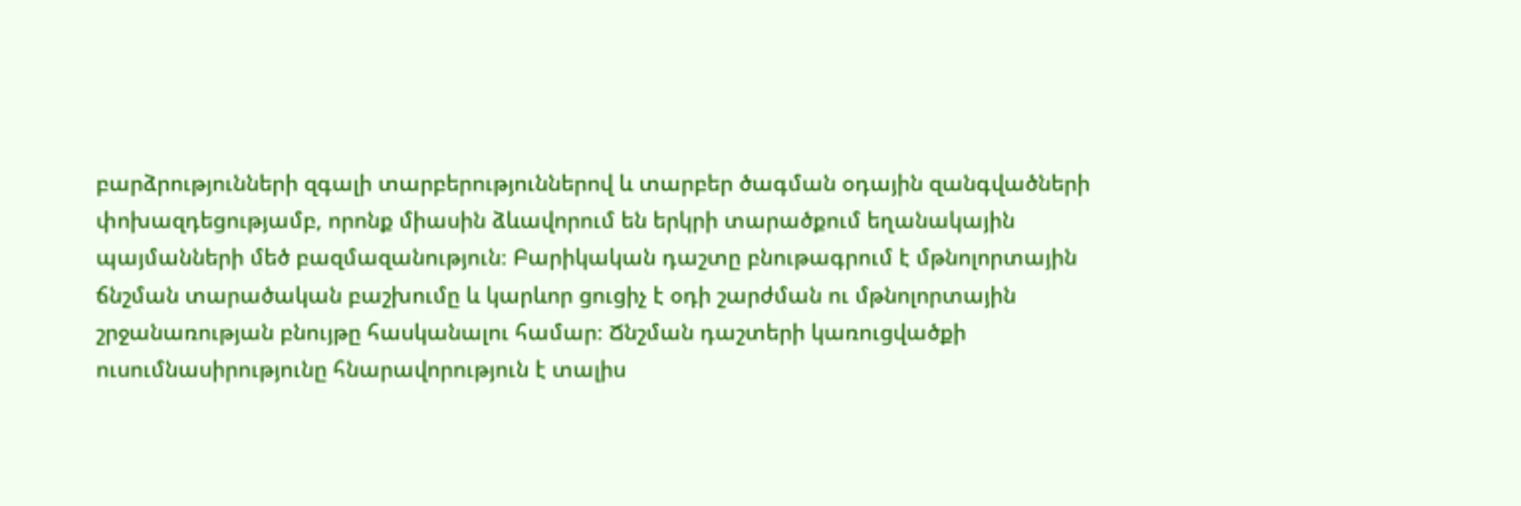բարձրությունների զգալի տարբերություններով և տարբեր ծագման օդային զանգվածների փոխազդեցությամբ, որոնք միասին ձևավորում են երկրի տարածքում եղանակային պայմանների մեծ բազմազանություն։ Բարիկական դաշտը բնութագրում է մթնոլորտային ճնշման տարածական բաշխումը և կարևոր ցուցիչ է օդի շարժման ու մթնոլորտային շրջանառության բնույթը հասկանալու համար։ Ճնշման դաշտերի կառուցվածքի ուսումնասիրությունը հնարավորություն է տալիս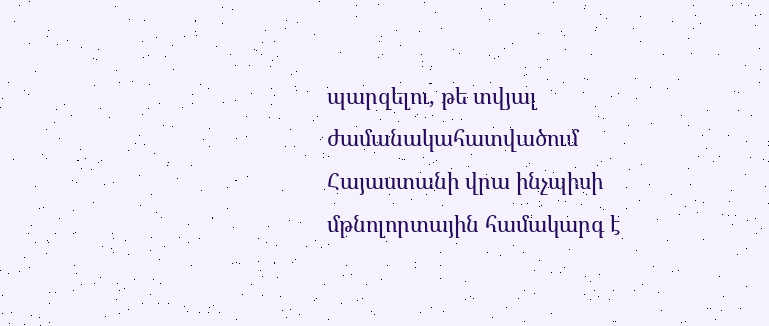պարզելու, թե տվյալ ժամանակահատվածում Հայաստանի վրա ինչպիսի մթնոլորտային համակարգ է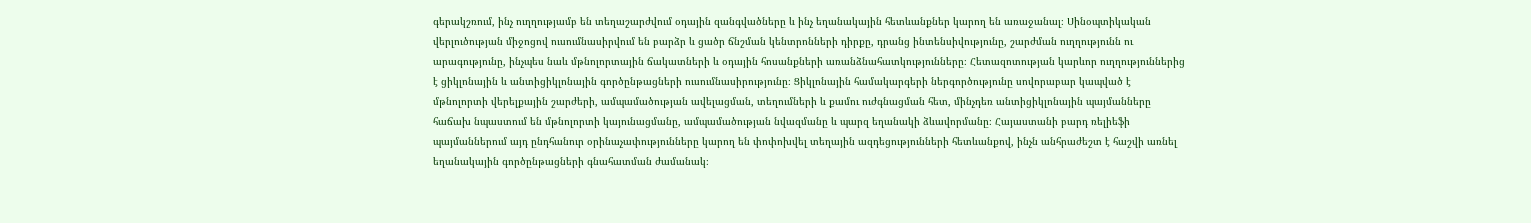գերակշռում, ինչ ուղղությամբ են տեղաշարժվում օդային զանգվածները և ինչ եղանակային հետևանքներ կարող են առաջանալ։ Սինօպտիկական վերլուծության միջոցով ուսումնասիրվում են բարձր և ցածր ճնշման կենտրոնների դիրքը, դրանց ինտենսիվությունը, շարժման ուղղությունն ու արագությունը, ինչպես նաև մթնոլորտային ճակատների և օդային հոսանքների առանձնահատկությունները։ Հետազոտության կարևոր ուղղություններից է ցիկլոնային և անտիցիկլոնային գործընթացների ուսումնասիրությունը։ Ցիկլոնային համակարգերի ներգործությունը սովորաբար կապված է մթնոլորտի վերելքային շարժերի, ամպամածության ավելացման, տեղումների և քամու ուժգնացման հետ, մինչդեռ անտիցիկլոնային պայմանները հաճախ նպաստում են մթնոլորտի կայունացմանը, ամպամածության նվազմանը և պարզ եղանակի ձևավորմանը։ Հայաստանի բարդ ռելիեֆի պայմաններում այդ ընդհանուր օրինաչափությունները կարող են փոփոխվել տեղային ազդեցությունների հետևանքով, ինչն անհրաժեշտ է հաշվի առնել եղանակային գործընթացների գնահատման ժամանակ։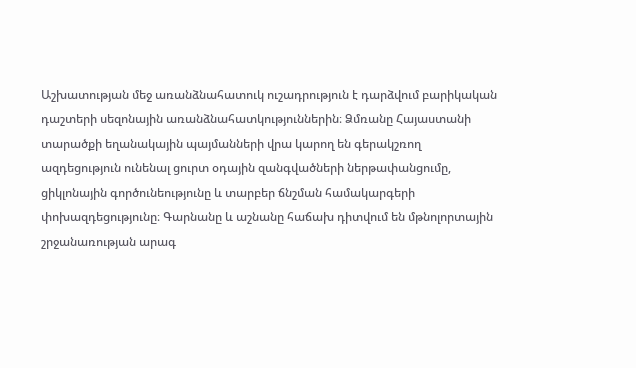Աշխատության մեջ առանձնահատուկ ուշադրություն է դարձվում բարիկական դաշտերի սեզոնային առանձնահատկություններին։ Ձմռանը Հայաստանի տարածքի եղանակային պայմանների վրա կարող են գերակշռող ազդեցություն ունենալ ցուրտ օդային զանգվածների ներթափանցումը, ցիկլոնային գործունեությունը և տարբեր ճնշման համակարգերի փոխազդեցությունը։ Գարնանը և աշնանը հաճախ դիտվում են մթնոլորտային շրջանառության արագ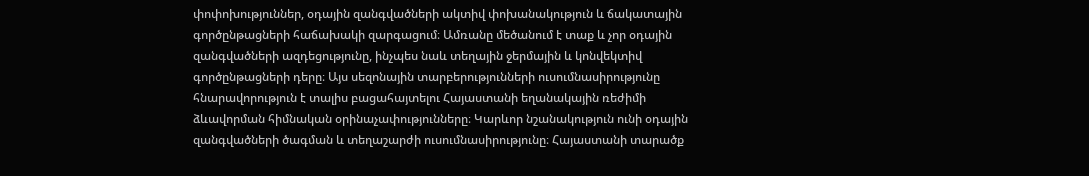փոփոխություններ, օդային զանգվածների ակտիվ փոխանակություն և ճակատային գործընթացների հաճախակի զարգացում։ Ամռանը մեծանում է տաք և չոր օդային զանգվածների ազդեցությունը, ինչպես նաև տեղային ջերմային և կոնվեկտիվ գործընթացների դերը։ Այս սեզոնային տարբերությունների ուսումնասիրությունը հնարավորություն է տալիս բացահայտելու Հայաստանի եղանակային ռեժիմի ձևավորման հիմնական օրինաչափությունները։ Կարևոր նշանակություն ունի օդային զանգվածների ծագման և տեղաշարժի ուսումնասիրությունը։ Հայաստանի տարածք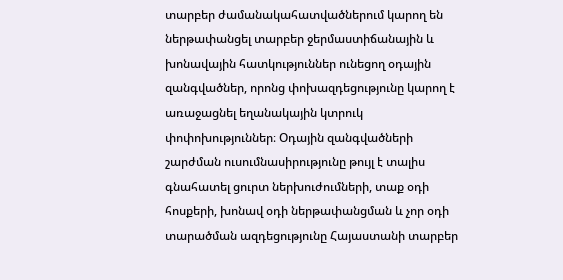տարբեր ժամանակահատվածներում կարող են ներթափանցել տարբեր ջերմաստիճանային և խոնավային հատկություններ ունեցող օդային զանգվածներ, որոնց փոխազդեցությունը կարող է առաջացնել եղանակային կտրուկ փոփոխություններ։ Օդային զանգվածների շարժման ուսումնասիրությունը թույլ է տալիս գնահատել ցուրտ ներխուժումների, տաք օդի հոսքերի, խոնավ օդի ներթափանցման և չոր օդի տարածման ազդեցությունը Հայաստանի տարբեր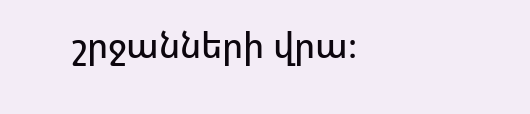շրջանների վրա։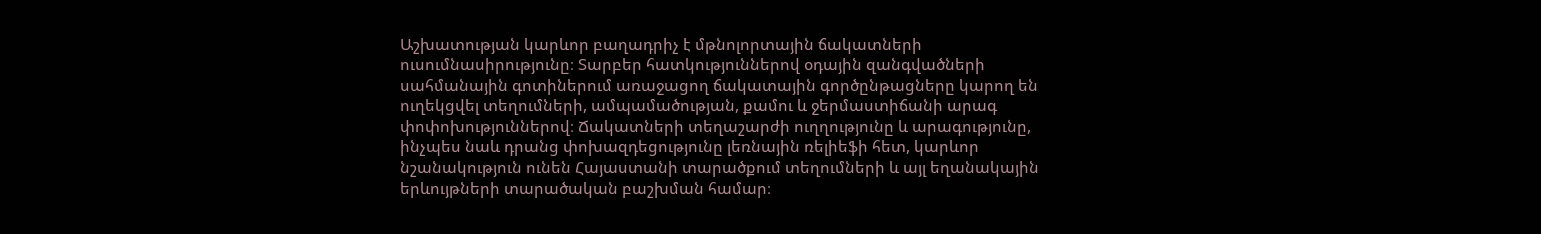Աշխատության կարևոր բաղադրիչ է մթնոլորտային ճակատների ուսումնասիրությունը։ Տարբեր հատկություններով օդային զանգվածների սահմանային գոտիներում առաջացող ճակատային գործընթացները կարող են ուղեկցվել տեղումների, ամպամածության, քամու և ջերմաստիճանի արագ փոփոխություններով։ Ճակատների տեղաշարժի ուղղությունը և արագությունը, ինչպես նաև դրանց փոխազդեցությունը լեռնային ռելիեֆի հետ, կարևոր նշանակություն ունեն Հայաստանի տարածքում տեղումների և այլ եղանակային երևույթների տարածական բաշխման համար։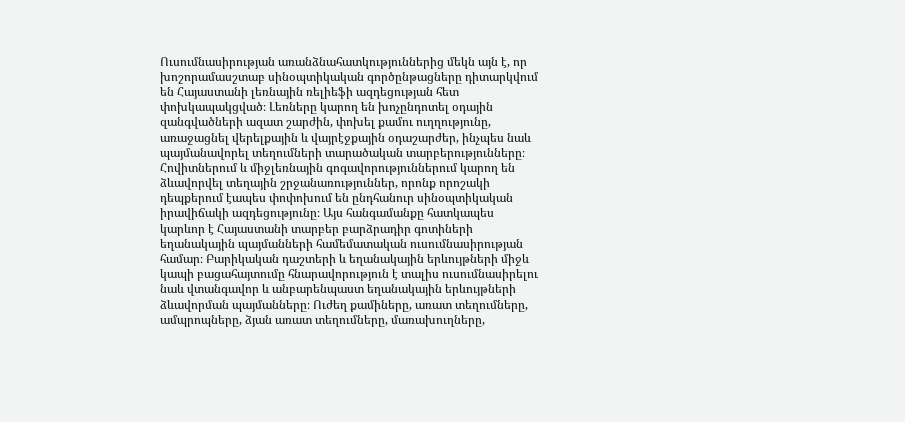Ուսումնասիրության առանձնահատկություններից մեկն այն է, որ խոշորամասշտաբ սինօպտիկական գործընթացները դիտարկվում են Հայաստանի լեռնային ռելիեֆի ազդեցության հետ փոխկապակցված։ Լեռները կարող են խոչընդոտել օդային զանգվածների ազատ շարժին, փոխել քամու ուղղությունը, առաջացնել վերելքային և վայրէջքային օդաշարժեր, ինչպես նաև պայմանավորել տեղումների տարածական տարբերությունները։ Հովիտներում և միջլեռնային գոգավորություններում կարող են ձևավորվել տեղային շրջանառություններ, որոնք որոշակի դեպքերում էապես փոփոխում են ընդհանուր սինօպտիկական իրավիճակի ազդեցությունը։ Այս հանգամանքը հատկապես կարևոր է Հայաստանի տարբեր բարձրադիր գոտիների եղանակային պայմանների համեմատական ուսումնասիրության համար։ Բարիկական դաշտերի և եղանակային երևույթների միջև կապի բացահայտումը հնարավորություն է տալիս ուսումնասիրելու նաև վտանգավոր և անբարենպաստ եղանակային երևույթների ձևավորման պայմանները։ Ուժեղ քամիները, առատ տեղումները, ամպրոպները, ձյան առատ տեղումները, մառախուղները,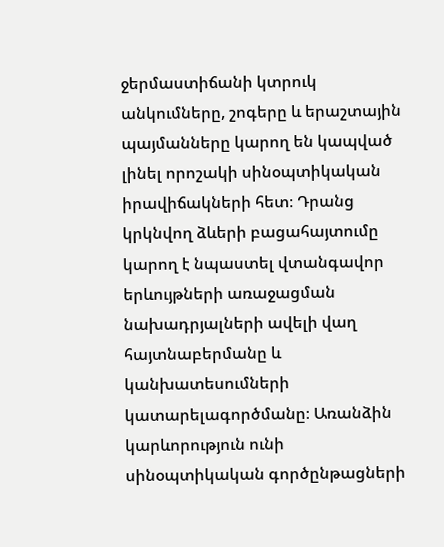ջերմաստիճանի կտրուկ անկումները, շոգերը և երաշտային պայմանները կարող են կապված լինել որոշակի սինօպտիկական իրավիճակների հետ։ Դրանց կրկնվող ձևերի բացահայտումը կարող է նպաստել վտանգավոր երևույթների առաջացման նախադրյալների ավելի վաղ հայտնաբերմանը և կանխատեսումների կատարելագործմանը։ Առանձին կարևորություն ունի սինօպտիկական գործընթացների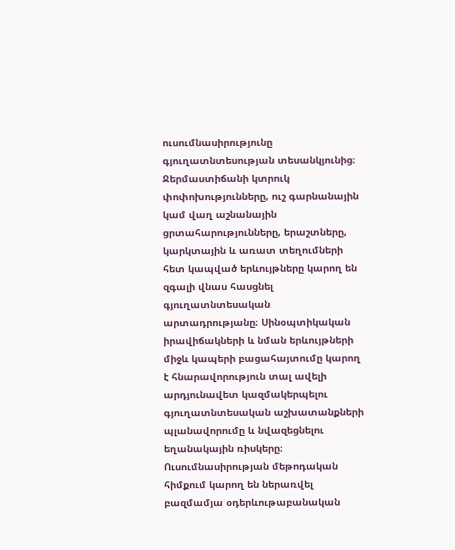ուսումնասիրությունը գյուղատնտեսության տեսանկյունից։ Ջերմաստիճանի կտրուկ փոփոխությունները, ուշ գարնանային կամ վաղ աշնանային ցրտահարությունները, երաշտները, կարկտային և առատ տեղումների հետ կապված երևույթները կարող են զգալի վնաս հասցնել գյուղատնտեսական արտադրությանը։ Սինօպտիկական իրավիճակների և նման երևույթների միջև կապերի բացահայտումը կարող է հնարավորություն տալ ավելի արդյունավետ կազմակերպելու գյուղատնտեսական աշխատանքների պլանավորումը և նվազեցնելու եղանակային ռիսկերը։ Ուսումնասիրության մեթոդական հիմքում կարող են ներառվել բազմամյա օդերևութաբանական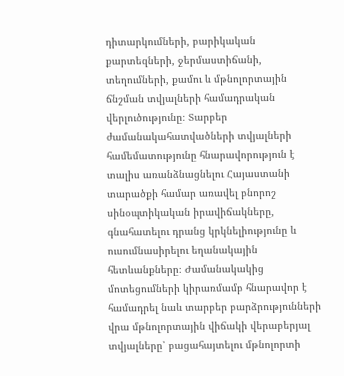դիտարկումների, բարիկական քարտեզների, ջերմաստիճանի, տեղումների, քամու և մթնոլորտային ճնշման տվյալների համադրական վերլուծությունը։ Տարբեր ժամանակահատվածների տվյալների համեմատությունը հնարավորություն է տալիս առանձնացնելու Հայաստանի տարածքի համար առավել բնորոշ սինօպտիկական իրավիճակները, գնահատելու դրանց կրկնելիությունը և ուսումնասիրելու եղանակային հետևանքները։ Ժամանակակից մոտեցումների կիրառմամբ հնարավոր է համադրել նաև տարբեր բարձրությունների վրա մթնոլորտային վիճակի վերաբերյալ տվյալները՝ բացահայտելու մթնոլորտի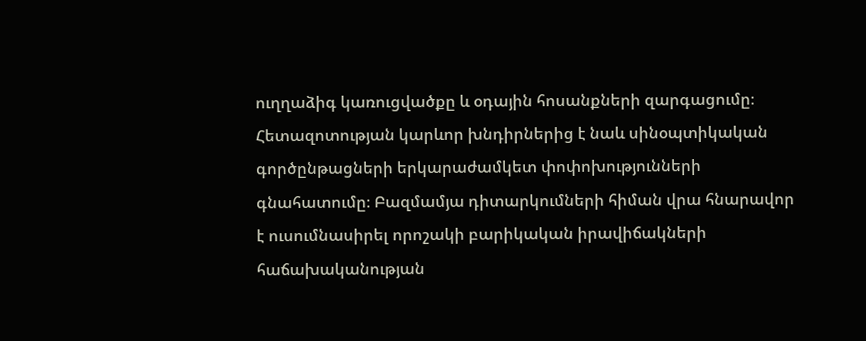ուղղաձիգ կառուցվածքը և օդային հոսանքների զարգացումը։ Հետազոտության կարևոր խնդիրներից է նաև սինօպտիկական գործընթացների երկարաժամկետ փոփոխությունների գնահատումը։ Բազմամյա դիտարկումների հիման վրա հնարավոր է ուսումնասիրել որոշակի բարիկական իրավիճակների հաճախականության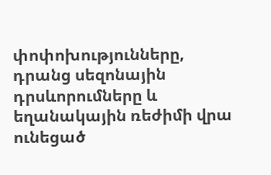փոփոխությունները, դրանց սեզոնային դրսևորումները և եղանակային ռեժիմի վրա ունեցած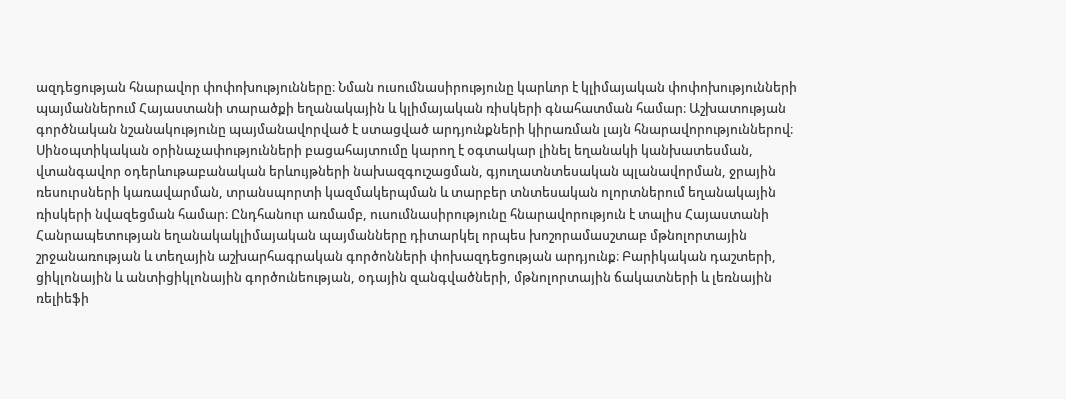ազդեցության հնարավոր փոփոխությունները։ Նման ուսումնասիրությունը կարևոր է կլիմայական փոփոխությունների պայմաններում Հայաստանի տարածքի եղանակային և կլիմայական ռիսկերի գնահատման համար։ Աշխատության գործնական նշանակությունը պայմանավորված է ստացված արդյունքների կիրառման լայն հնարավորություններով։ Սինօպտիկական օրինաչափությունների բացահայտումը կարող է օգտակար լինել եղանակի կանխատեսման, վտանգավոր օդերևութաբանական երևույթների նախազգուշացման, գյուղատնտեսական պլանավորման, ջրային ռեսուրսների կառավարման, տրանսպորտի կազմակերպման և տարբեր տնտեսական ոլորտներում եղանակային ռիսկերի նվազեցման համար։ Ընդհանուր առմամբ, ուսումնասիրությունը հնարավորություն է տալիս Հայաստանի Հանրապետության եղանակակլիմայական պայմանները դիտարկել որպես խոշորամասշտաբ մթնոլորտային շրջանառության և տեղային աշխարհագրական գործոնների փոխազդեցության արդյունք։ Բարիկական դաշտերի, ցիկլոնային և անտիցիկլոնային գործունեության, օդային զանգվածների, մթնոլորտային ճակատների և լեռնային ռելիեֆի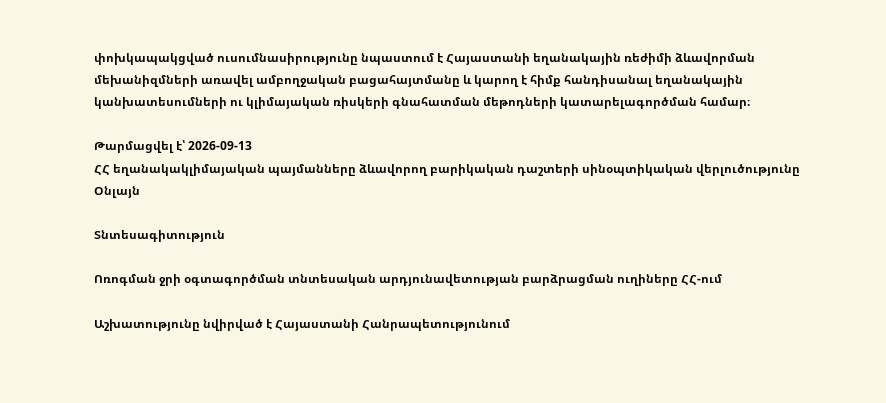փոխկապակցված ուսումնասիրությունը նպաստում է Հայաստանի եղանակային ռեժիմի ձևավորման մեխանիզմների առավել ամբողջական բացահայտմանը և կարող է հիմք հանդիսանալ եղանակային կանխատեսումների ու կլիմայական ռիսկերի գնահատման մեթոդների կատարելագործման համար։

Թարմացվել է՝ 2026-09-13
ՀՀ եղանակակլիմայական պայմանները ձևավորող բարիկական դաշտերի սինօպտիկական վերլուծությունը
Օնլայն

Տնտեսագիտություն

Ոռոգման ջրի օգտագործման տնտեսական արդյունավետության բարձրացման ուղիները ՀՀ-ում

Աշխատությունը նվիրված է Հայաստանի Հանրապետությունում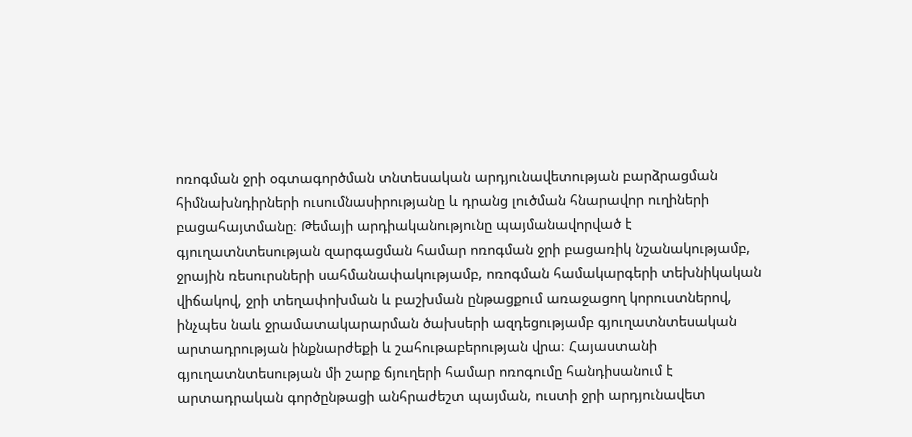ոռոգման ջրի օգտագործման տնտեսական արդյունավետության բարձրացման հիմնախնդիրների ուսումնասիրությանը և դրանց լուծման հնարավոր ուղիների բացահայտմանը։ Թեմայի արդիականությունը պայմանավորված է գյուղատնտեսության զարգացման համար ոռոգման ջրի բացառիկ նշանակությամբ, ջրային ռեսուրսների սահմանափակությամբ, ոռոգման համակարգերի տեխնիկական վիճակով, ջրի տեղափոխման և բաշխման ընթացքում առաջացող կորուստներով, ինչպես նաև ջրամատակարարման ծախսերի ազդեցությամբ գյուղատնտեսական արտադրության ինքնարժեքի և շահութաբերության վրա։ Հայաստանի գյուղատնտեսության մի շարք ճյուղերի համար ոռոգումը հանդիսանում է արտադրական գործընթացի անհրաժեշտ պայման, ուստի ջրի արդյունավետ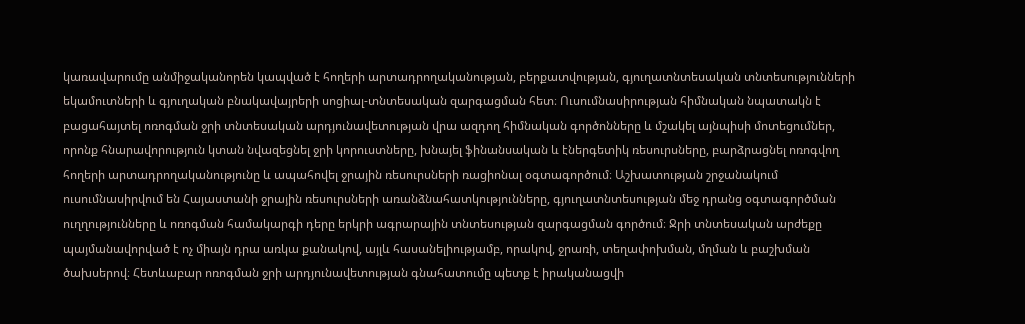կառավարումը անմիջականորեն կապված է հողերի արտադրողականության, բերքատվության, գյուղատնտեսական տնտեսությունների եկամուտների և գյուղական բնակավայրերի սոցիալ-տնտեսական զարգացման հետ։ Ուսումնասիրության հիմնական նպատակն է բացահայտել ոռոգման ջրի տնտեսական արդյունավետության վրա ազդող հիմնական գործոնները և մշակել այնպիսի մոտեցումներ, որոնք հնարավորություն կտան նվազեցնել ջրի կորուստները, խնայել ֆինանսական և էներգետիկ ռեսուրսները, բարձրացնել ոռոգվող հողերի արտադրողականությունը և ապահովել ջրային ռեսուրսների ռացիոնալ օգտագործում։ Աշխատության շրջանակում ուսումնասիրվում են Հայաստանի ջրային ռեսուրսների առանձնահատկությունները, գյուղատնտեսության մեջ դրանց օգտագործման ուղղությունները և ոռոգման համակարգի դերը երկրի ագրարային տնտեսության զարգացման գործում։ Ջրի տնտեսական արժեքը պայմանավորված է ոչ միայն դրա առկա քանակով, այլև հասանելիությամբ, որակով, ջրառի, տեղափոխման, մղման և բաշխման ծախսերով։ Հետևաբար ոռոգման ջրի արդյունավետության գնահատումը պետք է իրականացվի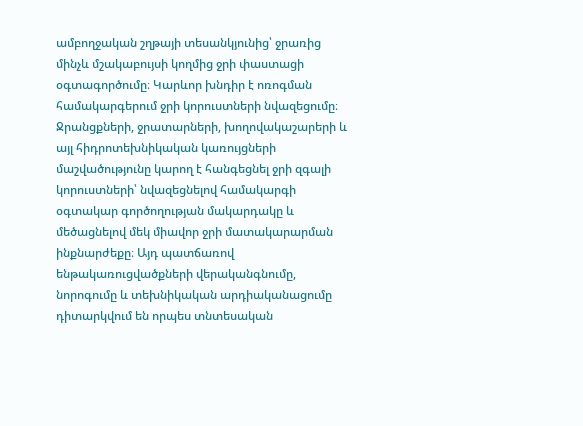ամբողջական շղթայի տեսանկյունից՝ ջրառից մինչև մշակաբույսի կողմից ջրի փաստացի օգտագործումը։ Կարևոր խնդիր է ոռոգման համակարգերում ջրի կորուստների նվազեցումը։ Ջրանցքների, ջրատարների, խողովակաշարերի և այլ հիդրոտեխնիկական կառույցների մաշվածությունը կարող է հանգեցնել ջրի զգալի կորուստների՝ նվազեցնելով համակարգի օգտակար գործողության մակարդակը և մեծացնելով մեկ միավոր ջրի մատակարարման ինքնարժեքը։ Այդ պատճառով ենթակառուցվածքների վերականգնումը, նորոգումը և տեխնիկական արդիականացումը դիտարկվում են որպես տնտեսական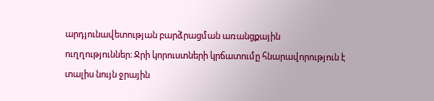արդյունավետության բարձրացման առանցքային ուղղություններ։ Ջրի կորուստների կրճատումը հնարավորություն է տալիս նույն ջրային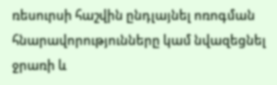ռեսուրսի հաշվին ընդլայնել ոռոգման հնարավորությունները կամ նվազեցնել ջրառի և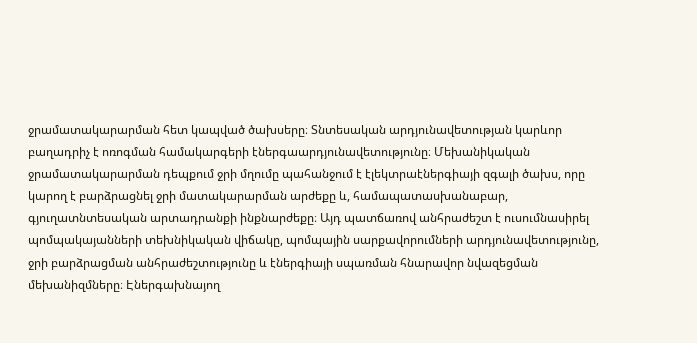ջրամատակարարման հետ կապված ծախսերը։ Տնտեսական արդյունավետության կարևոր բաղադրիչ է ոռոգման համակարգերի էներգաարդյունավետությունը։ Մեխանիկական ջրամատակարարման դեպքում ջրի մղումը պահանջում է էլեկտրաէներգիայի զգալի ծախս, որը կարող է բարձրացնել ջրի մատակարարման արժեքը և, համապատասխանաբար, գյուղատնտեսական արտադրանքի ինքնարժեքը։ Այդ պատճառով անհրաժեշտ է ուսումնասիրել պոմպակայանների տեխնիկական վիճակը, պոմպային սարքավորումների արդյունավետությունը, ջրի բարձրացման անհրաժեշտությունը և էներգիայի սպառման հնարավոր նվազեցման մեխանիզմները։ Էներգախնայող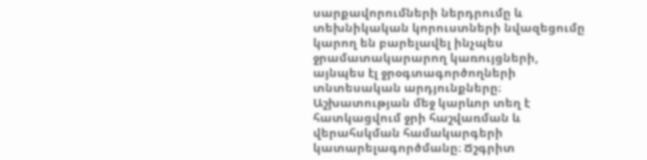սարքավորումների ներդրումը և տեխնիկական կորուստների նվազեցումը կարող են բարելավել ինչպես ջրամատակարարող կառույցների, այնպես էլ ջրօգտագործողների տնտեսական արդյունքները։ Աշխատության մեջ կարևոր տեղ է հատկացվում ջրի հաշվառման և վերահսկման համակարգերի կատարելագործմանը։ Ճշգրիտ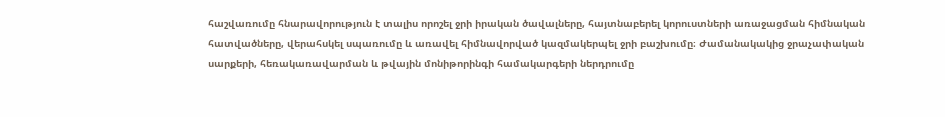հաշվառումը հնարավորություն է տալիս որոշել ջրի իրական ծավալները, հայտնաբերել կորուստների առաջացման հիմնական հատվածները, վերահսկել սպառումը և առավել հիմնավորված կազմակերպել ջրի բաշխումը։ Ժամանակակից ջրաչափական սարքերի, հեռակառավարման և թվային մոնիթորինգի համակարգերի ներդրումը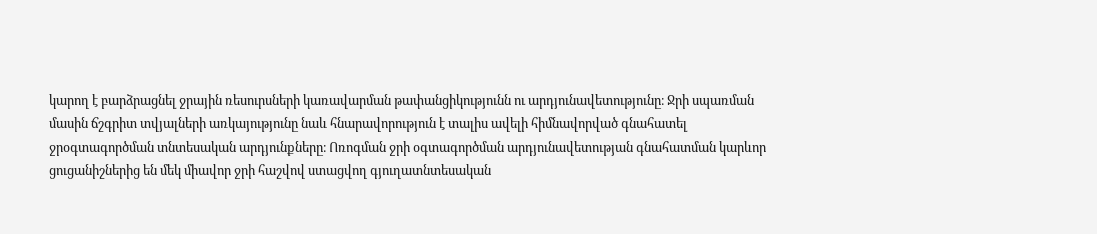կարող է բարձրացնել ջրային ռեսուրսների կառավարման թափանցիկությունն ու արդյունավետությունը։ Ջրի սպառման մասին ճշգրիտ տվյալների առկայությունը նաև հնարավորություն է տալիս ավելի հիմնավորված գնահատել ջրօգտագործման տնտեսական արդյունքները։ Ոռոգման ջրի օգտագործման արդյունավետության գնահատման կարևոր ցուցանիշներից են մեկ միավոր ջրի հաշվով ստացվող գյուղատնտեսական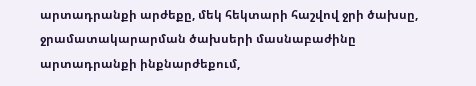արտադրանքի արժեքը, մեկ հեկտարի հաշվով ջրի ծախսը, ջրամատակարարման ծախսերի մասնաբաժինը արտադրանքի ինքնարժեքում,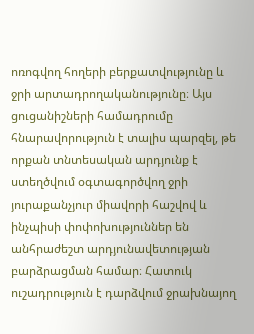ոռոգվող հողերի բերքատվությունը և ջրի արտադրողականությունը։ Այս ցուցանիշների համադրումը հնարավորություն է տալիս պարզել, թե որքան տնտեսական արդյունք է ստեղծվում օգտագործվող ջրի յուրաքանչյուր միավորի հաշվով և ինչպիսի փոփոխություններ են անհրաժեշտ արդյունավետության բարձրացման համար։ Հատուկ ուշադրություն է դարձվում ջրախնայող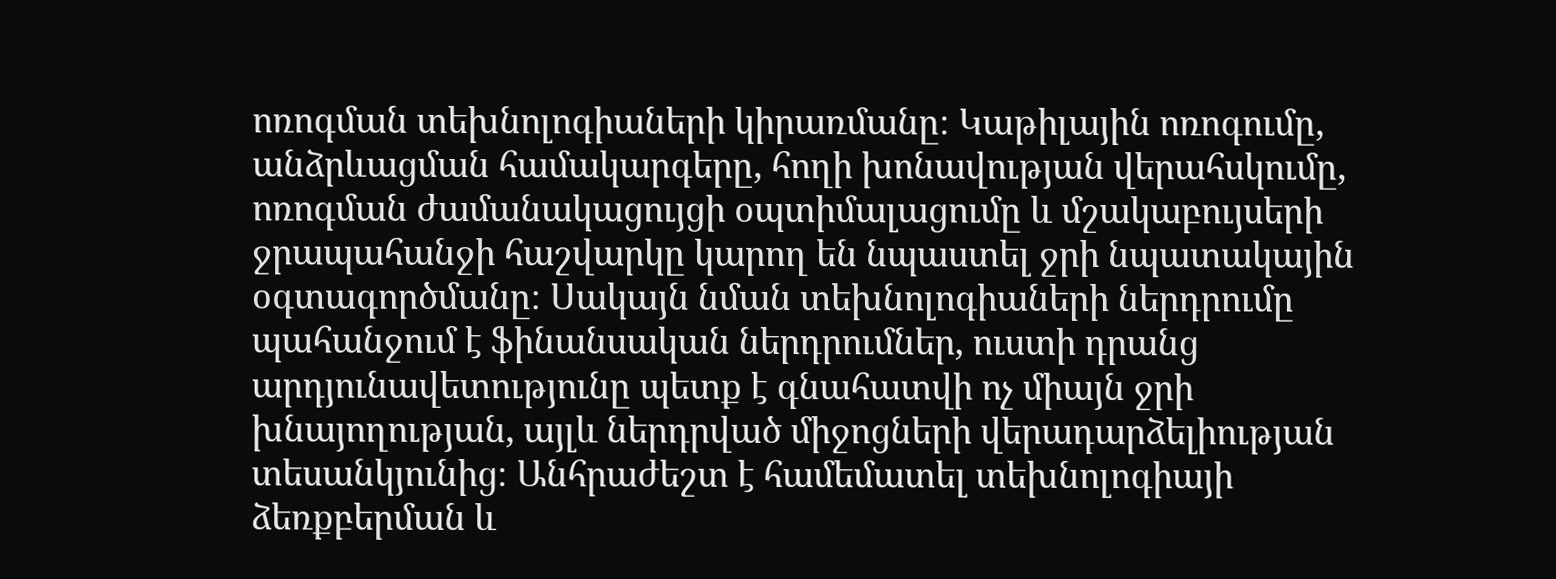ոռոգման տեխնոլոգիաների կիրառմանը։ Կաթիլային ոռոգումը, անձրևացման համակարգերը, հողի խոնավության վերահսկումը, ոռոգման ժամանակացույցի օպտիմալացումը և մշակաբույսերի ջրապահանջի հաշվարկը կարող են նպաստել ջրի նպատակային օգտագործմանը։ Սակայն նման տեխնոլոգիաների ներդրումը պահանջում է ֆինանսական ներդրումներ, ուստի դրանց արդյունավետությունը պետք է գնահատվի ոչ միայն ջրի խնայողության, այլև ներդրված միջոցների վերադարձելիության տեսանկյունից։ Անհրաժեշտ է համեմատել տեխնոլոգիայի ձեռքբերման և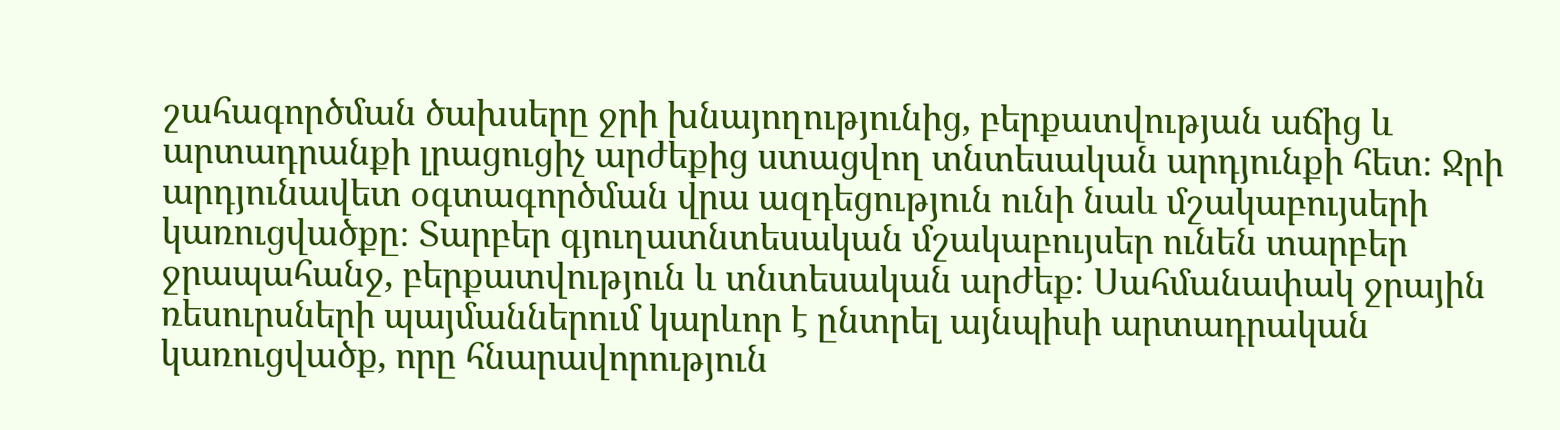շահագործման ծախսերը ջրի խնայողությունից, բերքատվության աճից և արտադրանքի լրացուցիչ արժեքից ստացվող տնտեսական արդյունքի հետ։ Ջրի արդյունավետ օգտագործման վրա ազդեցություն ունի նաև մշակաբույսերի կառուցվածքը։ Տարբեր գյուղատնտեսական մշակաբույսեր ունեն տարբեր ջրապահանջ, բերքատվություն և տնտեսական արժեք։ Սահմանափակ ջրային ռեսուրսների պայմաններում կարևոր է ընտրել այնպիսի արտադրական կառուցվածք, որը հնարավորություն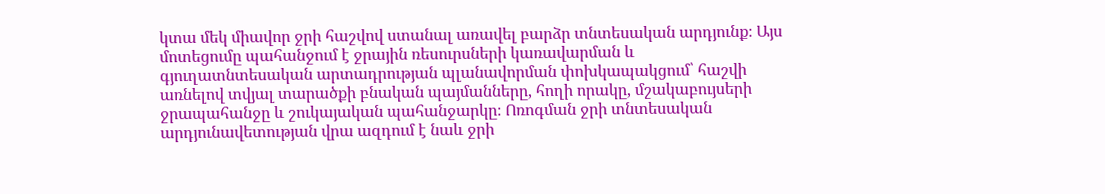կտա մեկ միավոր ջրի հաշվով ստանալ առավել բարձր տնտեսական արդյունք։ Այս մոտեցումը պահանջում է ջրային ռեսուրսների կառավարման և գյուղատնտեսական արտադրության պլանավորման փոխկապակցում՝ հաշվի առնելով տվյալ տարածքի բնական պայմանները, հողի որակը, մշակաբույսերի ջրապահանջը և շուկայական պահանջարկը։ Ոռոգման ջրի տնտեսական արդյունավետության վրա ազդում է նաև ջրի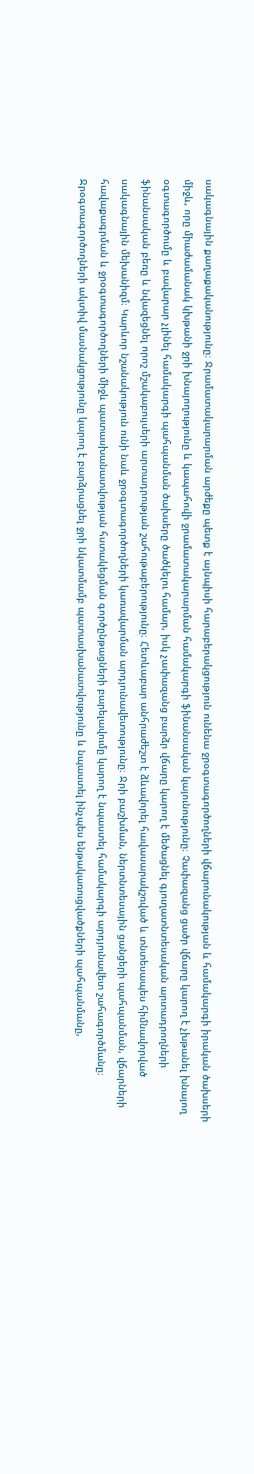սակագնային քաղաքականությունը։ Ջրամատակարարման արժեքը պետք է այնպիսի հարաբերակցություն ունենա ջրօգտագործողների վճարունակության և համակարգի իրական ծախսերի միջև, որը միաժամանակ կխթանի ջրի խնայողությունը և կապահովի ջրամատակարարման համակարգի ֆինանսական կայունությունը։ Չափազանց ցածր վճարը կարող է չխթանել խնայող օգտագործումը և բավարար չլինել համակարգի պահպանման ծախսերը ծածկելու համար, իսկ չափազանց բարձր վճարը կարող է մեծացնել գյուղատնտեսական արտադրողների ֆինանսական բեռը և նվազեցնել որոշ մշակաբույսերի արտադրության շահութաբերությունը։ Հետևաբար անհրաժեշտ է ձևավորել հավասարակշռված և տնտեսապես հիմնավորված սակագնային մեխանիզմ։ Կարևոր նշանակություն ունի նաև ջրօգտագործողների կառավարման արդյունավետությունը։ Ջրի բաշխման, ներտնտեսային ցանցերի պահպանման, վճարների հավաքագրման և ջրօգտագործողների միջև պատասխանատվության հստակեցման գործընթացների բարելավումը կարող է նպաստել համակարգի արդյունավետ շահագործմանը։ Ջրօգտագործողների ակտիվ մասնակցությունը կարող է բարձրացնել ջրի նկատմամբ պատասխանատվությունը և նպաստել ինչպես ենթակառուցվածքների պահպանմանը,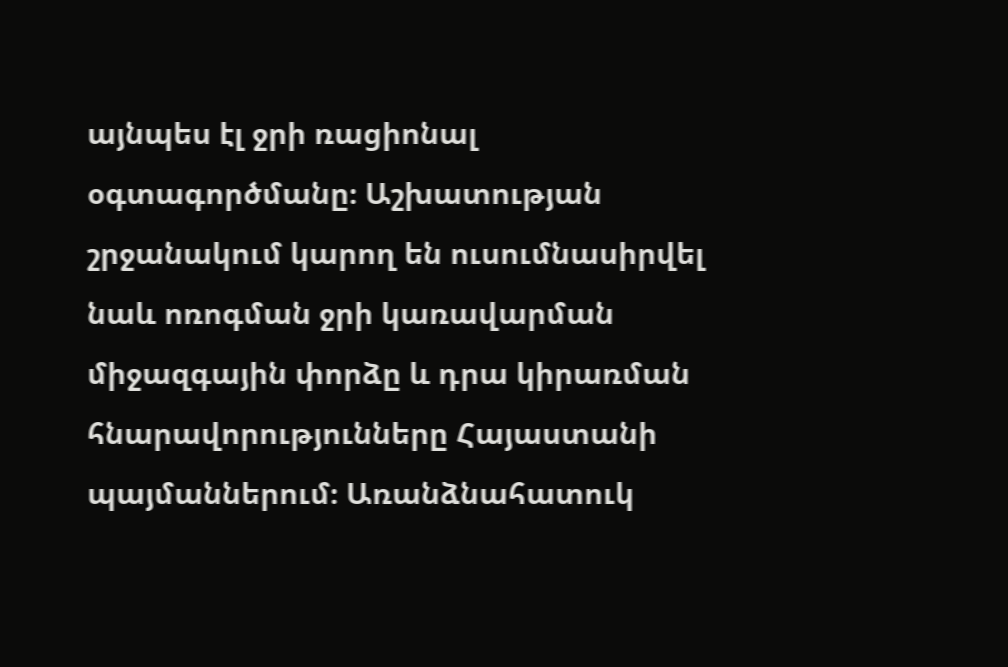այնպես էլ ջրի ռացիոնալ օգտագործմանը։ Աշխատության շրջանակում կարող են ուսումնասիրվել նաև ոռոգման ջրի կառավարման միջազգային փորձը և դրա կիրառման հնարավորությունները Հայաստանի պայմաններում։ Առանձնահատուկ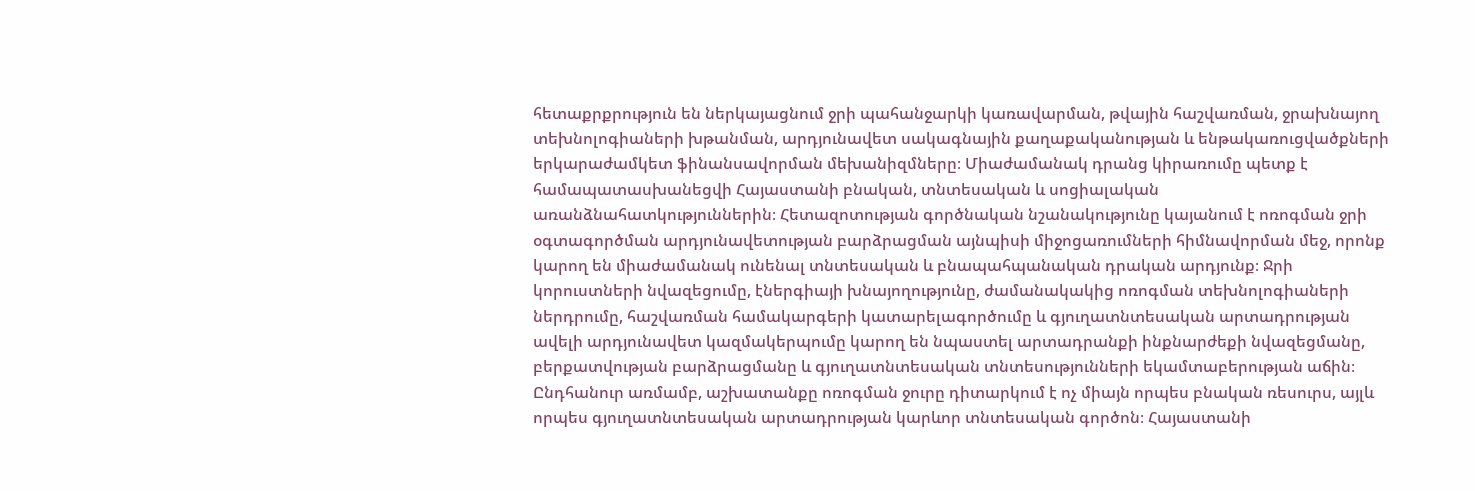հետաքրքրություն են ներկայացնում ջրի պահանջարկի կառավարման, թվային հաշվառման, ջրախնայող տեխնոլոգիաների խթանման, արդյունավետ սակագնային քաղաքականության և ենթակառուցվածքների երկարաժամկետ ֆինանսավորման մեխանիզմները։ Միաժամանակ դրանց կիրառումը պետք է համապատասխանեցվի Հայաստանի բնական, տնտեսական և սոցիալական առանձնահատկություններին։ Հետազոտության գործնական նշանակությունը կայանում է ոռոգման ջրի օգտագործման արդյունավետության բարձրացման այնպիսի միջոցառումների հիմնավորման մեջ, որոնք կարող են միաժամանակ ունենալ տնտեսական և բնապահպանական դրական արդյունք։ Ջրի կորուստների նվազեցումը, էներգիայի խնայողությունը, ժամանակակից ոռոգման տեխնոլոգիաների ներդրումը, հաշվառման համակարգերի կատարելագործումը և գյուղատնտեսական արտադրության ավելի արդյունավետ կազմակերպումը կարող են նպաստել արտադրանքի ինքնարժեքի նվազեցմանը, բերքատվության բարձրացմանը և գյուղատնտեսական տնտեսությունների եկամտաբերության աճին։ Ընդհանուր առմամբ, աշխատանքը ոռոգման ջուրը դիտարկում է ոչ միայն որպես բնական ռեսուրս, այլև որպես գյուղատնտեսական արտադրության կարևոր տնտեսական գործոն։ Հայաստանի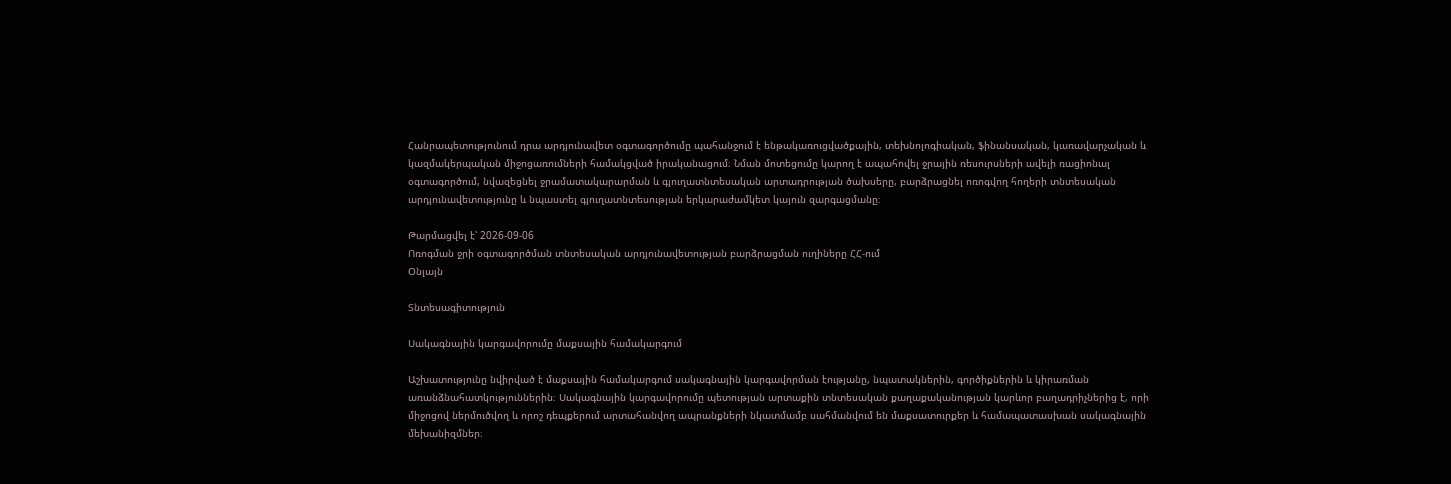Հանրապետությունում դրա արդյունավետ օգտագործումը պահանջում է ենթակառուցվածքային, տեխնոլոգիական, ֆինանսական, կառավարչական և կազմակերպական միջոցառումների համակցված իրականացում։ Նման մոտեցումը կարող է ապահովել ջրային ռեսուրսների ավելի ռացիոնալ օգտագործում, նվազեցնել ջրամատակարարման և գյուղատնտեսական արտադրության ծախսերը, բարձրացնել ոռոգվող հողերի տնտեսական արդյունավետությունը և նպաստել գյուղատնտեսության երկարաժամկետ կայուն զարգացմանը։

Թարմացվել է՝ 2026-09-06
Ոռոգման ջրի օգտագործման տնտեսական արդյունավետության բարձրացման ուղիները ՀՀ-ում
Օնլայն

Տնտեսագիտություն

Սակագնային կարգավորումը մաքսային համակարգում

Աշխատությունը նվիրված է մաքսային համակարգում սակագնային կարգավորման էությանը, նպատակներին, գործիքներին և կիրառման առանձնահատկություններին։ Սակագնային կարգավորումը պետության արտաքին տնտեսական քաղաքականության կարևոր բաղադրիչներից է, որի միջոցով ներմուծվող և որոշ դեպքերում արտահանվող ապրանքների նկատմամբ սահմանվում են մաքսատուրքեր և համապատասխան սակագնային մեխանիզմներ։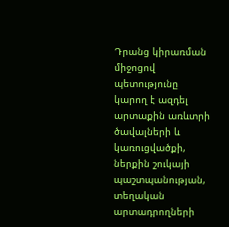Դրանց կիրառման միջոցով պետությունը կարող է ազդել արտաքին առևտրի ծավալների և կառուցվածքի, ներքին շուկայի պաշտպանության, տեղական արտադրողների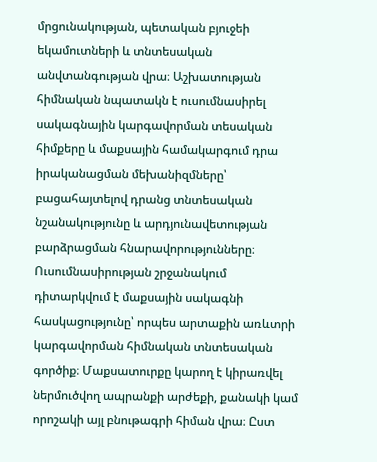մրցունակության, պետական բյուջեի եկամուտների և տնտեսական անվտանգության վրա։ Աշխատության հիմնական նպատակն է ուսումնասիրել սակագնային կարգավորման տեսական հիմքերը և մաքսային համակարգում դրա իրականացման մեխանիզմները՝ բացահայտելով դրանց տնտեսական նշանակությունը և արդյունավետության բարձրացման հնարավորությունները։ Ուսումնասիրության շրջանակում դիտարկվում է մաքսային սակագնի հասկացությունը՝ որպես արտաքին առևտրի կարգավորման հիմնական տնտեսական գործիք։ Մաքսատուրքը կարող է կիրառվել ներմուծվող ապրանքի արժեքի, քանակի կամ որոշակի այլ բնութագրի հիման վրա։ Ըստ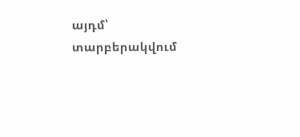այդմ՝ տարբերակվում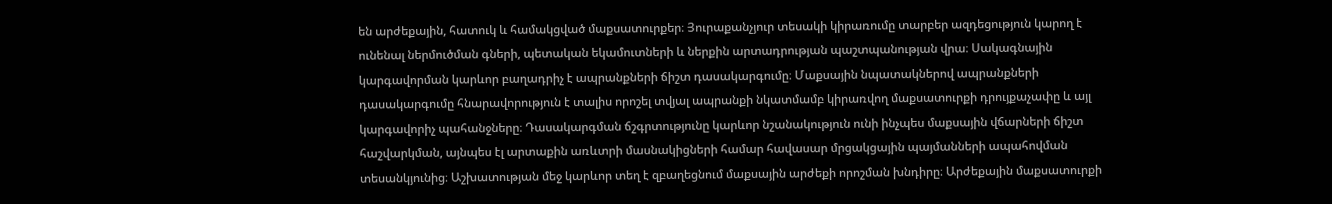են արժեքային, հատուկ և համակցված մաքսատուրքեր։ Յուրաքանչյուր տեսակի կիրառումը տարբեր ազդեցություն կարող է ունենալ ներմուծման գների, պետական եկամուտների և ներքին արտադրության պաշտպանության վրա։ Սակագնային կարգավորման կարևոր բաղադրիչ է ապրանքների ճիշտ դասակարգումը։ Մաքսային նպատակներով ապրանքների դասակարգումը հնարավորություն է տալիս որոշել տվյալ ապրանքի նկատմամբ կիրառվող մաքսատուրքի դրույքաչափը և այլ կարգավորիչ պահանջները։ Դասակարգման ճշգրտությունը կարևոր նշանակություն ունի ինչպես մաքսային վճարների ճիշտ հաշվարկման, այնպես էլ արտաքին առևտրի մասնակիցների համար հավասար մրցակցային պայմանների ապահովման տեսանկյունից։ Աշխատության մեջ կարևոր տեղ է զբաղեցնում մաքսային արժեքի որոշման խնդիրը։ Արժեքային մաքսատուրքի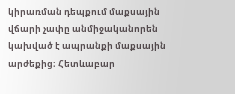կիրառման դեպքում մաքսային վճարի չափը անմիջականորեն կախված է ապրանքի մաքսային արժեքից։ Հետևաբար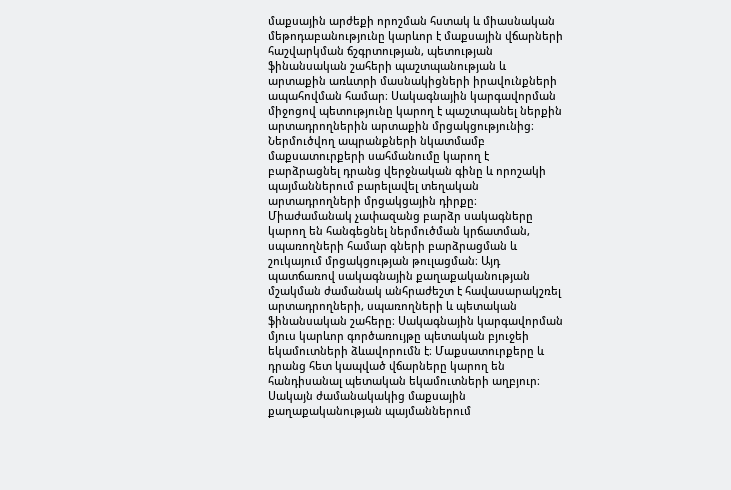մաքսային արժեքի որոշման հստակ և միասնական մեթոդաբանությունը կարևոր է մաքսային վճարների հաշվարկման ճշգրտության, պետության ֆինանսական շահերի պաշտպանության և արտաքին առևտրի մասնակիցների իրավունքների ապահովման համար։ Սակագնային կարգավորման միջոցով պետությունը կարող է պաշտպանել ներքին արտադրողներին արտաքին մրցակցությունից։ Ներմուծվող ապրանքների նկատմամբ մաքսատուրքերի սահմանումը կարող է բարձրացնել դրանց վերջնական գինը և որոշակի պայմաններում բարելավել տեղական արտադրողների մրցակցային դիրքը։ Միաժամանակ չափազանց բարձր սակագները կարող են հանգեցնել ներմուծման կրճատման, սպառողների համար գների բարձրացման և շուկայում մրցակցության թուլացման։ Այդ պատճառով սակագնային քաղաքականության մշակման ժամանակ անհրաժեշտ է հավասարակշռել արտադրողների, սպառողների և պետական ֆինանսական շահերը։ Սակագնային կարգավորման մյուս կարևոր գործառույթը պետական բյուջեի եկամուտների ձևավորումն է։ Մաքսատուրքերը և դրանց հետ կապված վճարները կարող են հանդիսանալ պետական եկամուտների աղբյուր։ Սակայն ժամանակակից մաքսային քաղաքականության պայմաններում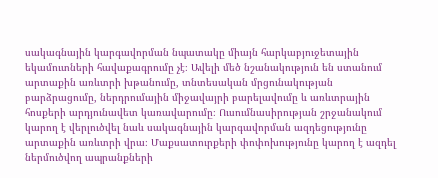սակագնային կարգավորման նպատակը միայն հարկաբյուջետային եկամուտների հավաքագրումը չէ։ Ավելի մեծ նշանակություն են ստանում արտաքին առևտրի խթանումը, տնտեսական մրցունակության բարձրացումը, ներդրումային միջավայրի բարելավումը և առևտրային հոսքերի արդյունավետ կառավարումը։ Ուսումնասիրության շրջանակում կարող է վերլուծվել նաև սակագնային կարգավորման ազդեցությունը արտաքին առևտրի վրա։ Մաքսատուրքերի փոփոխությունը կարող է ազդել ներմուծվող ապրանքների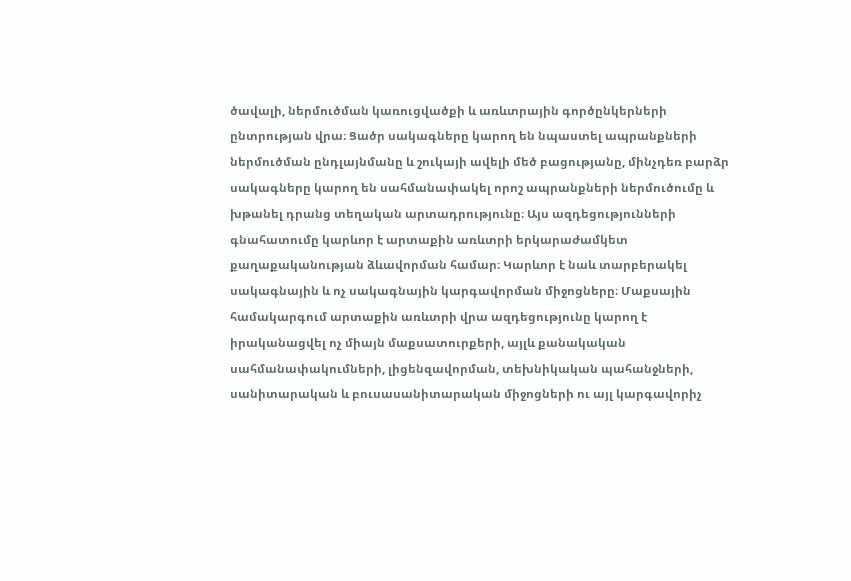ծավալի, ներմուծման կառուցվածքի և առևտրային գործընկերների ընտրության վրա։ Ցածր սակագները կարող են նպաստել ապրանքների ներմուծման ընդլայնմանը և շուկայի ավելի մեծ բացությանը, մինչդեռ բարձր սակագները կարող են սահմանափակել որոշ ապրանքների ներմուծումը և խթանել դրանց տեղական արտադրությունը։ Այս ազդեցությունների գնահատումը կարևոր է արտաքին առևտրի երկարաժամկետ քաղաքականության ձևավորման համար։ Կարևոր է նաև տարբերակել սակագնային և ոչ սակագնային կարգավորման միջոցները։ Մաքսային համակարգում արտաքին առևտրի վրա ազդեցությունը կարող է իրականացվել ոչ միայն մաքսատուրքերի, այլև քանակական սահմանափակումների, լիցենզավորման, տեխնիկական պահանջների, սանիտարական և բուսասանիտարական միջոցների ու այլ կարգավորիչ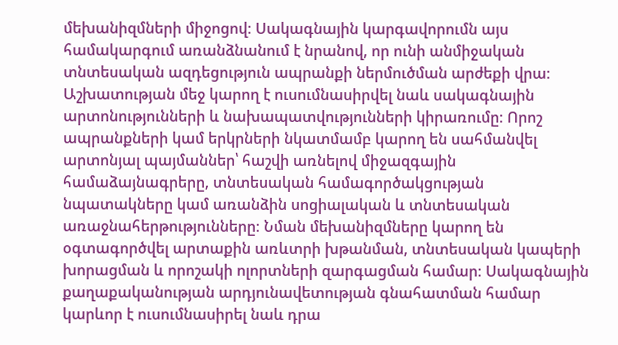մեխանիզմների միջոցով։ Սակագնային կարգավորումն այս համակարգում առանձնանում է նրանով, որ ունի անմիջական տնտեսական ազդեցություն ապրանքի ներմուծման արժեքի վրա։ Աշխատության մեջ կարող է ուսումնասիրվել նաև սակագնային արտոնությունների և նախապատվությունների կիրառումը։ Որոշ ապրանքների կամ երկրների նկատմամբ կարող են սահմանվել արտոնյալ պայմաններ՝ հաշվի առնելով միջազգային համաձայնագրերը, տնտեսական համագործակցության նպատակները կամ առանձին սոցիալական և տնտեսական առաջնահերթությունները։ Նման մեխանիզմները կարող են օգտագործվել արտաքին առևտրի խթանման, տնտեսական կապերի խորացման և որոշակի ոլորտների զարգացման համար։ Սակագնային քաղաքականության արդյունավետության գնահատման համար կարևոր է ուսումնասիրել նաև դրա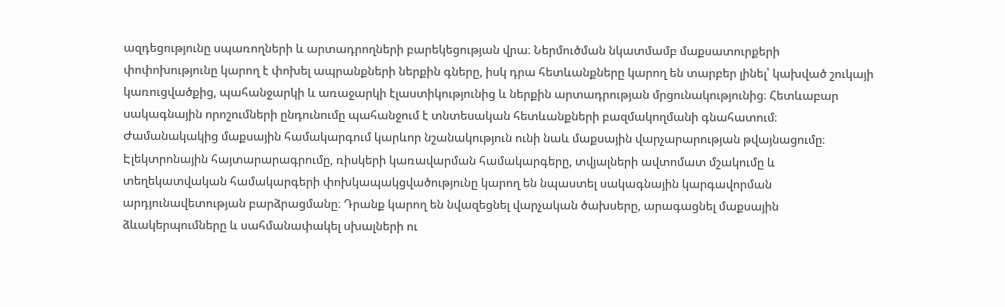ազդեցությունը սպառողների և արտադրողների բարեկեցության վրա։ Ներմուծման նկատմամբ մաքսատուրքերի փոփոխությունը կարող է փոխել ապրանքների ներքին գները, իսկ դրա հետևանքները կարող են տարբեր լինել՝ կախված շուկայի կառուցվածքից, պահանջարկի և առաջարկի էլաստիկությունից և ներքին արտադրության մրցունակությունից։ Հետևաբար սակագնային որոշումների ընդունումը պահանջում է տնտեսական հետևանքների բազմակողմանի գնահատում։ Ժամանակակից մաքսային համակարգում կարևոր նշանակություն ունի նաև մաքսային վարչարարության թվայնացումը։ Էլեկտրոնային հայտարարագրումը, ռիսկերի կառավարման համակարգերը, տվյալների ավտոմատ մշակումը և տեղեկատվական համակարգերի փոխկապակցվածությունը կարող են նպաստել սակագնային կարգավորման արդյունավետության բարձրացմանը։ Դրանք կարող են նվազեցնել վարչական ծախսերը, արագացնել մաքսային ձևակերպումները և սահմանափակել սխալների ու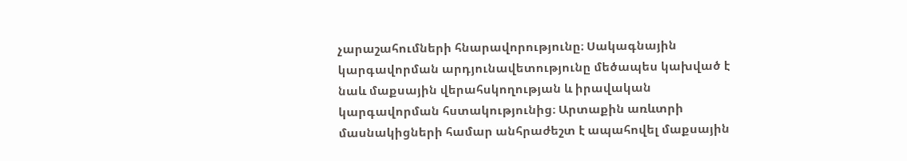չարաշահումների հնարավորությունը։ Սակագնային կարգավորման արդյունավետությունը մեծապես կախված է նաև մաքսային վերահսկողության և իրավական կարգավորման հստակությունից։ Արտաքին առևտրի մասնակիցների համար անհրաժեշտ է ապահովել մաքսային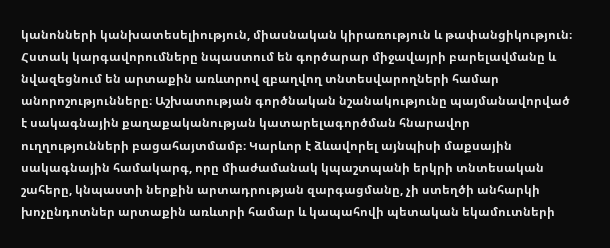կանոնների կանխատեսելիություն, միասնական կիրառություն և թափանցիկություն։ Հստակ կարգավորումները նպաստում են գործարար միջավայրի բարելավմանը և նվազեցնում են արտաքին առևտրով զբաղվող տնտեսվարողների համար անորոշությունները։ Աշխատության գործնական նշանակությունը պայմանավորված է սակագնային քաղաքականության կատարելագործման հնարավոր ուղղությունների բացահայտմամբ։ Կարևոր է ձևավորել այնպիսի մաքսային սակագնային համակարգ, որը միաժամանակ կպաշտպանի երկրի տնտեսական շահերը, կնպաստի ներքին արտադրության զարգացմանը, չի ստեղծի անհարկի խոչընդոտներ արտաքին առևտրի համար և կապահովի պետական եկամուտների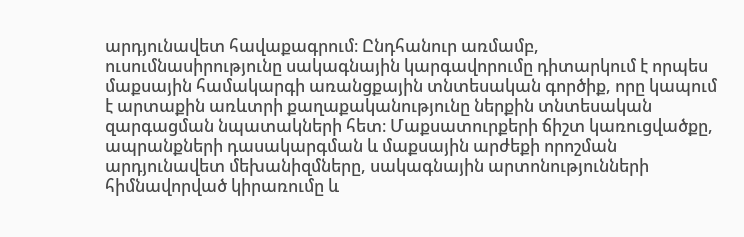արդյունավետ հավաքագրում։ Ընդհանուր առմամբ, ուսումնասիրությունը սակագնային կարգավորումը դիտարկում է որպես մաքսային համակարգի առանցքային տնտեսական գործիք, որը կապում է արտաքին առևտրի քաղաքականությունը ներքին տնտեսական զարգացման նպատակների հետ։ Մաքսատուրքերի ճիշտ կառուցվածքը, ապրանքների դասակարգման և մաքսային արժեքի որոշման արդյունավետ մեխանիզմները, սակագնային արտոնությունների հիմնավորված կիրառումը և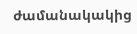ժամանակակից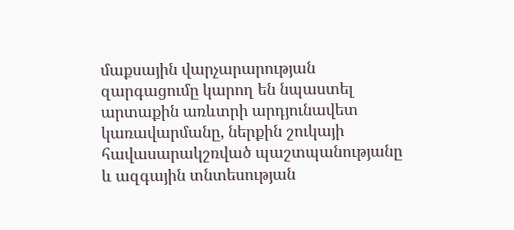մաքսային վարչարարության զարգացումը կարող են նպաստել արտաքին առևտրի արդյունավետ կառավարմանը, ներքին շուկայի հավասարակշռված պաշտպանությանը և ազգային տնտեսության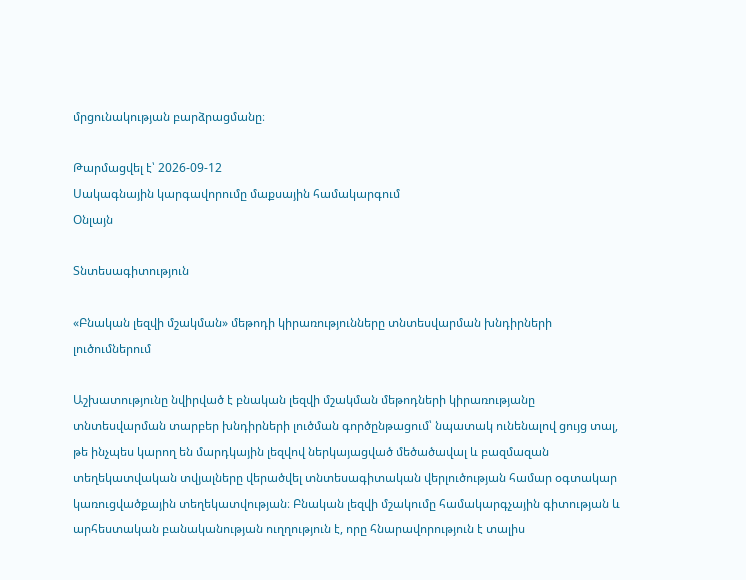մրցունակության բարձրացմանը։

Թարմացվել է՝ 2026-09-12
Սակագնային կարգավորումը մաքսային համակարգում
Օնլայն

Տնտեսագիտություն

«Բնական լեզվի մշակման» մեթոդի կիրառությունները տնտեսվարման խնդիրների լուծումներում

Աշխատությունը նվիրված է բնական լեզվի մշակման մեթոդների կիրառությանը տնտեսվարման տարբեր խնդիրների լուծման գործընթացում՝ նպատակ ունենալով ցույց տալ, թե ինչպես կարող են մարդկային լեզվով ներկայացված մեծածավալ և բազմազան տեղեկատվական տվյալները վերածվել տնտեսագիտական վերլուծության համար օգտակար կառուցվածքային տեղեկատվության։ Բնական լեզվի մշակումը համակարգչային գիտության և արհեստական բանականության ուղղություն է, որը հնարավորություն է տալիս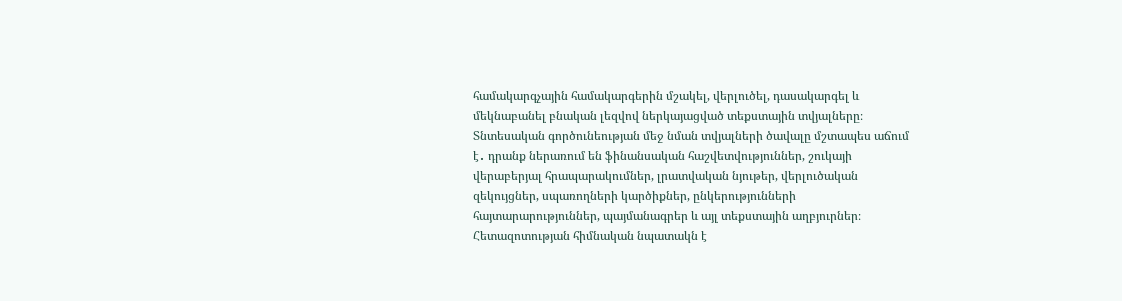համակարգչային համակարգերին մշակել, վերլուծել, դասակարգել և մեկնաբանել բնական լեզվով ներկայացված տեքստային տվյալները։ Տնտեսական գործունեության մեջ նման տվյալների ծավալը մշտապես աճում է․ դրանք ներառում են ֆինանսական հաշվետվություններ, շուկայի վերաբերյալ հրապարակումներ, լրատվական նյութեր, վերլուծական զեկույցներ, սպառողների կարծիքներ, ընկերությունների հայտարարություններ, պայմանագրեր և այլ տեքստային աղբյուրներ։ Հետազոտության հիմնական նպատակն է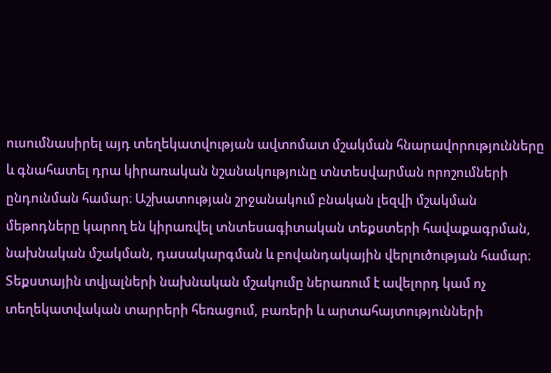ուսումնասիրել այդ տեղեկատվության ավտոմատ մշակման հնարավորությունները և գնահատել դրա կիրառական նշանակությունը տնտեսվարման որոշումների ընդունման համար։ Աշխատության շրջանակում բնական լեզվի մշակման մեթոդները կարող են կիրառվել տնտեսագիտական տեքստերի հավաքագրման, նախնական մշակման, դասակարգման և բովանդակային վերլուծության համար։ Տեքստային տվյալների նախնական մշակումը ներառում է ավելորդ կամ ոչ տեղեկատվական տարրերի հեռացում, բառերի և արտահայտությունների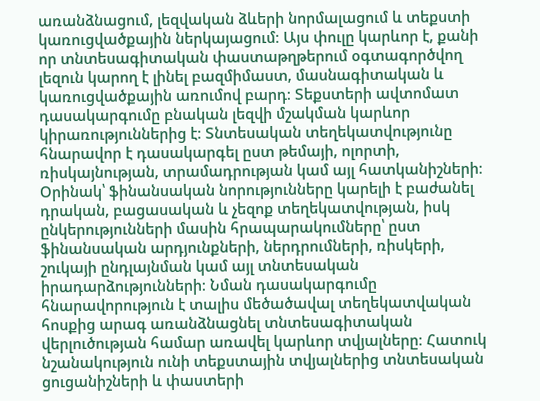առանձնացում, լեզվական ձևերի նորմալացում և տեքստի կառուցվածքային ներկայացում։ Այս փուլը կարևոր է, քանի որ տնտեսագիտական փաստաթղթերում օգտագործվող լեզուն կարող է լինել բազմիմաստ, մասնագիտական և կառուցվածքային առումով բարդ։ Տեքստերի ավտոմատ դասակարգումը բնական լեզվի մշակման կարևոր կիրառություններից է։ Տնտեսական տեղեկատվությունը հնարավոր է դասակարգել ըստ թեմայի, ոլորտի, ռիսկայնության, տրամադրության կամ այլ հատկանիշների։ Օրինակ՝ ֆինանսական նորությունները կարելի է բաժանել դրական, բացասական և չեզոք տեղեկատվության, իսկ ընկերությունների մասին հրապարակումները՝ ըստ ֆինանսական արդյունքների, ներդրումների, ռիսկերի, շուկայի ընդլայնման կամ այլ տնտեսական իրադարձությունների։ Նման դասակարգումը հնարավորություն է տալիս մեծածավալ տեղեկատվական հոսքից արագ առանձնացնել տնտեսագիտական վերլուծության համար առավել կարևոր տվյալները։ Հատուկ նշանակություն ունի տեքստային տվյալներից տնտեսական ցուցանիշների և փաստերի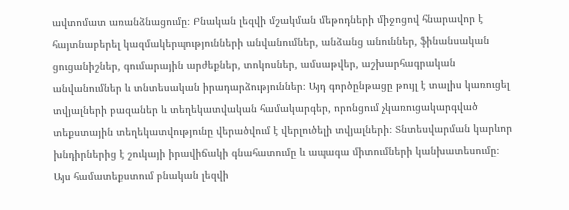ավտոմատ առանձնացումը։ Բնական լեզվի մշակման մեթոդների միջոցով հնարավոր է հայտնաբերել կազմակերպությունների անվանումներ, անձանց անուններ, ֆինանսական ցուցանիշներ, գումարային արժեքներ, տոկոսներ, ամսաթվեր, աշխարհագրական անվանումներ և տնտեսական իրադարձություններ։ Այդ գործընթացը թույլ է տալիս կառուցել տվյալների բազաներ և տեղեկատվական համակարգեր, որոնցում չկառուցակարգված տեքստային տեղեկատվությունը վերածվում է վերլուծելի տվյալների։ Տնտեսվարման կարևոր խնդիրներից է շուկայի իրավիճակի գնահատումը և ապագա միտումների կանխատեսումը։ Այս համատեքստում բնական լեզվի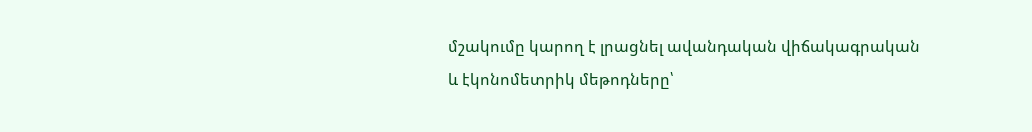մշակումը կարող է լրացնել ավանդական վիճակագրական և էկոնոմետրիկ մեթոդները՝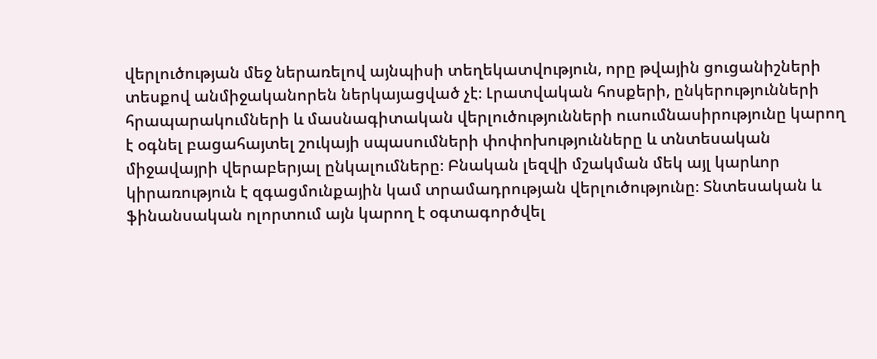վերլուծության մեջ ներառելով այնպիսի տեղեկատվություն, որը թվային ցուցանիշների տեսքով անմիջականորեն ներկայացված չէ։ Լրատվական հոսքերի, ընկերությունների հրապարակումների և մասնագիտական վերլուծությունների ուսումնասիրությունը կարող է օգնել բացահայտել շուկայի սպասումների փոփոխությունները և տնտեսական միջավայրի վերաբերյալ ընկալումները։ Բնական լեզվի մշակման մեկ այլ կարևոր կիրառություն է զգացմունքային կամ տրամադրության վերլուծությունը։ Տնտեսական և ֆինանսական ոլորտում այն կարող է օգտագործվել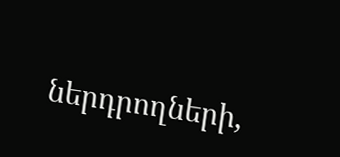ներդրողների,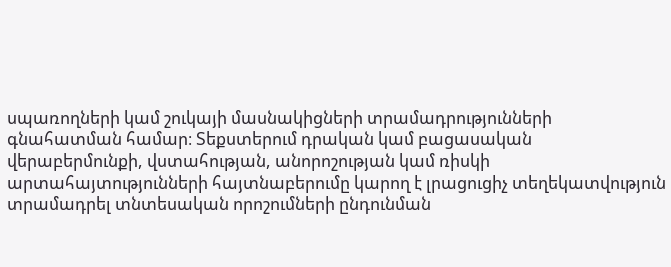սպառողների կամ շուկայի մասնակիցների տրամադրությունների գնահատման համար։ Տեքստերում դրական կամ բացասական վերաբերմունքի, վստահության, անորոշության կամ ռիսկի արտահայտությունների հայտնաբերումը կարող է լրացուցիչ տեղեկատվություն տրամադրել տնտեսական որոշումների ընդունման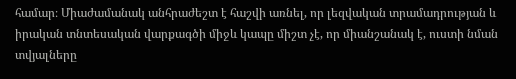համար։ Միաժամանակ անհրաժեշտ է հաշվի առնել, որ լեզվական տրամադրության և իրական տնտեսական վարքագծի միջև կապը միշտ չէ, որ միանշանակ է, ուստի նման տվյալները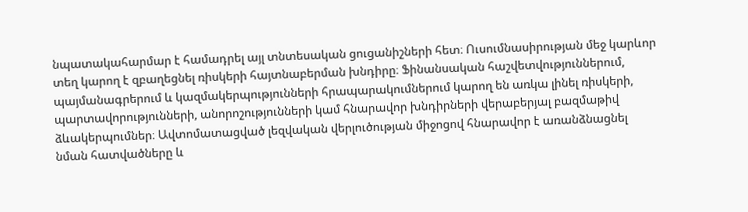նպատակահարմար է համադրել այլ տնտեսական ցուցանիշների հետ։ Ուսումնասիրության մեջ կարևոր տեղ կարող է զբաղեցնել ռիսկերի հայտնաբերման խնդիրը։ Ֆինանսական հաշվետվություններում, պայմանագրերում և կազմակերպությունների հրապարակումներում կարող են առկա լինել ռիսկերի, պարտավորությունների, անորոշությունների կամ հնարավոր խնդիրների վերաբերյալ բազմաթիվ ձևակերպումներ։ Ավտոմատացված լեզվական վերլուծության միջոցով հնարավոր է առանձնացնել նման հատվածները և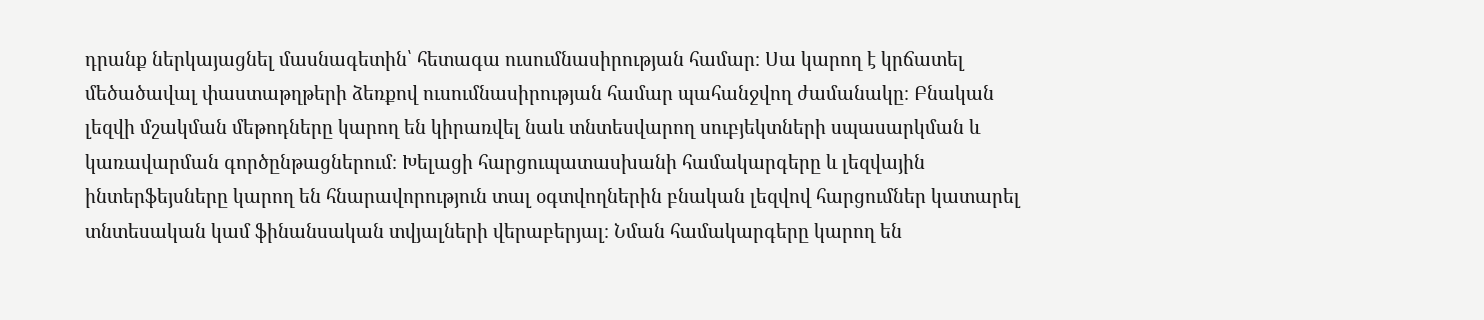դրանք ներկայացնել մասնագետին՝ հետագա ուսումնասիրության համար։ Սա կարող է կրճատել մեծածավալ փաստաթղթերի ձեռքով ուսումնասիրության համար պահանջվող ժամանակը։ Բնական լեզվի մշակման մեթոդները կարող են կիրառվել նաև տնտեսվարող սուբյեկտների սպասարկման և կառավարման գործընթացներում։ Խելացի հարցուպատասխանի համակարգերը և լեզվային ինտերֆեյսները կարող են հնարավորություն տալ օգտվողներին բնական լեզվով հարցումներ կատարել տնտեսական կամ ֆինանսական տվյալների վերաբերյալ։ Նման համակարգերը կարող են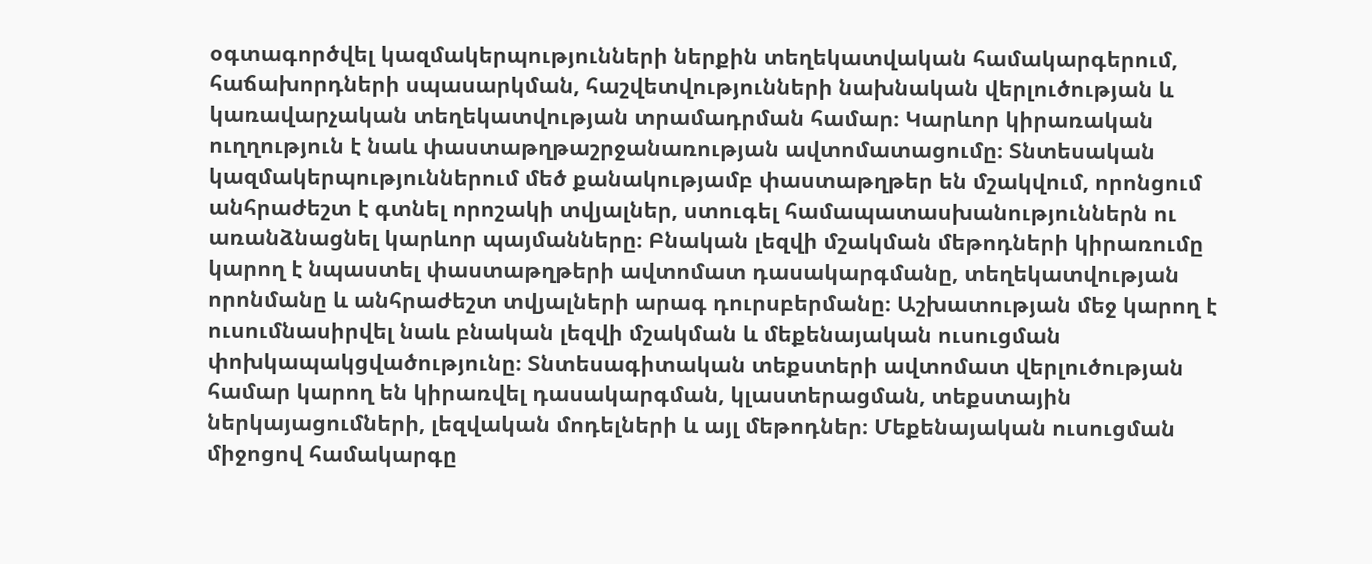օգտագործվել կազմակերպությունների ներքին տեղեկատվական համակարգերում, հաճախորդների սպասարկման, հաշվետվությունների նախնական վերլուծության և կառավարչական տեղեկատվության տրամադրման համար։ Կարևոր կիրառական ուղղություն է նաև փաստաթղթաշրջանառության ավտոմատացումը։ Տնտեսական կազմակերպություններում մեծ քանակությամբ փաստաթղթեր են մշակվում, որոնցում անհրաժեշտ է գտնել որոշակի տվյալներ, ստուգել համապատասխանություններն ու առանձնացնել կարևոր պայմանները։ Բնական լեզվի մշակման մեթոդների կիրառումը կարող է նպաստել փաստաթղթերի ավտոմատ դասակարգմանը, տեղեկատվության որոնմանը և անհրաժեշտ տվյալների արագ դուրսբերմանը։ Աշխատության մեջ կարող է ուսումնասիրվել նաև բնական լեզվի մշակման և մեքենայական ուսուցման փոխկապակցվածությունը։ Տնտեսագիտական տեքստերի ավտոմատ վերլուծության համար կարող են կիրառվել դասակարգման, կլաստերացման, տեքստային ներկայացումների, լեզվական մոդելների և այլ մեթոդներ։ Մեքենայական ուսուցման միջոցով համակարգը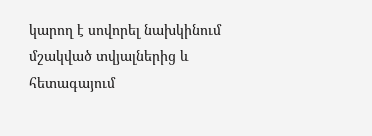կարող է սովորել նախկինում մշակված տվյալներից և հետագայում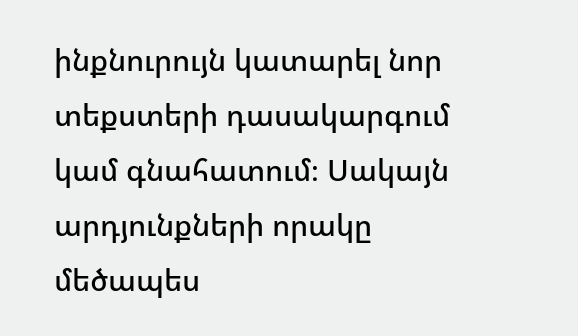ինքնուրույն կատարել նոր տեքստերի դասակարգում կամ գնահատում։ Սակայն արդյունքների որակը մեծապես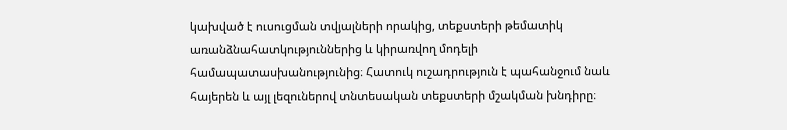կախված է ուսուցման տվյալների որակից, տեքստերի թեմատիկ առանձնահատկություններից և կիրառվող մոդելի համապատասխանությունից։ Հատուկ ուշադրություն է պահանջում նաև հայերեն և այլ լեզուներով տնտեսական տեքստերի մշակման խնդիրը։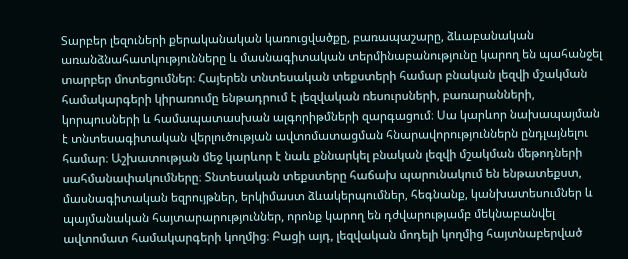Տարբեր լեզուների քերականական կառուցվածքը, բառապաշարը, ձևաբանական առանձնահատկությունները և մասնագիտական տերմինաբանությունը կարող են պահանջել տարբեր մոտեցումներ։ Հայերեն տնտեսական տեքստերի համար բնական լեզվի մշակման համակարգերի կիրառումը ենթադրում է լեզվական ռեսուրսների, բառարանների, կորպուսների և համապատասխան ալգորիթմների զարգացում։ Սա կարևոր նախապայման է տնտեսագիտական վերլուծության ավտոմատացման հնարավորություններն ընդլայնելու համար։ Աշխատության մեջ կարևոր է նաև քննարկել բնական լեզվի մշակման մեթոդների սահմանափակումները։ Տնտեսական տեքստերը հաճախ պարունակում են ենթատեքստ, մասնագիտական եզրույթներ, երկիմաստ ձևակերպումներ, հեգնանք, կանխատեսումներ և պայմանական հայտարարություններ, որոնք կարող են դժվարությամբ մեկնաբանվել ավտոմատ համակարգերի կողմից։ Բացի այդ, լեզվական մոդելի կողմից հայտնաբերված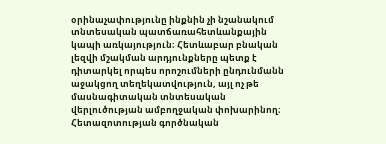օրինաչափությունը ինքնին չի նշանակում տնտեսական պատճառահետևանքային կապի առկայություն։ Հետևաբար բնական լեզվի մշակման արդյունքները պետք է դիտարկել որպես որոշումների ընդունմանն աջակցող տեղեկատվություն, այլ ոչ թե մասնագիտական տնտեսական վերլուծության ամբողջական փոխարինող։ Հետազոտության գործնական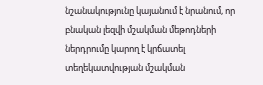նշանակությունը կայանում է նրանում, որ բնական լեզվի մշակման մեթոդների ներդրումը կարող է կրճատել տեղեկատվության մշակման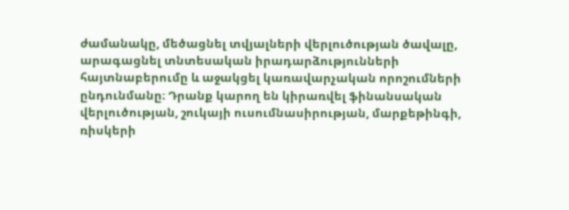ժամանակը, մեծացնել տվյալների վերլուծության ծավալը, արագացնել տնտեսական իրադարձությունների հայտնաբերումը և աջակցել կառավարչական որոշումների ընդունմանը։ Դրանք կարող են կիրառվել ֆինանսական վերլուծության, շուկայի ուսումնասիրության, մարքեթինգի, ռիսկերի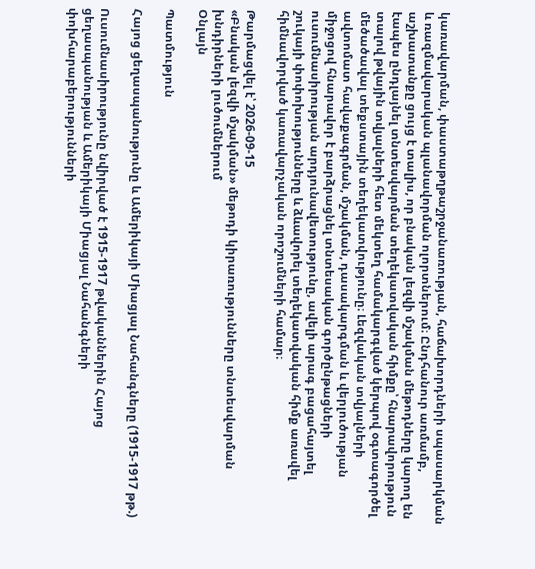կառավարման, փաստաթղթաշրջանառության, հաճախորդների սպասարկման և ռազմավարական պլանավորման ոլորտներում։ Ընդհանուր առմամբ, աշխատանքը ցույց է տալիս, որ բնական լեզվի մշակման մեթոդները կարող են էապես ընդլայնել տնտեսվարման տեղեկատվական հիմքը՝ հնարավորություն տալով թվային տվյալների հետ մեկտեղ համակարգված կերպով օգտագործել մեծածավալ տեքստային տեղեկատվությունը։ Լեզվական տվյալների ավտոմատ հավաքագրման, մշակման, դասակարգման և վերլուծության միջոցով հնարավոր է բարձրացնել տնտեսական գործընթացների ուսումնասիրության արդյունավետությունը, ավելի արագ բացահայտել շուկայի փոփոխությունները և ձևավորել տեղեկատվական հիմք առավել հիմնավորված կառավարչական որոշումների համար։

Թարմացվել է՝ 2026-09-15
«Բնական լեզվի մշակման» մեթոդի կիրառությունները տնտեսվարման խնդիրների լուծումներում
Օնլայն

Պատմություն

Հայոց ցեղասպանությունը և Ամերիկայի Միացյալ Նահանգները (1915-1917 թթ.)

Ուսումնասիրությունը նվիրված է 1915-1917 թվականներին Հայոց ցեղասպանության և Ամերիկայի Միացյալ Նահանգների փոխհարաբերությունների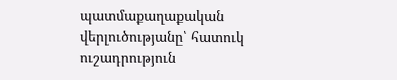պատմաքաղաքական վերլուծությանը՝ հատուկ ուշադրություն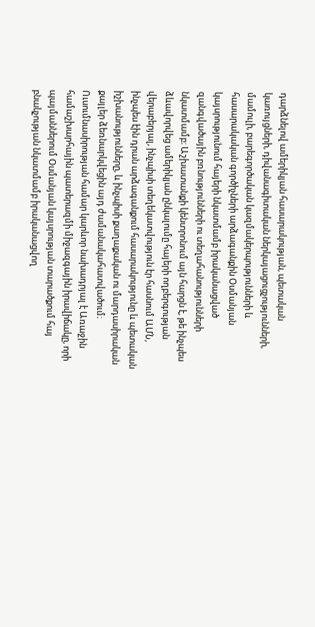դարձնելով ամերիկյան հասարակության, պետական կառույցների, դիվանագիտական ներկայացուցչությունների, մամուլի, բարեգործական կազմակերպությունների և հասարակական գործիչների արձագանքին Օսմանյան կայսրությունում հայերի նկատմամբ իրականացված զանգվածային բռնությունների ու տեղահանությունների նկատմամբ։ Աշխատանքի կենտրոնում այն հարցն է, թե ինչպես ձևավորվեց ամերիկյան ընկալումը հայերի ողբերգության վերաբերյալ, ինչպիսի տեղեկատվություն էր հասնում ԱՄՆ, ինչպես էին դրան արձագանքում հասարակությունը և պետական իշխանությունները, և ինչպիսի քաղաքական ու մարդասիրական քայլեր ձեռնարկվեցին այդ ժամանակահատվածում։ Ուսումնասիրության համար կարևոր նախադրյալ է Առաջին համաշխարհային պատերազմի միջազգային իրավիճակը, որի պայմաններում Օսմանյան կայսրության տարածքում հայ բնակչության նկատմամբ իրականացվող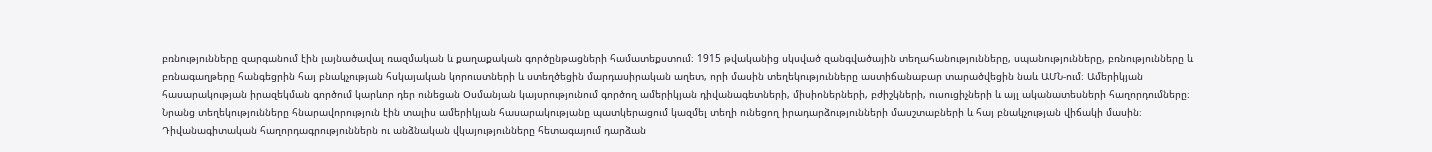բռնությունները զարգանում էին լայնածավալ ռազմական և քաղաքական գործընթացների համատեքստում։ 1915 թվականից սկսված զանգվածային տեղահանությունները, սպանությունները, բռնությունները և բռնագաղթերը հանգեցրին հայ բնակչության հսկայական կորուստների և ստեղծեցին մարդասիրական աղետ, որի մասին տեղեկությունները աստիճանաբար տարածվեցին նաև ԱՄՆ-ում։ Ամերիկյան հասարակության իրազեկման գործում կարևոր դեր ունեցան Օսմանյան կայսրությունում գործող ամերիկյան դիվանագետների, միսիոներների, բժիշկների, ուսուցիչների և այլ ականատեսների հաղորդումները։ Նրանց տեղեկությունները հնարավորություն էին տալիս ամերիկյան հասարակությանը պատկերացում կազմել տեղի ունեցող իրադարձությունների մասշտաբների և հայ բնակչության վիճակի մասին։ Դիվանագիտական հաղորդագրություններն ու անձնական վկայությունները հետագայում դարձան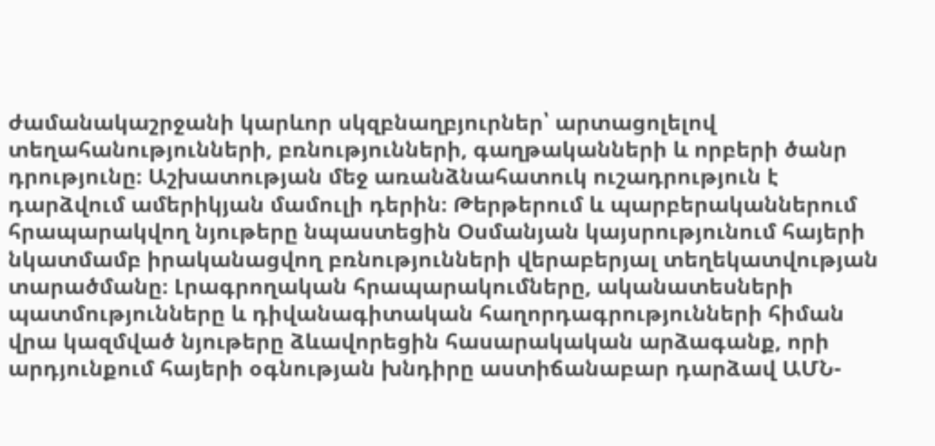ժամանակաշրջանի կարևոր սկզբնաղբյուրներ՝ արտացոլելով տեղահանությունների, բռնությունների, գաղթականների և որբերի ծանր դրությունը։ Աշխատության մեջ առանձնահատուկ ուշադրություն է դարձվում ամերիկյան մամուլի դերին։ Թերթերում և պարբերականներում հրապարակվող նյութերը նպաստեցին Օսմանյան կայսրությունում հայերի նկատմամբ իրականացվող բռնությունների վերաբերյալ տեղեկատվության տարածմանը։ Լրագրողական հրապարակումները, ականատեսների պատմությունները և դիվանագիտական հաղորդագրությունների հիման վրա կազմված նյութերը ձևավորեցին հասարակական արձագանք, որի արդյունքում հայերի օգնության խնդիրը աստիճանաբար դարձավ ԱՄՆ-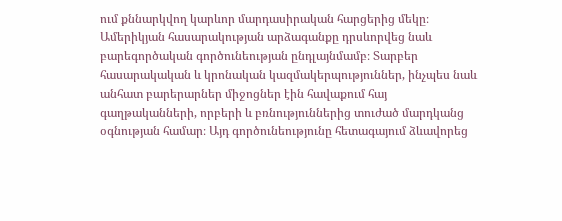ում քննարկվող կարևոր մարդասիրական հարցերից մեկը։ Ամերիկյան հասարակության արձագանքը դրսևորվեց նաև բարեգործական գործունեության ընդլայնմամբ։ Տարբեր հասարակական և կրոնական կազմակերպություններ, ինչպես նաև անհատ բարերարներ միջոցներ էին հավաքում հայ գաղթականների, որբերի և բռնություններից տուժած մարդկանց օգնության համար։ Այդ գործունեությունը հետագայում ձևավորեց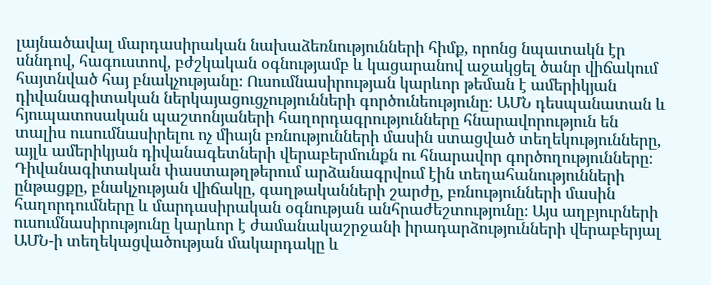լայնածավալ մարդասիրական նախաձեռնությունների հիմք, որոնց նպատակն էր սննդով, հագուստով, բժշկական օգնությամբ և կացարանով աջակցել ծանր վիճակում հայտնված հայ բնակչությանը։ Ուսումնասիրության կարևոր թեման է ամերիկյան դիվանագիտական ներկայացուցչությունների գործունեությունը։ ԱՄՆ դեսպանատան և հյուպատոսական պաշտոնյաների հաղորդագրությունները հնարավորություն են տալիս ուսումնասիրելու ոչ միայն բռնությունների մասին ստացված տեղեկությունները, այլև ամերիկյան դիվանագետների վերաբերմունքն ու հնարավոր գործողությունները։ Դիվանագիտական փաստաթղթերում արձանագրվում էին տեղահանությունների ընթացքը, բնակչության վիճակը, գաղթականների շարժը, բռնությունների մասին հաղորդումները և մարդասիրական օգնության անհրաժեշտությունը։ Այս աղբյուրների ուսումնասիրությունը կարևոր է ժամանակաշրջանի իրադարձությունների վերաբերյալ ԱՄՆ-ի տեղեկացվածության մակարդակը և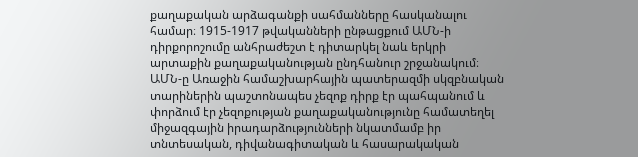քաղաքական արձագանքի սահմանները հասկանալու համար։ 1915-1917 թվականների ընթացքում ԱՄՆ-ի դիրքորոշումը անհրաժեշտ է դիտարկել նաև երկրի արտաքին քաղաքականության ընդհանուր շրջանակում։ ԱՄՆ-ը Առաջին համաշխարհային պատերազմի սկզբնական տարիներին պաշտոնապես չեզոք դիրք էր պահպանում և փորձում էր չեզոքության քաղաքականությունը համատեղել միջազգային իրադարձությունների նկատմամբ իր տնտեսական, դիվանագիտական և հասարակական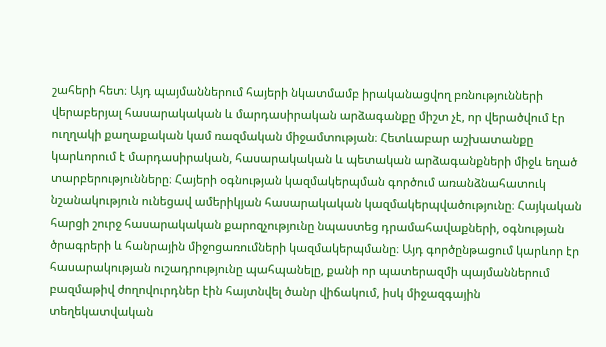շահերի հետ։ Այդ պայմաններում հայերի նկատմամբ իրականացվող բռնությունների վերաբերյալ հասարակական և մարդասիրական արձագանքը միշտ չէ, որ վերածվում էր ուղղակի քաղաքական կամ ռազմական միջամտության։ Հետևաբար աշխատանքը կարևորում է մարդասիրական, հասարակական և պետական արձագանքների միջև եղած տարբերությունները։ Հայերի օգնության կազմակերպման գործում առանձնահատուկ նշանակություն ունեցավ ամերիկյան հասարակական կազմակերպվածությունը։ Հայկական հարցի շուրջ հասարակական քարոզչությունը նպաստեց դրամահավաքների, օգնության ծրագրերի և հանրային միջոցառումների կազմակերպմանը։ Այդ գործընթացում կարևոր էր հասարակության ուշադրությունը պահպանելը, քանի որ պատերազմի պայմաններում բազմաթիվ ժողովուրդներ էին հայտնվել ծանր վիճակում, իսկ միջազգային տեղեկատվական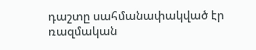դաշտը սահմանափակված էր ռազմական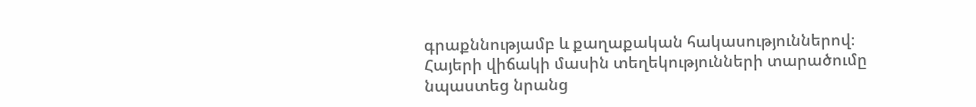գրաքննությամբ և քաղաքական հակասություններով։ Հայերի վիճակի մասին տեղեկությունների տարածումը նպաստեց նրանց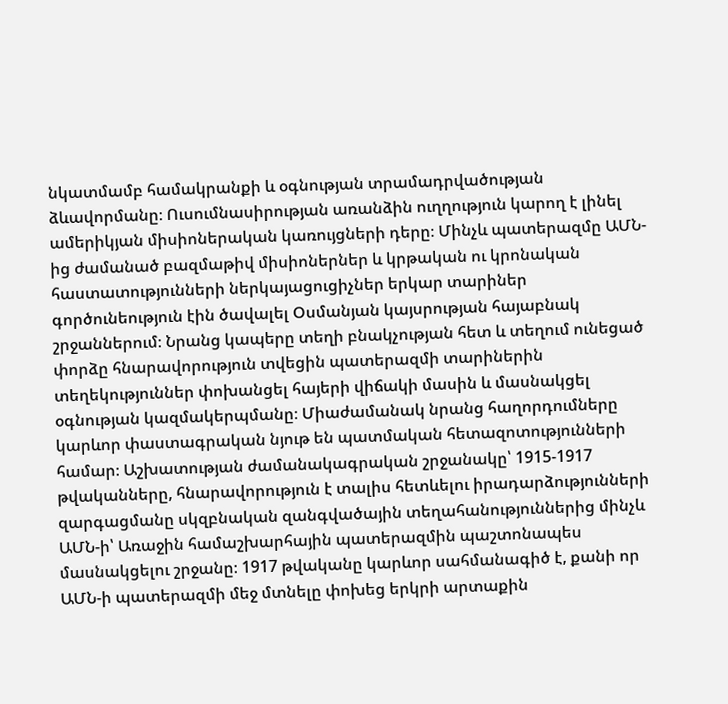նկատմամբ համակրանքի և օգնության տրամադրվածության ձևավորմանը։ Ուսումնասիրության առանձին ուղղություն կարող է լինել ամերիկյան միսիոներական կառույցների դերը։ Մինչև պատերազմը ԱՄՆ-ից ժամանած բազմաթիվ միսիոներներ և կրթական ու կրոնական հաստատությունների ներկայացուցիչներ երկար տարիներ գործունեություն էին ծավալել Օսմանյան կայսրության հայաբնակ շրջաններում։ Նրանց կապերը տեղի բնակչության հետ և տեղում ունեցած փորձը հնարավորություն տվեցին պատերազմի տարիներին տեղեկություններ փոխանցել հայերի վիճակի մասին և մասնակցել օգնության կազմակերպմանը։ Միաժամանակ նրանց հաղորդումները կարևոր փաստագրական նյութ են պատմական հետազոտությունների համար։ Աշխատության ժամանակագրական շրջանակը՝ 1915-1917 թվականները, հնարավորություն է տալիս հետևելու իրադարձությունների զարգացմանը սկզբնական զանգվածային տեղահանություններից մինչև ԱՄՆ-ի՝ Առաջին համաշխարհային պատերազմին պաշտոնապես մասնակցելու շրջանը։ 1917 թվականը կարևոր սահմանագիծ է, քանի որ ԱՄՆ-ի պատերազմի մեջ մտնելը փոխեց երկրի արտաքին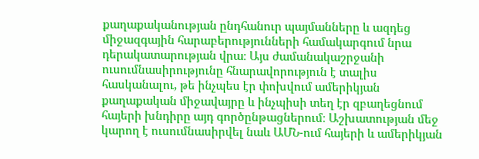քաղաքականության ընդհանուր պայմանները և ազդեց միջազգային հարաբերությունների համակարգում նրա դերակատարության վրա։ Այս ժամանակաշրջանի ուսումնասիրությունը հնարավորություն է տալիս հասկանալու, թե ինչպես էր փոխվում ամերիկյան քաղաքական միջավայրը և ինչպիսի տեղ էր զբաղեցնում հայերի խնդիրը այդ գործընթացներում։ Աշխատության մեջ կարող է ուսումնասիրվել նաև ԱՄՆ-ում հայերի և ամերիկյան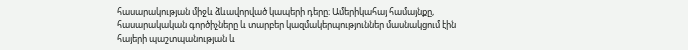հասարակության միջև ձևավորված կապերի դերը։ Ամերիկահայ համայնքը, հասարակական գործիչները և տարբեր կազմակերպություններ մասնակցում էին հայերի պաշտպանության և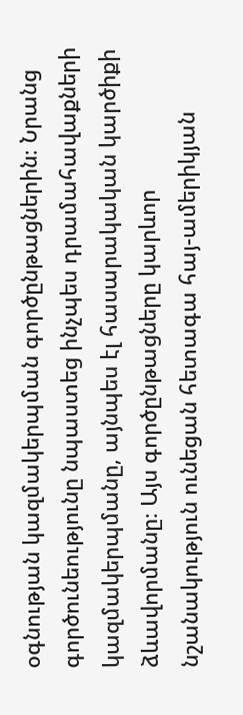օգնության կազմակերպման գործընթացներին։ Նրանց գործունեությունը նպաստեց ինչպես դրամահավաքների կազմակերպմանը, այնպես էլ հասարակական կարծիքի ձևավորմանը։ Այս գործընթացները կարևոր նշանակություն ունեցան հետագա հայ-ամերիկյան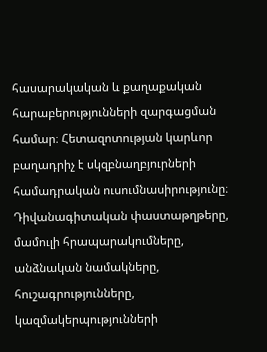հասարակական և քաղաքական հարաբերությունների զարգացման համար։ Հետազոտության կարևոր բաղադրիչ է սկզբնաղբյուրների համադրական ուսումնասիրությունը։ Դիվանագիտական փաստաթղթերը, մամուլի հրապարակումները, անձնական նամակները, հուշագրությունները, կազմակերպությունների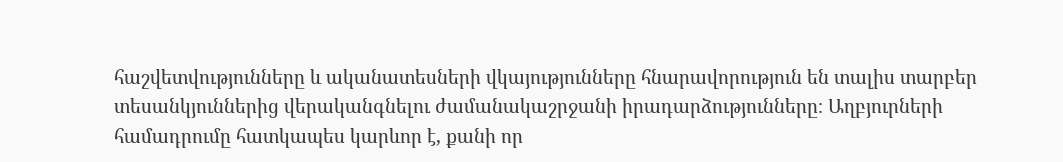հաշվետվությունները և ականատեսների վկայությունները հնարավորություն են տալիս տարբեր տեսանկյուններից վերականգնելու ժամանակաշրջանի իրադարձությունները։ Աղբյուրների համադրումը հատկապես կարևոր է, քանի որ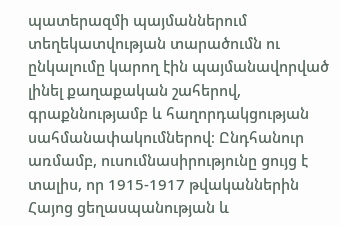պատերազմի պայմաններում տեղեկատվության տարածումն ու ընկալումը կարող էին պայմանավորված լինել քաղաքական շահերով, գրաքննությամբ և հաղորդակցության սահմանափակումներով։ Ընդհանուր առմամբ, ուսումնասիրությունը ցույց է տալիս, որ 1915-1917 թվականներին Հայոց ցեղասպանության և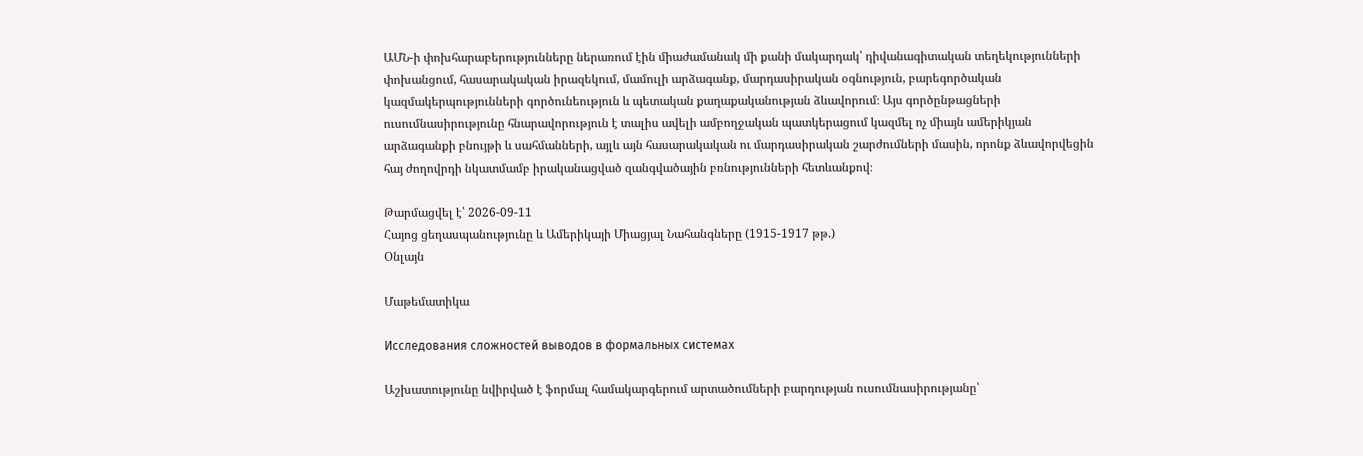ԱՄՆ-ի փոխհարաբերությունները ներառում էին միաժամանակ մի քանի մակարդակ՝ դիվանագիտական տեղեկությունների փոխանցում, հասարակական իրազեկում, մամուլի արձագանք, մարդասիրական օգնություն, բարեգործական կազմակերպությունների գործունեություն և պետական քաղաքականության ձևավորում։ Այս գործընթացների ուսումնասիրությունը հնարավորություն է տալիս ավելի ամբողջական պատկերացում կազմել ոչ միայն ամերիկյան արձագանքի բնույթի և սահմանների, այլև այն հասարակական ու մարդասիրական շարժումների մասին, որոնք ձևավորվեցին հայ ժողովրդի նկատմամբ իրականացված զանգվածային բռնությունների հետևանքով։

Թարմացվել է՝ 2026-09-11
Հայոց ցեղասպանությունը և Ամերիկայի Միացյալ Նահանգները (1915-1917 թթ.)
Օնլայն

Մաթեմատիկա

Исследования сложностей выводов в формальных системах

Աշխատությունը նվիրված է ֆորմալ համակարգերում արտածումների բարդության ուսումնասիրությանը՝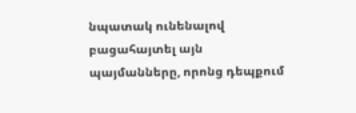նպատակ ունենալով բացահայտել այն պայմանները, որոնց դեպքում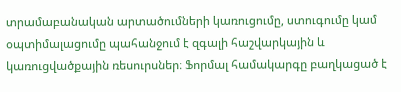տրամաբանական արտածումների կառուցումը, ստուգումը կամ օպտիմալացումը պահանջում է զգալի հաշվարկային և կառուցվածքային ռեսուրսներ։ Ֆորմալ համակարգը բաղկացած է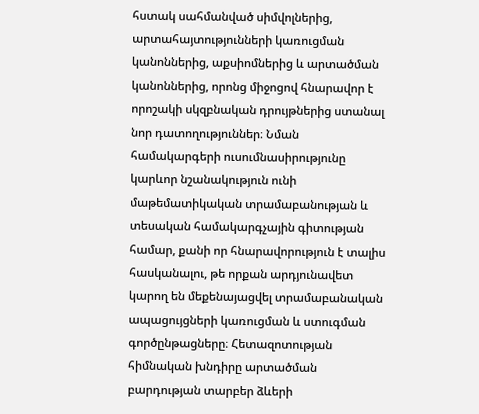հստակ սահմանված սիմվոլներից, արտահայտությունների կառուցման կանոններից, աքսիոմներից և արտածման կանոններից, որոնց միջոցով հնարավոր է որոշակի սկզբնական դրույթներից ստանալ նոր դատողություններ։ Նման համակարգերի ուսումնասիրությունը կարևոր նշանակություն ունի մաթեմատիկական տրամաբանության և տեսական համակարգչային գիտության համար, քանի որ հնարավորություն է տալիս հասկանալու, թե որքան արդյունավետ կարող են մեքենայացվել տրամաբանական ապացույցների կառուցման և ստուգման գործընթացները։ Հետազոտության հիմնական խնդիրը արտածման բարդության տարբեր ձևերի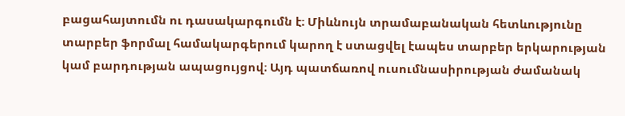բացահայտումն ու դասակարգումն է։ Միևնույն տրամաբանական հետևությունը տարբեր ֆորմալ համակարգերում կարող է ստացվել էապես տարբեր երկարության կամ բարդության ապացույցով։ Այդ պատճառով ուսումնասիրության ժամանակ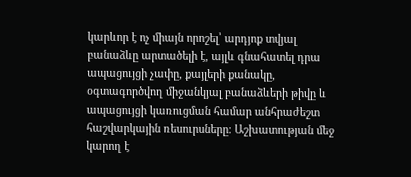կարևոր է ոչ միայն որոշել՝ արդյոք տվյալ բանաձևը արտածելի է, այլև գնահատել դրա ապացույցի չափը, քայլերի քանակը, օգտագործվող միջանկյալ բանաձևերի թիվը և ապացույցի կառուցման համար անհրաժեշտ հաշվարկային ռեսուրսները։ Աշխատության մեջ կարող է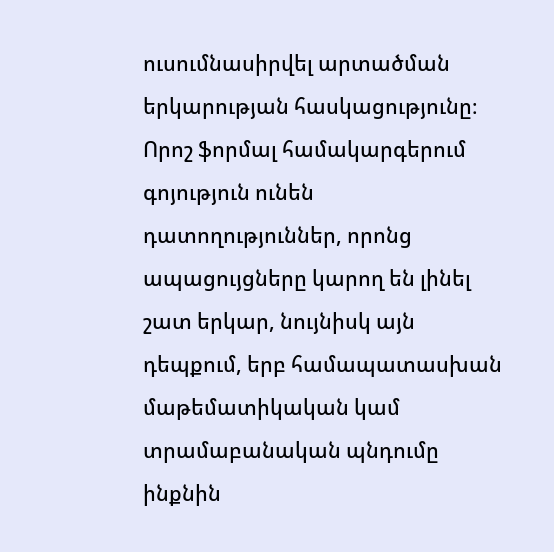ուսումնասիրվել արտածման երկարության հասկացությունը։ Որոշ ֆորմալ համակարգերում գոյություն ունեն դատողություններ, որոնց ապացույցները կարող են լինել շատ երկար, նույնիսկ այն դեպքում, երբ համապատասխան մաթեմատիկական կամ տրամաբանական պնդումը ինքնին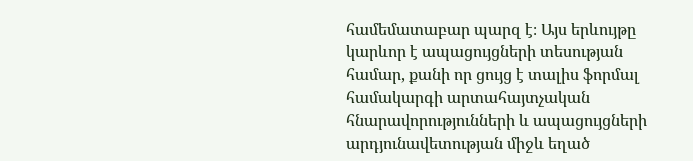համեմատաբար պարզ է։ Այս երևույթը կարևոր է ապացույցների տեսության համար, քանի որ ցույց է տալիս ֆորմալ համակարգի արտահայտչական հնարավորությունների և ապացույցների արդյունավետության միջև եղած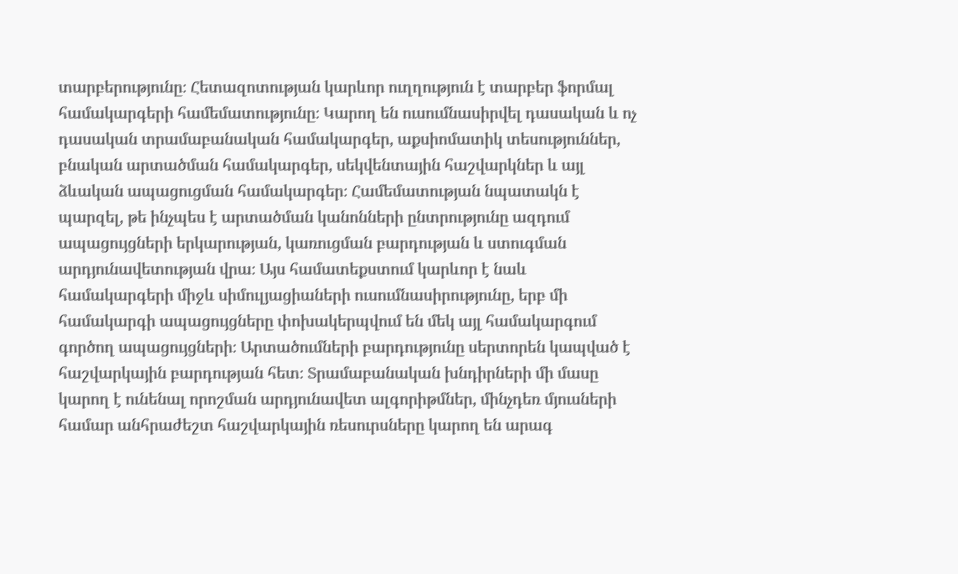տարբերությունը։ Հետազոտության կարևոր ուղղություն է տարբեր ֆորմալ համակարգերի համեմատությունը։ Կարող են ուսումնասիրվել դասական և ոչ դասական տրամաբանական համակարգեր, աքսիոմատիկ տեսություններ, բնական արտածման համակարգեր, սեկվենտային հաշվարկներ և այլ ձևական ապացուցման համակարգեր։ Համեմատության նպատակն է պարզել, թե ինչպես է արտածման կանոնների ընտրությունը ազդում ապացույցների երկարության, կառուցման բարդության և ստուգման արդյունավետության վրա։ Այս համատեքստում կարևոր է նաև համակարգերի միջև սիմուլյացիաների ուսումնասիրությունը, երբ մի համակարգի ապացույցները փոխակերպվում են մեկ այլ համակարգում գործող ապացույցների։ Արտածումների բարդությունը սերտորեն կապված է հաշվարկային բարդության հետ։ Տրամաբանական խնդիրների մի մասը կարող է ունենալ որոշման արդյունավետ ալգորիթմներ, մինչդեռ մյուսների համար անհրաժեշտ հաշվարկային ռեսուրսները կարող են արագ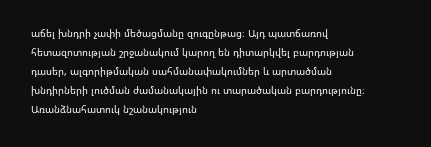աճել խնդրի չափի մեծացմանը զուգընթաց։ Այդ պատճառով հետազոտության շրջանակում կարող են դիտարկվել բարդության դասեր, ալգորիթմական սահմանափակումներ և արտածման խնդիրների լուծման ժամանակային ու տարածական բարդությունը։ Առանձնահատուկ նշանակություն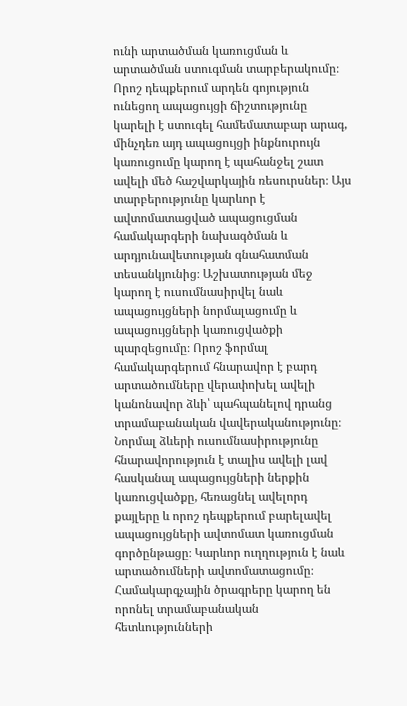ունի արտածման կառուցման և արտածման ստուգման տարբերակումը։ Որոշ դեպքերում արդեն գոյություն ունեցող ապացույցի ճիշտությունը կարելի է ստուգել համեմատաբար արագ, մինչդեռ այդ ապացույցի ինքնուրույն կառուցումը կարող է պահանջել շատ ավելի մեծ հաշվարկային ռեսուրսներ։ Այս տարբերությունը կարևոր է ավտոմատացված ապացուցման համակարգերի նախագծման և արդյունավետության գնահատման տեսանկյունից։ Աշխատության մեջ կարող է ուսումնասիրվել նաև ապացույցների նորմալացումը և ապացույցների կառուցվածքի պարզեցումը։ Որոշ ֆորմալ համակարգերում հնարավոր է բարդ արտածումները վերափոխել ավելի կանոնավոր ձևի՝ պահպանելով դրանց տրամաբանական վավերականությունը։ Նորմալ ձևերի ուսումնասիրությունը հնարավորություն է տալիս ավելի լավ հասկանալ ապացույցների ներքին կառուցվածքը, հեռացնել ավելորդ քայլերը և որոշ դեպքերում բարելավել ապացույցների ավտոմատ կառուցման գործընթացը։ Կարևոր ուղղություն է նաև արտածումների ավտոմատացումը։ Համակարգչային ծրագրերը կարող են որոնել տրամաբանական հետևությունների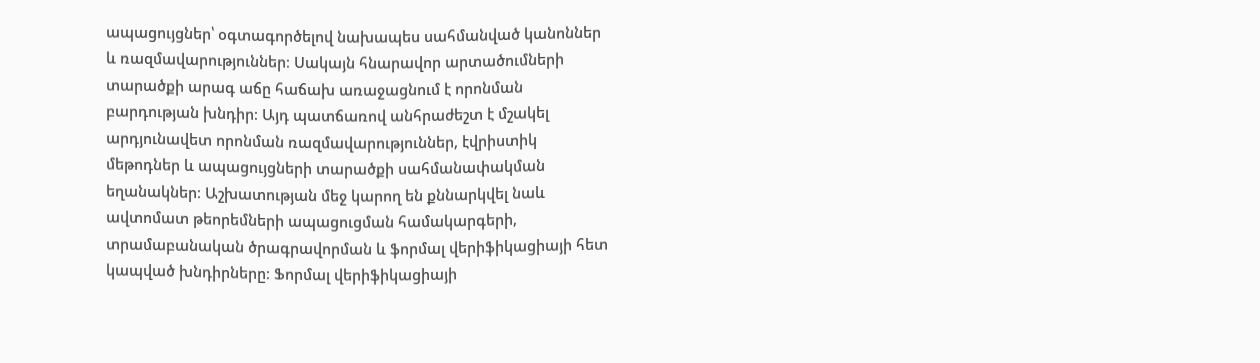ապացույցներ՝ օգտագործելով նախապես սահմանված կանոններ և ռազմավարություններ։ Սակայն հնարավոր արտածումների տարածքի արագ աճը հաճախ առաջացնում է որոնման բարդության խնդիր։ Այդ պատճառով անհրաժեշտ է մշակել արդյունավետ որոնման ռազմավարություններ, էվրիստիկ մեթոդներ և ապացույցների տարածքի սահմանափակման եղանակներ։ Աշխատության մեջ կարող են քննարկվել նաև ավտոմատ թեորեմների ապացուցման համակարգերի, տրամաբանական ծրագրավորման և ֆորմալ վերիֆիկացիայի հետ կապված խնդիրները։ Ֆորմալ վերիֆիկացիայի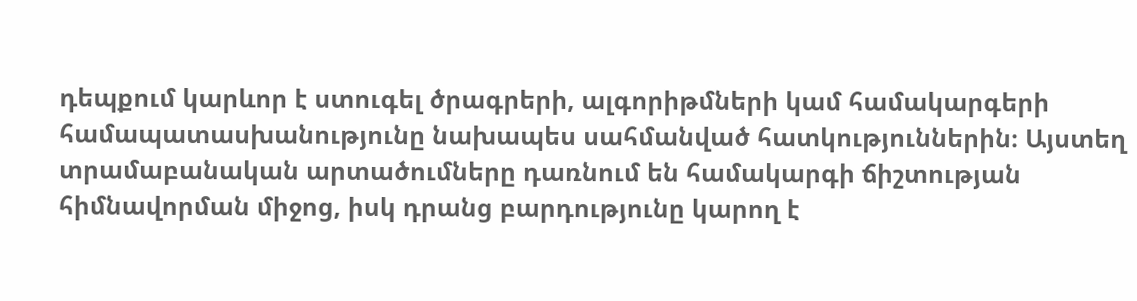դեպքում կարևոր է ստուգել ծրագրերի, ալգորիթմների կամ համակարգերի համապատասխանությունը նախապես սահմանված հատկություններին։ Այստեղ տրամաբանական արտածումները դառնում են համակարգի ճիշտության հիմնավորման միջոց, իսկ դրանց բարդությունը կարող է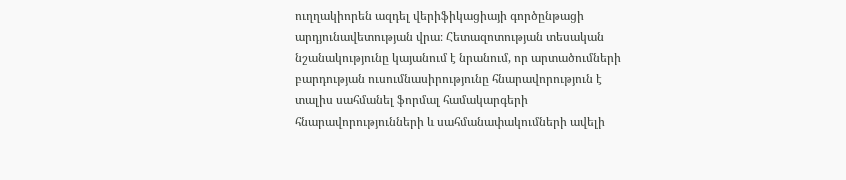ուղղակիորեն ազդել վերիֆիկացիայի գործընթացի արդյունավետության վրա։ Հետազոտության տեսական նշանակությունը կայանում է նրանում, որ արտածումների բարդության ուսումնասիրությունը հնարավորություն է տալիս սահմանել ֆորմալ համակարգերի հնարավորությունների և սահմանափակումների ավելի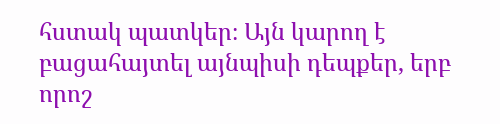հստակ պատկեր։ Այն կարող է բացահայտել այնպիսի դեպքեր, երբ որոշ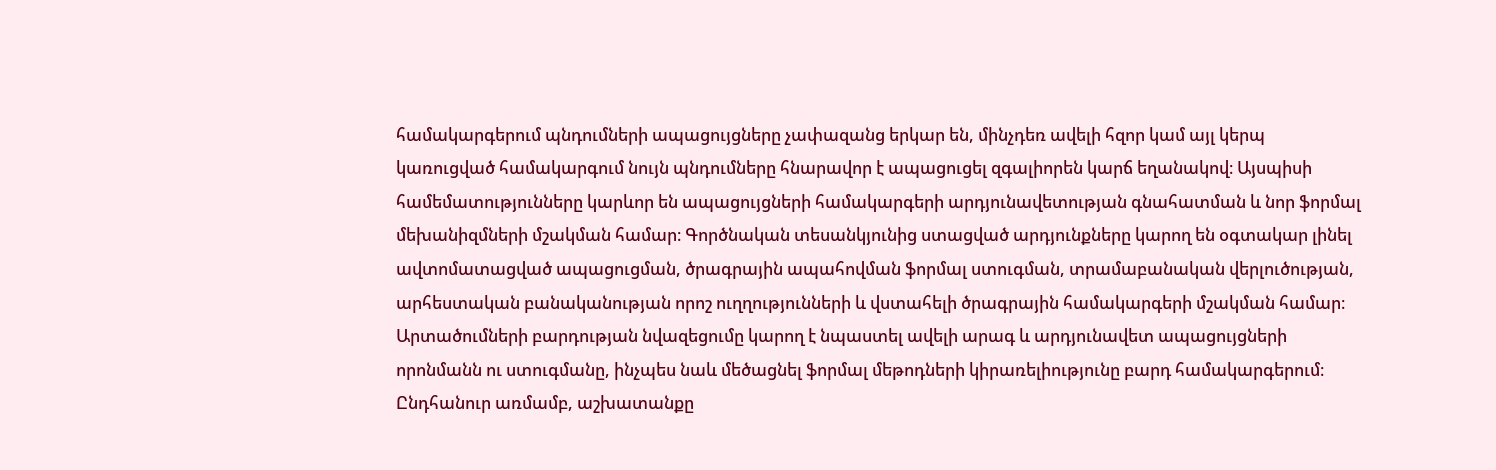համակարգերում պնդումների ապացույցները չափազանց երկար են, մինչդեռ ավելի հզոր կամ այլ կերպ կառուցված համակարգում նույն պնդումները հնարավոր է ապացուցել զգալիորեն կարճ եղանակով։ Այսպիսի համեմատությունները կարևոր են ապացույցների համակարգերի արդյունավետության գնահատման և նոր ֆորմալ մեխանիզմների մշակման համար։ Գործնական տեսանկյունից ստացված արդյունքները կարող են օգտակար լինել ավտոմատացված ապացուցման, ծրագրային ապահովման ֆորմալ ստուգման, տրամաբանական վերլուծության, արհեստական բանականության որոշ ուղղությունների և վստահելի ծրագրային համակարգերի մշակման համար։ Արտածումների բարդության նվազեցումը կարող է նպաստել ավելի արագ և արդյունավետ ապացույցների որոնմանն ու ստուգմանը, ինչպես նաև մեծացնել ֆորմալ մեթոդների կիրառելիությունը բարդ համակարգերում։ Ընդհանուր առմամբ, աշխատանքը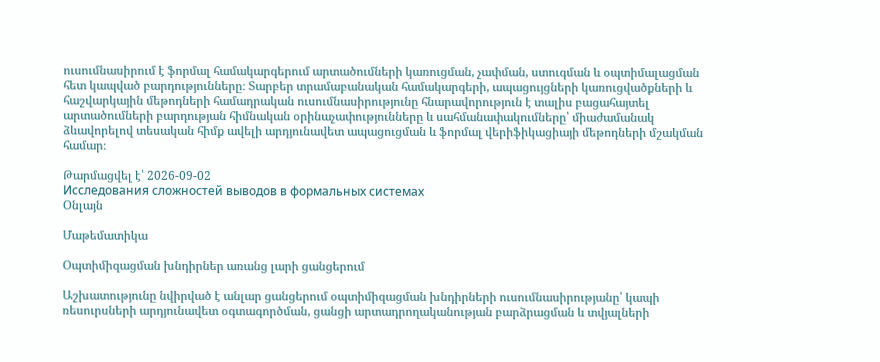ուսումնասիրում է ֆորմալ համակարգերում արտածումների կառուցման, չափման, ստուգման և օպտիմալացման հետ կապված բարդությունները։ Տարբեր տրամաբանական համակարգերի, ապացույցների կառուցվածքների և հաշվարկային մեթոդների համադրական ուսումնասիրությունը հնարավորություն է տալիս բացահայտել արտածումների բարդության հիմնական օրինաչափությունները և սահմանափակումները՝ միաժամանակ ձևավորելով տեսական հիմք ավելի արդյունավետ ապացուցման և ֆորմալ վերիֆիկացիայի մեթոդների մշակման համար։

Թարմացվել է՝ 2026-09-02
Исследования сложностей выводов в формальных системах
Օնլայն

Մաթեմատիկա

Օպտիմիզացման խնդիրներ առանց լարի ցանցերում

Աշխատությունը նվիրված է անլար ցանցերում օպտիմիզացման խնդիրների ուսումնասիրությանը՝ կապի ռեսուրսների արդյունավետ օգտագործման, ցանցի արտադրողականության բարձրացման և տվյալների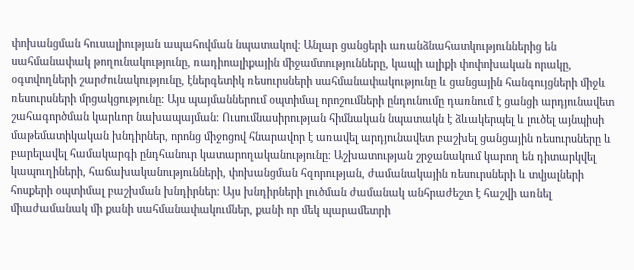փոխանցման հուսալիության ապահովման նպատակով։ Անլար ցանցերի առանձնահատկություններից են սահմանափակ թողունակությունը, ռադիոալիքային միջամտությունները, կապի ալիքի փոփոխական որակը, օգտվողների շարժունակությունը, էներգետիկ ռեսուրսների սահմանափակությունը և ցանցային հանգույցների միջև ռեսուրսների մրցակցությունը։ Այս պայմաններում օպտիմալ որոշումների ընդունումը դառնում է ցանցի արդյունավետ շահագործման կարևոր նախապայման։ Ուսումնասիրության հիմնական նպատակն է ձևակերպել և լուծել այնպիսի մաթեմատիկական խնդիրներ, որոնց միջոցով հնարավոր է առավել արդյունավետ բաշխել ցանցային ռեսուրսները և բարելավել համակարգի ընդհանուր կատարողականությունը։ Աշխատության շրջանակում կարող են դիտարկվել կապուղիների, հաճախականությունների, փոխանցման հզորության, ժամանակային ռեսուրսների և տվյալների հոսքերի օպտիմալ բաշխման խնդիրներ։ Այս խնդիրների լուծման ժամանակ անհրաժեշտ է հաշվի առնել միաժամանակ մի քանի սահմանափակումներ, քանի որ մեկ պարամետրի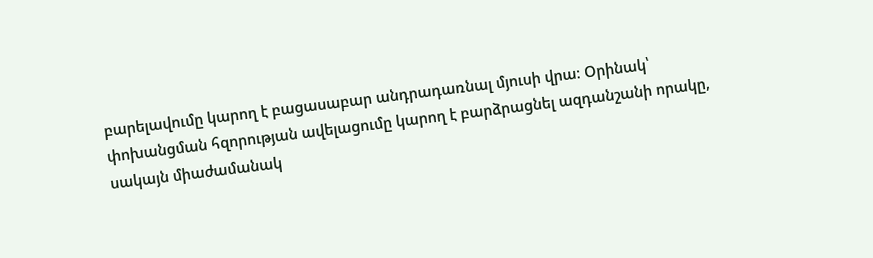բարելավումը կարող է բացասաբար անդրադառնալ մյուսի վրա։ Օրինակ՝ փոխանցման հզորության ավելացումը կարող է բարձրացնել ազդանշանի որակը, սակայն միաժամանակ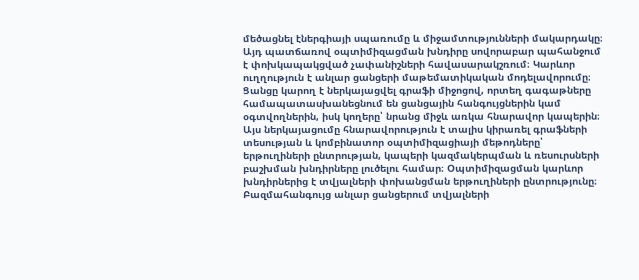մեծացնել էներգիայի սպառումը և միջամտությունների մակարդակը։ Այդ պատճառով օպտիմիզացման խնդիրը սովորաբար պահանջում է փոխկապակցված չափանիշների հավասարակշռում։ Կարևոր ուղղություն է անլար ցանցերի մաթեմատիկական մոդելավորումը։ Ցանցը կարող է ներկայացվել գրաֆի միջոցով, որտեղ գագաթները համապատասխանեցնում են ցանցային հանգույցներին կամ օգտվողներին, իսկ կողերը՝ նրանց միջև առկա հնարավոր կապերին։ Այս ներկայացումը հնարավորություն է տալիս կիրառել գրաֆների տեսության և կոմբինատոր օպտիմիզացիայի մեթոդները՝ երթուղիների ընտրության, կապերի կազմակերպման և ռեսուրսների բաշխման խնդիրները լուծելու համար։ Օպտիմիզացման կարևոր խնդիրներից է տվյալների փոխանցման երթուղիների ընտրությունը։ Բազմահանգույց անլար ցանցերում տվյալների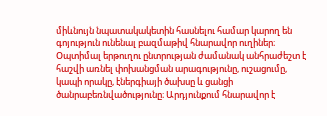միևնույն նպատակակետին հասնելու համար կարող են գոյություն ունենալ բազմաթիվ հնարավոր ուղիներ։ Օպտիմալ երթուղու ընտրության ժամանակ անհրաժեշտ է հաշվի առնել փոխանցման արագությունը, ուշացումը, կապի որակը, էներգիայի ծախսը և ցանցի ծանրաբեռնվածությունը։ Արդյունքում հնարավոր է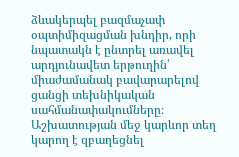ձևակերպել բազմաչափ օպտիմիզացման խնդիր, որի նպատակն է ընտրել առավել արդյունավետ երթուղին՝ միաժամանակ բավարարելով ցանցի տեխնիկական սահմանափակումները։ Աշխատության մեջ կարևոր տեղ կարող է զբաղեցնել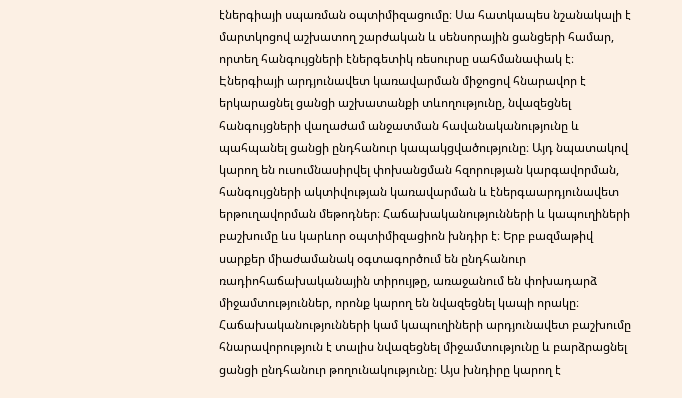էներգիայի սպառման օպտիմիզացումը։ Սա հատկապես նշանակալի է մարտկոցով աշխատող շարժական և սենսորային ցանցերի համար, որտեղ հանգույցների էներգետիկ ռեսուրսը սահմանափակ է։ Էներգիայի արդյունավետ կառավարման միջոցով հնարավոր է երկարացնել ցանցի աշխատանքի տևողությունը, նվազեցնել հանգույցների վաղաժամ անջատման հավանականությունը և պահպանել ցանցի ընդհանուր կապակցվածությունը։ Այդ նպատակով կարող են ուսումնասիրվել փոխանցման հզորության կարգավորման, հանգույցների ակտիվության կառավարման և էներգաարդյունավետ երթուղավորման մեթոդներ։ Հաճախականությունների և կապուղիների բաշխումը ևս կարևոր օպտիմիզացիոն խնդիր է։ Երբ բազմաթիվ սարքեր միաժամանակ օգտագործում են ընդհանուր ռադիոհաճախականային տիրույթը, առաջանում են փոխադարձ միջամտություններ, որոնք կարող են նվազեցնել կապի որակը։ Հաճախականությունների կամ կապուղիների արդյունավետ բաշխումը հնարավորություն է տալիս նվազեցնել միջամտությունը և բարձրացնել ցանցի ընդհանուր թողունակությունը։ Այս խնդիրը կարող է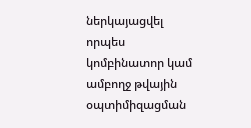ներկայացվել որպես կոմբինատոր կամ ամբողջ թվային օպտիմիզացման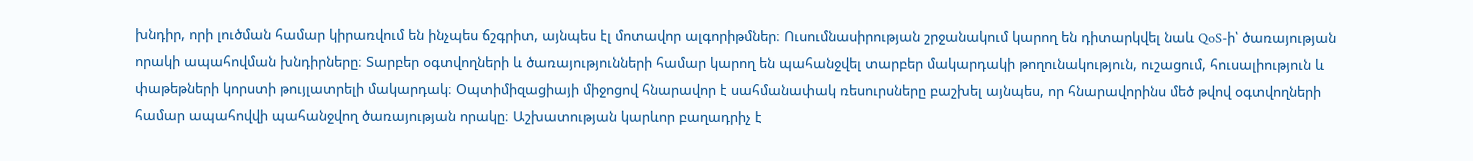խնդիր, որի լուծման համար կիրառվում են ինչպես ճշգրիտ, այնպես էլ մոտավոր ալգորիթմներ։ Ուսումնասիրության շրջանակում կարող են դիտարկվել նաև QoS-ի՝ ծառայության որակի ապահովման խնդիրները։ Տարբեր օգտվողների և ծառայությունների համար կարող են պահանջվել տարբեր մակարդակի թողունակություն, ուշացում, հուսալիություն և փաթեթների կորստի թույլատրելի մակարդակ։ Օպտիմիզացիայի միջոցով հնարավոր է սահմանափակ ռեսուրսները բաշխել այնպես, որ հնարավորինս մեծ թվով օգտվողների համար ապահովվի պահանջվող ծառայության որակը։ Աշխատության կարևոր բաղադրիչ է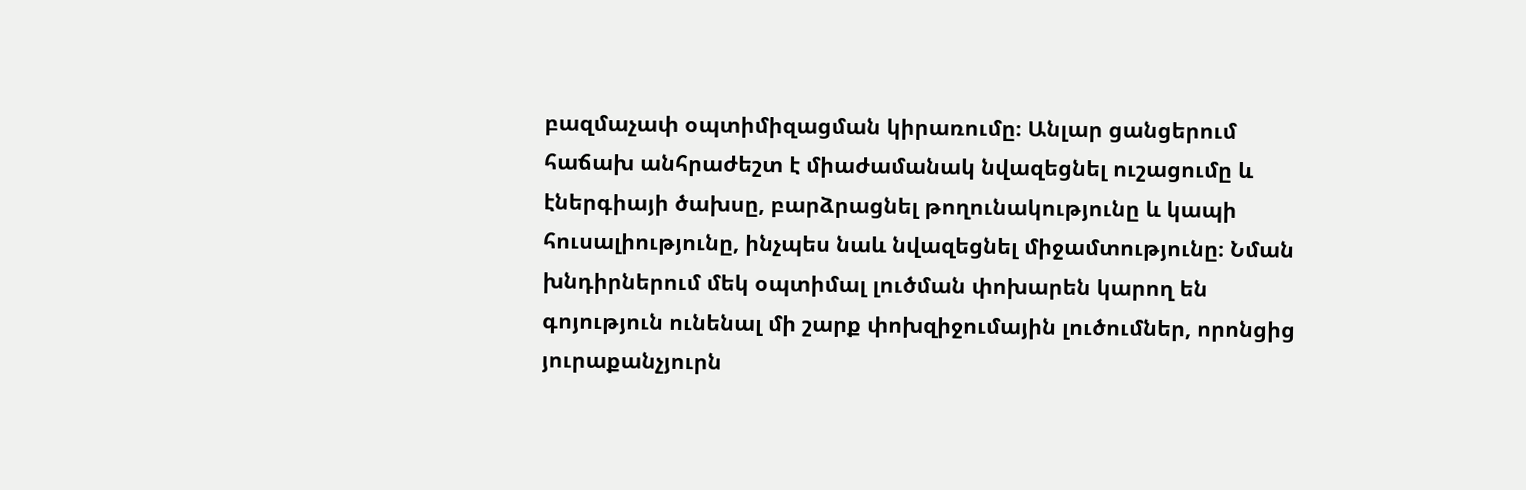բազմաչափ օպտիմիզացման կիրառումը։ Անլար ցանցերում հաճախ անհրաժեշտ է միաժամանակ նվազեցնել ուշացումը և էներգիայի ծախսը, բարձրացնել թողունակությունը և կապի հուսալիությունը, ինչպես նաև նվազեցնել միջամտությունը։ Նման խնդիրներում մեկ օպտիմալ լուծման փոխարեն կարող են գոյություն ունենալ մի շարք փոխզիջումային լուծումներ, որոնցից յուրաքանչյուրն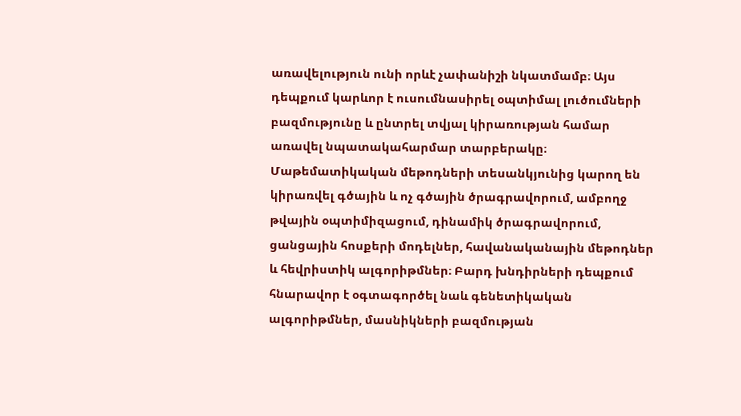առավելություն ունի որևէ չափանիշի նկատմամբ։ Այս դեպքում կարևոր է ուսումնասիրել օպտիմալ լուծումների բազմությունը և ընտրել տվյալ կիրառության համար առավել նպատակահարմար տարբերակը։ Մաթեմատիկական մեթոդների տեսանկյունից կարող են կիրառվել գծային և ոչ գծային ծրագրավորում, ամբողջ թվային օպտիմիզացում, դինամիկ ծրագրավորում, ցանցային հոսքերի մոդելներ, հավանականային մեթոդներ և հեվրիստիկ ալգորիթմներ։ Բարդ խնդիրների դեպքում հնարավոր է օգտագործել նաև գենետիկական ալգորիթմներ, մասնիկների բազմության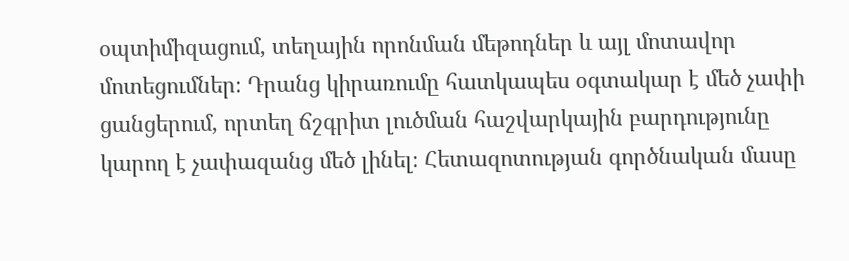օպտիմիզացում, տեղային որոնման մեթոդներ և այլ մոտավոր մոտեցումներ։ Դրանց կիրառումը հատկապես օգտակար է մեծ չափի ցանցերում, որտեղ ճշգրիտ լուծման հաշվարկային բարդությունը կարող է չափազանց մեծ լինել։ Հետազոտության գործնական մասը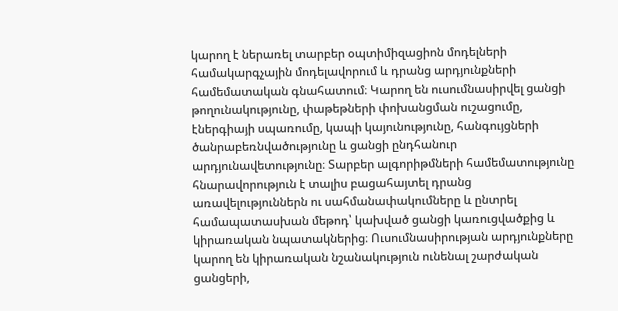կարող է ներառել տարբեր օպտիմիզացիոն մոդելների համակարգչային մոդելավորում և դրանց արդյունքների համեմատական գնահատում։ Կարող են ուսումնասիրվել ցանցի թողունակությունը, փաթեթների փոխանցման ուշացումը, էներգիայի սպառումը, կապի կայունությունը, հանգույցների ծանրաբեռնվածությունը և ցանցի ընդհանուր արդյունավետությունը։ Տարբեր ալգորիթմների համեմատությունը հնարավորություն է տալիս բացահայտել դրանց առավելություններն ու սահմանափակումները և ընտրել համապատասխան մեթոդ՝ կախված ցանցի կառուցվածքից և կիրառական նպատակներից։ Ուսումնասիրության արդյունքները կարող են կիրառական նշանակություն ունենալ շարժական ցանցերի,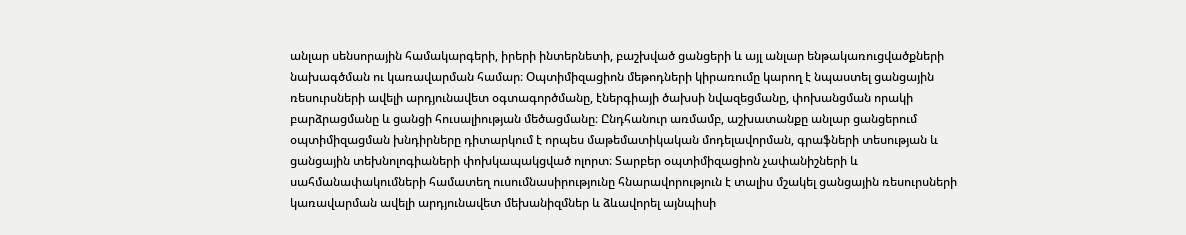անլար սենսորային համակարգերի, իրերի ինտերնետի, բաշխված ցանցերի և այլ անլար ենթակառուցվածքների նախագծման ու կառավարման համար։ Օպտիմիզացիոն մեթոդների կիրառումը կարող է նպաստել ցանցային ռեսուրսների ավելի արդյունավետ օգտագործմանը, էներգիայի ծախսի նվազեցմանը, փոխանցման որակի բարձրացմանը և ցանցի հուսալիության մեծացմանը։ Ընդհանուր առմամբ, աշխատանքը անլար ցանցերում օպտիմիզացման խնդիրները դիտարկում է որպես մաթեմատիկական մոդելավորման, գրաֆների տեսության և ցանցային տեխնոլոգիաների փոխկապակցված ոլորտ։ Տարբեր օպտիմիզացիոն չափանիշների և սահմանափակումների համատեղ ուսումնասիրությունը հնարավորություն է տալիս մշակել ցանցային ռեսուրսների կառավարման ավելի արդյունավետ մեխանիզմներ և ձևավորել այնպիսի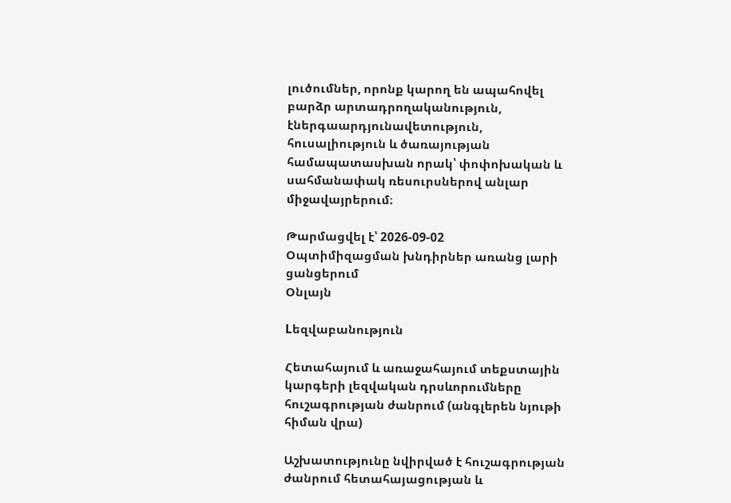լուծումներ, որոնք կարող են ապահովել բարձր արտադրողականություն, էներգաարդյունավետություն, հուսալիություն և ծառայության համապատասխան որակ՝ փոփոխական և սահմանափակ ռեսուրսներով անլար միջավայրերում։

Թարմացվել է՝ 2026-09-02
Օպտիմիզացման խնդիրներ առանց լարի ցանցերում
Օնլայն

Lեզվաբանություն

Հետահայում և առաջահայում տեքստային կարգերի լեզվական դրսևորումները հուշագրության ժանրում (անգլերեն նյութի հիման վրա)

Աշխատությունը նվիրված է հուշագրության ժանրում հետահայացության և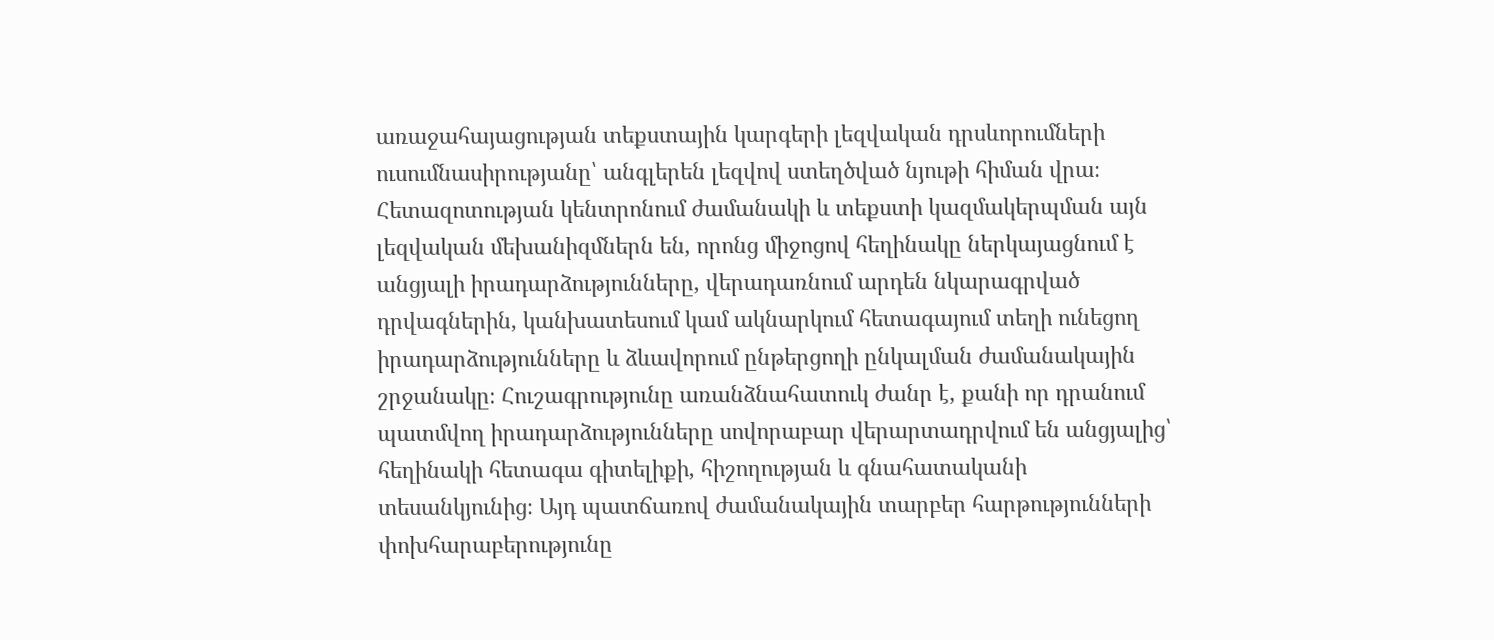առաջահայացության տեքստային կարգերի լեզվական դրսևորումների ուսումնասիրությանը՝ անգլերեն լեզվով ստեղծված նյութի հիման վրա։ Հետազոտության կենտրոնում ժամանակի և տեքստի կազմակերպման այն լեզվական մեխանիզմներն են, որոնց միջոցով հեղինակը ներկայացնում է անցյալի իրադարձությունները, վերադառնում արդեն նկարագրված դրվագներին, կանխատեսում կամ ակնարկում հետագայում տեղի ունեցող իրադարձությունները և ձևավորում ընթերցողի ընկալման ժամանակային շրջանակը։ Հուշագրությունը առանձնահատուկ ժանր է, քանի որ դրանում պատմվող իրադարձությունները սովորաբար վերարտադրվում են անցյալից՝ հեղինակի հետագա գիտելիքի, հիշողության և գնահատականի տեսանկյունից։ Այդ պատճառով ժամանակային տարբեր հարթությունների փոխհարաբերությունը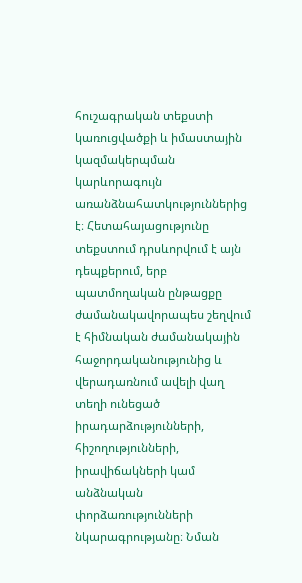հուշագրական տեքստի կառուցվածքի և իմաստային կազմակերպման կարևորագույն առանձնահատկություններից է։ Հետահայացությունը տեքստում դրսևորվում է այն դեպքերում, երբ պատմողական ընթացքը ժամանակավորապես շեղվում է հիմնական ժամանակային հաջորդականությունից և վերադառնում ավելի վաղ տեղի ունեցած իրադարձությունների, հիշողությունների, իրավիճակների կամ անձնական փորձառությունների նկարագրությանը։ Նման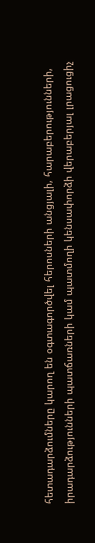հետադարձումները կարող են օգտագործվել հերոսների անցյալի, հարաբերությունների, իրադարձությունների պատճառների կամ պատմողի կենսափորձի վերաբերյալ լրացուցիչ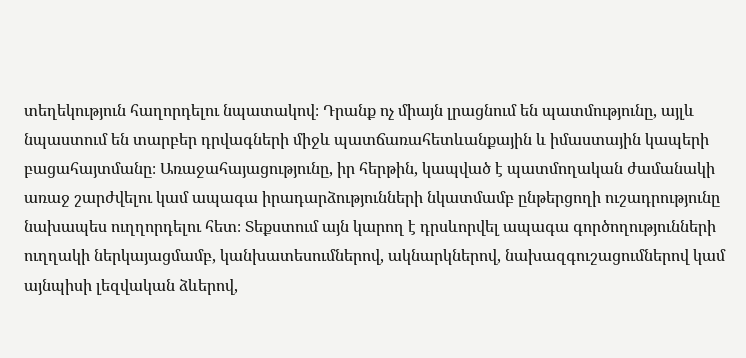տեղեկություն հաղորդելու նպատակով։ Դրանք ոչ միայն լրացնում են պատմությունը, այլև նպաստում են տարբեր դրվագների միջև պատճառահետևանքային և իմաստային կապերի բացահայտմանը։ Առաջահայացությունը, իր հերթին, կապված է պատմողական ժամանակի առաջ շարժվելու կամ ապագա իրադարձությունների նկատմամբ ընթերցողի ուշադրությունը նախապես ուղղորդելու հետ։ Տեքստում այն կարող է դրսևորվել ապագա գործողությունների ուղղակի ներկայացմամբ, կանխատեսումներով, ակնարկներով, նախազգուշացումներով կամ այնպիսի լեզվական ձևերով,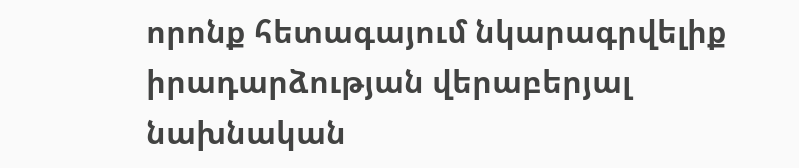որոնք հետագայում նկարագրվելիք իրադարձության վերաբերյալ նախնական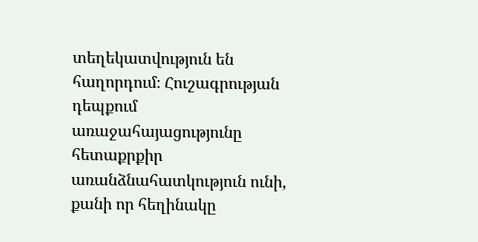տեղեկատվություն են հաղորդում։ Հուշագրության դեպքում առաջահայացությունը հետաքրքիր առանձնահատկություն ունի, քանի որ հեղինակը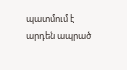պատմում է արդեն ապրած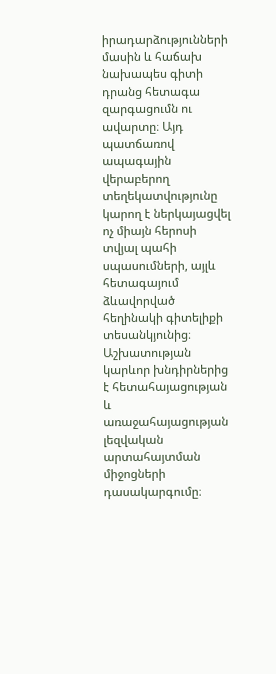իրադարձությունների մասին և հաճախ նախապես գիտի դրանց հետագա զարգացումն ու ավարտը։ Այդ պատճառով ապագային վերաբերող տեղեկատվությունը կարող է ներկայացվել ոչ միայն հերոսի տվյալ պահի սպասումների, այլև հետագայում ձևավորված հեղինակի գիտելիքի տեսանկյունից։ Աշխատության կարևոր խնդիրներից է հետահայացության և առաջահայացության լեզվական արտահայտման միջոցների դասակարգումը։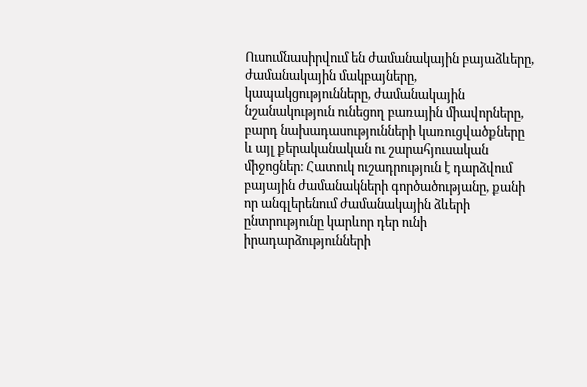Ուսումնասիրվում են ժամանակային բայաձևերը, ժամանակային մակբայները, կապակցությունները, ժամանակային նշանակություն ունեցող բառային միավորները, բարդ նախադասությունների կառուցվածքները և այլ քերականական ու շարահյուսական միջոցներ։ Հատուկ ուշադրություն է դարձվում բայային ժամանակների գործածությանը, քանի որ անգլերենում ժամանակային ձևերի ընտրությունը կարևոր դեր ունի իրադարձությունների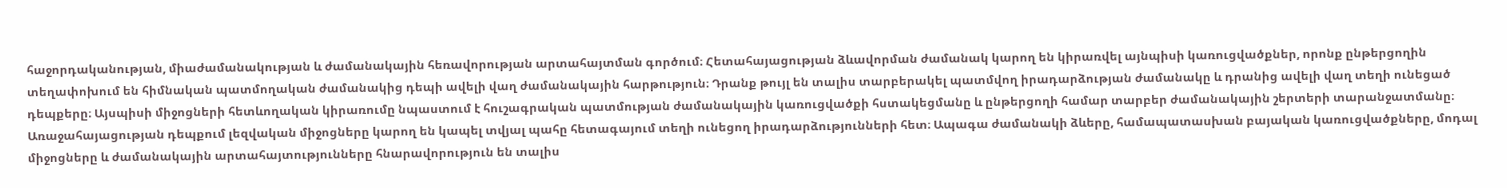հաջորդականության, միաժամանակության և ժամանակային հեռավորության արտահայտման գործում։ Հետահայացության ձևավորման ժամանակ կարող են կիրառվել այնպիսի կառուցվածքներ, որոնք ընթերցողին տեղափոխում են հիմնական պատմողական ժամանակից դեպի ավելի վաղ ժամանակային հարթություն։ Դրանք թույլ են տալիս տարբերակել պատմվող իրադարձության ժամանակը և դրանից ավելի վաղ տեղի ունեցած դեպքերը։ Այսպիսի միջոցների հետևողական կիրառումը նպաստում է հուշագրական պատմության ժամանակային կառուցվածքի հստակեցմանը և ընթերցողի համար տարբեր ժամանակային շերտերի տարանջատմանը։ Առաջահայացության դեպքում լեզվական միջոցները կարող են կապել տվյալ պահը հետագայում տեղի ունեցող իրադարձությունների հետ։ Ապագա ժամանակի ձևերը, համապատասխան բայական կառուցվածքները, մոդալ միջոցները և ժամանակային արտահայտությունները հնարավորություն են տալիս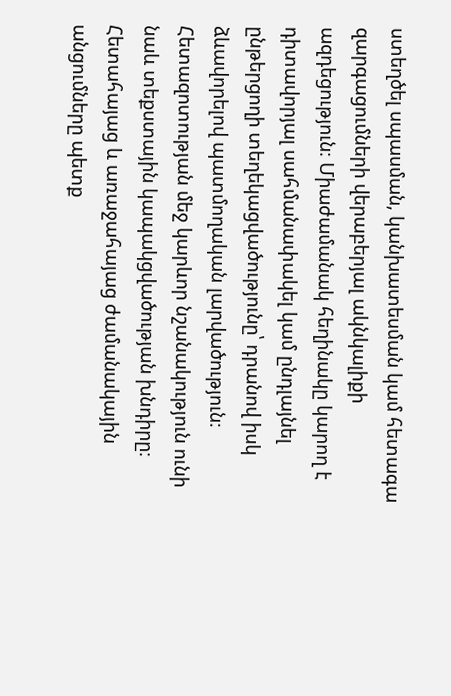ստեղծել սպասման, կանխատեսման կամ հետագա զարգացումների վերաբերյալ ակնկալիքի ազդեցություն։ Միաժամանակ հեղինակը կարող է դիտավորյալ սահմանափակել կամ ընդլայնել ընթերցողի տեղեկացվածությունը՝ դրանով իսկ ձևավորելով պատմողական լարվածություն։ Հետազոտության մեջ կարևոր նշանակություն ունի նաև տեքստային կապակցվածության խնդիրը։ Հետահայաց և առաջահայաց ժամանակային անցումները պետք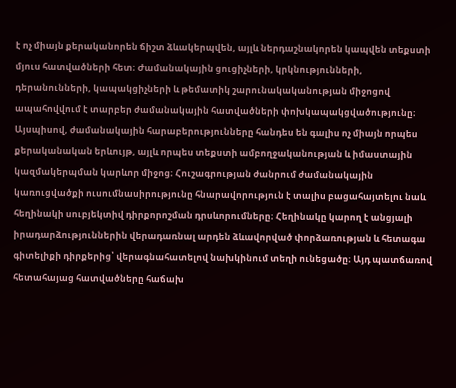է ոչ միայն քերականորեն ճիշտ ձևակերպվեն, այլև ներդաշնակորեն կապվեն տեքստի մյուս հատվածների հետ։ Ժամանակային ցուցիչների, կրկնությունների, դերանունների, կապակցիչների և թեմատիկ շարունակականության միջոցով ապահովվում է տարբեր ժամանակային հատվածների փոխկապակցվածությունը։ Այսպիսով, ժամանակային հարաբերությունները հանդես են գալիս ոչ միայն որպես քերականական երևույթ, այլև որպես տեքստի ամբողջականության և իմաստային կազմակերպման կարևոր միջոց։ Հուշագրության ժանրում ժամանակային կառուցվածքի ուսումնասիրությունը հնարավորություն է տալիս բացահայտելու նաև հեղինակի սուբյեկտիվ դիրքորոշման դրսևորումները։ Հեղինակը կարող է անցյալի իրադարձություններին վերադառնալ արդեն ձևավորված փորձառության և հետագա գիտելիքի դիրքերից՝ վերագնահատելով նախկինում տեղի ունեցածը։ Այդ պատճառով հետահայաց հատվածները հաճախ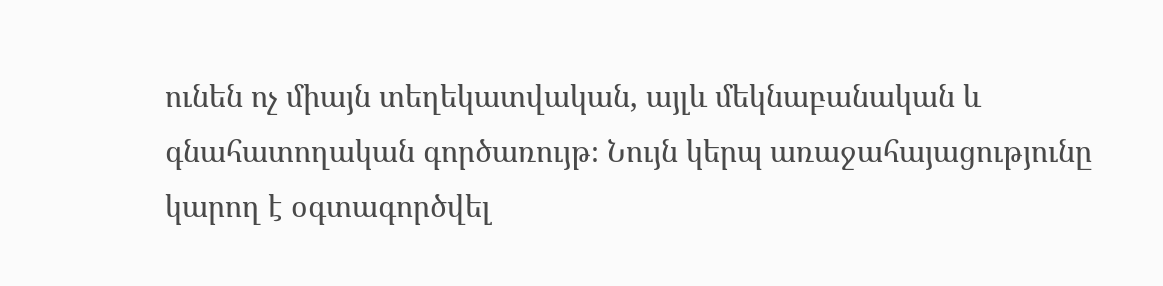ունեն ոչ միայն տեղեկատվական, այլև մեկնաբանական և գնահատողական գործառույթ։ Նույն կերպ առաջահայացությունը կարող է օգտագործվել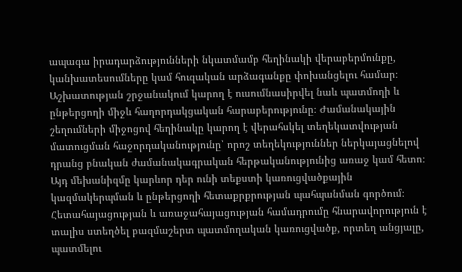ապագա իրադարձությունների նկատմամբ հեղինակի վերաբերմունքը, կանխատեսումները կամ հուզական արձագանքը փոխանցելու համար։ Աշխատության շրջանակում կարող է ուսումնասիրվել նաև պատմողի և ընթերցողի միջև հաղորդակցական հարաբերությունը։ Ժամանակային շեղումների միջոցով հեղինակը կարող է վերահսկել տեղեկատվության մատուցման հաջորդականությունը՝ որոշ տեղեկություններ ներկայացնելով դրանց բնական ժամանակագրական հերթականությունից առաջ կամ հետո։ Այդ մեխանիզմը կարևոր դեր ունի տեքստի կառուցվածքային կազմակերպման և ընթերցողի հետաքրքրության պահպանման գործում։ Հետահայացության և առաջահայացության համադրումը հնարավորություն է տալիս ստեղծել բազմաշերտ պատմողական կառուցվածք, որտեղ անցյալը, պատմելու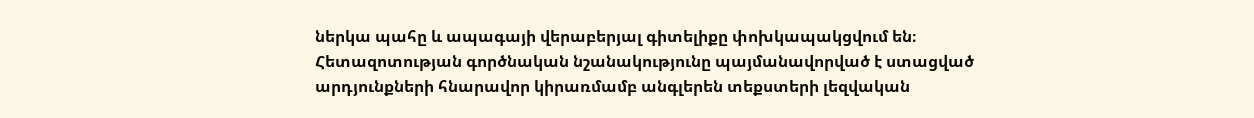ներկա պահը և ապագայի վերաբերյալ գիտելիքը փոխկապակցվում են։ Հետազոտության գործնական նշանակությունը պայմանավորված է ստացված արդյունքների հնարավոր կիրառմամբ անգլերեն տեքստերի լեզվական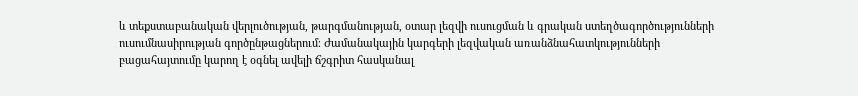և տեքստաբանական վերլուծության, թարգմանության, օտար լեզվի ուսուցման և գրական ստեղծագործությունների ուսումնասիրության գործընթացներում։ Ժամանակային կարգերի լեզվական առանձնահատկությունների բացահայտումը կարող է օգնել ավելի ճշգրիտ հասկանալ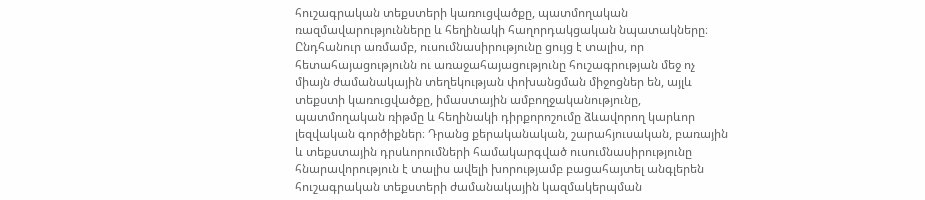հուշագրական տեքստերի կառուցվածքը, պատմողական ռազմավարությունները և հեղինակի հաղորդակցական նպատակները։ Ընդհանուր առմամբ, ուսումնասիրությունը ցույց է տալիս, որ հետահայացությունն ու առաջահայացությունը հուշագրության մեջ ոչ միայն ժամանակային տեղեկության փոխանցման միջոցներ են, այլև տեքստի կառուցվածքը, իմաստային ամբողջականությունը, պատմողական ռիթմը և հեղինակի դիրքորոշումը ձևավորող կարևոր լեզվական գործիքներ։ Դրանց քերականական, շարահյուսական, բառային և տեքստային դրսևորումների համակարգված ուսումնասիրությունը հնարավորություն է տալիս ավելի խորությամբ բացահայտել անգլերեն հուշագրական տեքստերի ժամանակային կազմակերպման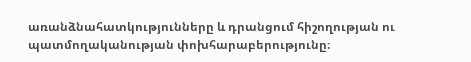առանձնահատկությունները և դրանցում հիշողության ու պատմողականության փոխհարաբերությունը։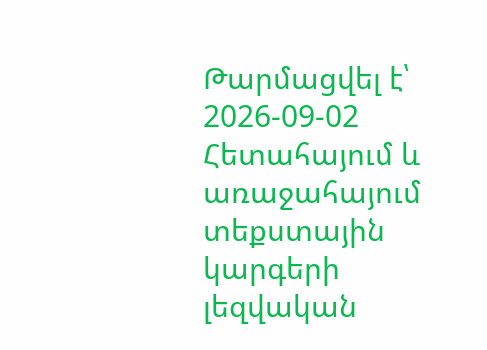Թարմացվել է՝ 2026-09-02
Հետահայում և առաջահայում տեքստային կարգերի լեզվական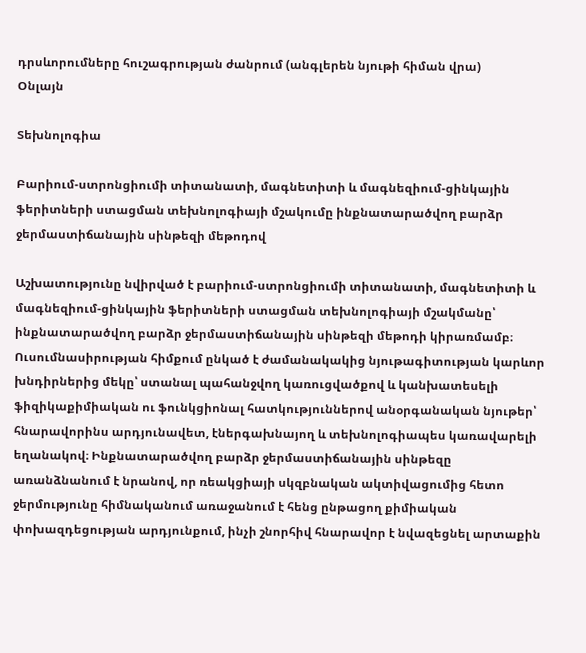դրսևորումները հուշագրության ժանրում (անգլերեն նյութի հիման վրա)
Օնլայն

Տեխնոլոգիա

Բարիում-ստրոնցիումի տիտանատի, մագնետիտի և մագնեզիում-ցինկային ֆերիտների ստացման տեխնոլոգիայի մշակումը ինքնատարածվող բարձր ջերմաստիճանային սինթեզի մեթոդով

Աշխատությունը նվիրված է բարիում-ստրոնցիումի տիտանատի, մագնետիտի և մագնեզիում-ցինկային ֆերիտների ստացման տեխնոլոգիայի մշակմանը՝ ինքնատարածվող բարձր ջերմաստիճանային սինթեզի մեթոդի կիրառմամբ։ Ուսումնասիրության հիմքում ընկած է ժամանակակից նյութագիտության կարևոր խնդիրներից մեկը՝ ստանալ պահանջվող կառուցվածքով և կանխատեսելի ֆիզիկաքիմիական ու ֆունկցիոնալ հատկություններով անօրգանական նյութեր՝ հնարավորինս արդյունավետ, էներգախնայող և տեխնոլոգիապես կառավարելի եղանակով։ Ինքնատարածվող բարձր ջերմաստիճանային սինթեզը առանձնանում է նրանով, որ ռեակցիայի սկզբնական ակտիվացումից հետո ջերմությունը հիմնականում առաջանում է հենց ընթացող քիմիական փոխազդեցության արդյունքում, ինչի շնորհիվ հնարավոր է նվազեցնել արտաքին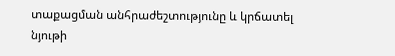տաքացման անհրաժեշտությունը և կրճատել նյութի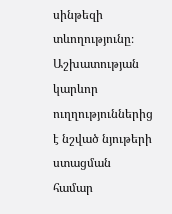սինթեզի տևողությունը։ Աշխատության կարևոր ուղղություններից է նշված նյութերի ստացման համար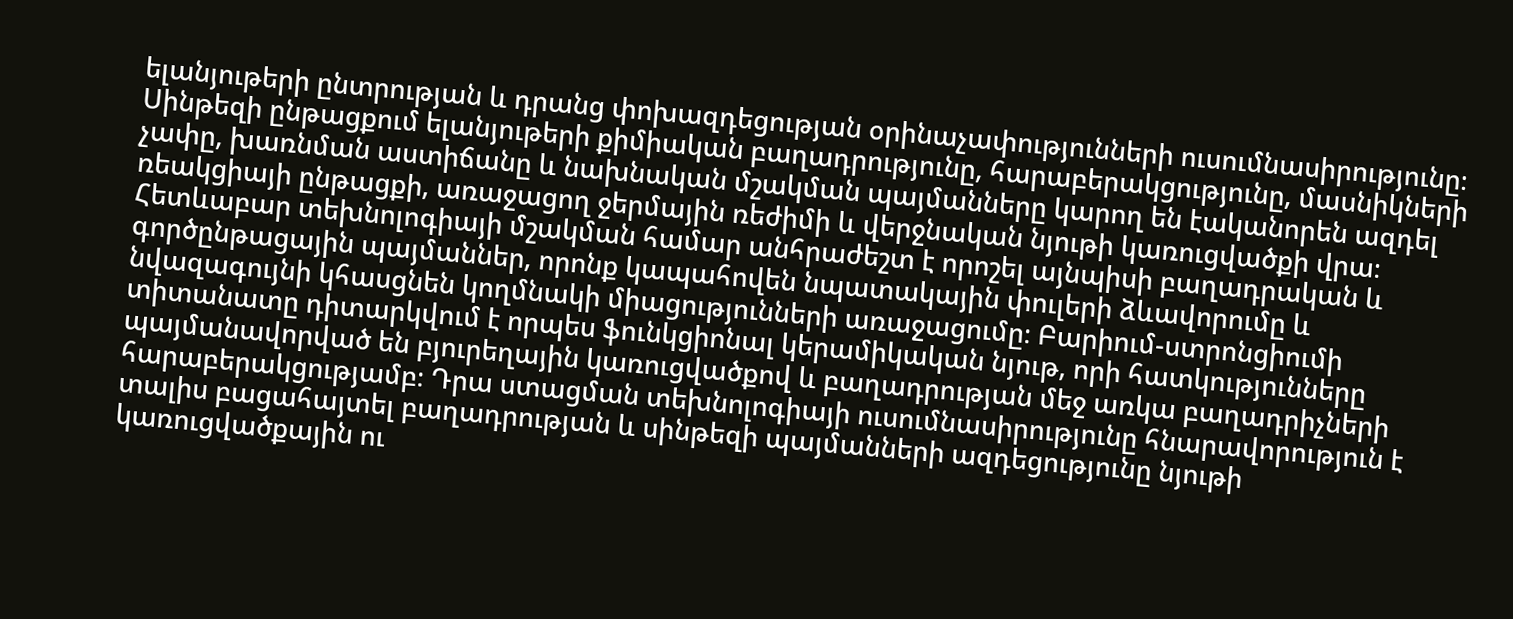ելանյութերի ընտրության և դրանց փոխազդեցության օրինաչափությունների ուսումնասիրությունը։ Սինթեզի ընթացքում ելանյութերի քիմիական բաղադրությունը, հարաբերակցությունը, մասնիկների չափը, խառնման աստիճանը և նախնական մշակման պայմանները կարող են էականորեն ազդել ռեակցիայի ընթացքի, առաջացող ջերմային ռեժիմի և վերջնական նյութի կառուցվածքի վրա։ Հետևաբար տեխնոլոգիայի մշակման համար անհրաժեշտ է որոշել այնպիսի բաղադրական և գործընթացային պայմաններ, որոնք կապահովեն նպատակային փուլերի ձևավորումը և նվազագույնի կհասցնեն կողմնակի միացությունների առաջացումը։ Բարիում-ստրոնցիումի տիտանատը դիտարկվում է որպես ֆունկցիոնալ կերամիկական նյութ, որի հատկությունները պայմանավորված են բյուրեղային կառուցվածքով և բաղադրության մեջ առկա բաղադրիչների հարաբերակցությամբ։ Դրա ստացման տեխնոլոգիայի ուսումնասիրությունը հնարավորություն է տալիս բացահայտել բաղադրության և սինթեզի պայմանների ազդեցությունը նյութի կառուցվածքային ու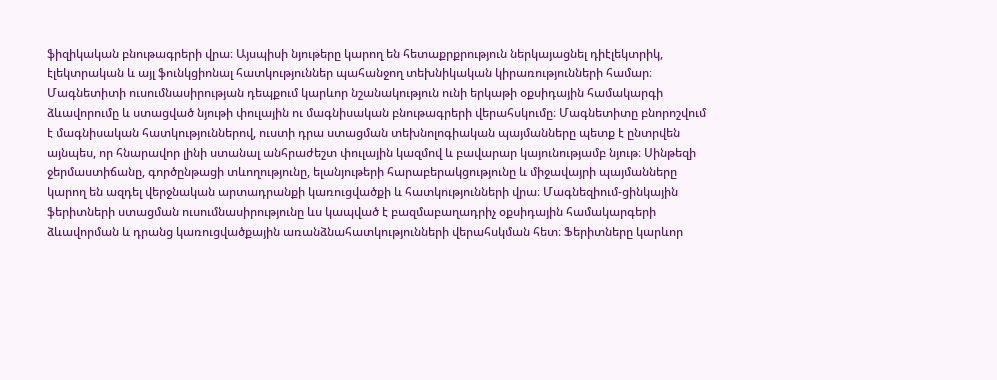ֆիզիկական բնութագրերի վրա։ Այսպիսի նյութերը կարող են հետաքրքրություն ներկայացնել դիէլեկտրիկ, էլեկտրական և այլ ֆունկցիոնալ հատկություններ պահանջող տեխնիկական կիրառությունների համար։ Մագնետիտի ուսումնասիրության դեպքում կարևոր նշանակություն ունի երկաթի օքսիդային համակարգի ձևավորումը և ստացված նյութի փուլային ու մագնիսական բնութագրերի վերահսկումը։ Մագնետիտը բնորոշվում է մագնիսական հատկություններով, ուստի դրա ստացման տեխնոլոգիական պայմանները պետք է ընտրվեն այնպես, որ հնարավոր լինի ստանալ անհրաժեշտ փուլային կազմով և բավարար կայունությամբ նյութ։ Սինթեզի ջերմաստիճանը, գործընթացի տևողությունը, ելանյութերի հարաբերակցությունը և միջավայրի պայմանները կարող են ազդել վերջնական արտադրանքի կառուցվածքի և հատկությունների վրա։ Մագնեզիում-ցինկային ֆերիտների ստացման ուսումնասիրությունը ևս կապված է բազմաբաղադրիչ օքսիդային համակարգերի ձևավորման և դրանց կառուցվածքային առանձնահատկությունների վերահսկման հետ։ Ֆերիտները կարևոր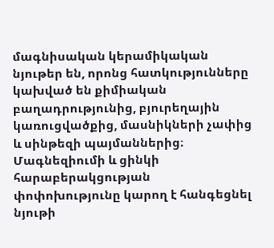մագնիսական կերամիկական նյութեր են, որոնց հատկությունները կախված են քիմիական բաղադրությունից, բյուրեղային կառուցվածքից, մասնիկների չափից և սինթեզի պայմաններից։ Մագնեզիումի և ցինկի հարաբերակցության փոփոխությունը կարող է հանգեցնել նյութի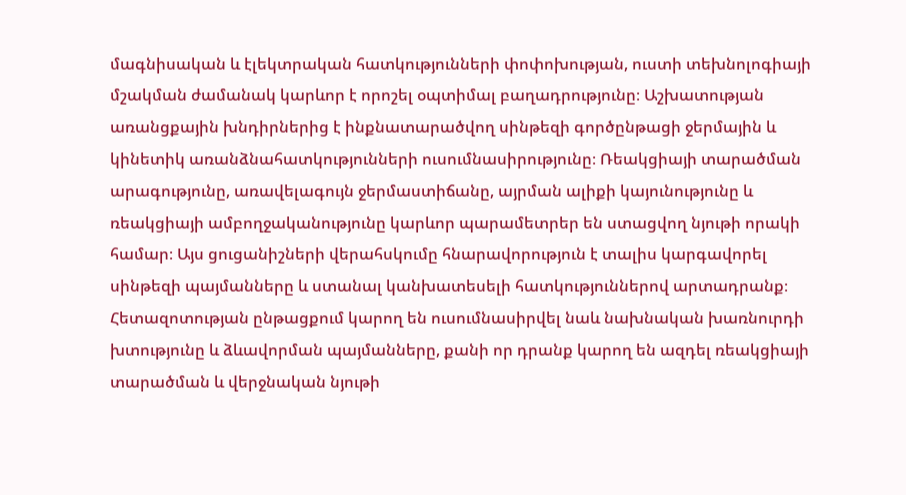մագնիսական և էլեկտրական հատկությունների փոփոխության, ուստի տեխնոլոգիայի մշակման ժամանակ կարևոր է որոշել օպտիմալ բաղադրությունը։ Աշխատության առանցքային խնդիրներից է ինքնատարածվող սինթեզի գործընթացի ջերմային և կինետիկ առանձնահատկությունների ուսումնասիրությունը։ Ռեակցիայի տարածման արագությունը, առավելագույն ջերմաստիճանը, այրման ալիքի կայունությունը և ռեակցիայի ամբողջականությունը կարևոր պարամետրեր են ստացվող նյութի որակի համար։ Այս ցուցանիշների վերահսկումը հնարավորություն է տալիս կարգավորել սինթեզի պայմանները և ստանալ կանխատեսելի հատկություններով արտադրանք։ Հետազոտության ընթացքում կարող են ուսումնասիրվել նաև նախնական խառնուրդի խտությունը և ձևավորման պայմանները, քանի որ դրանք կարող են ազդել ռեակցիայի տարածման և վերջնական նյութի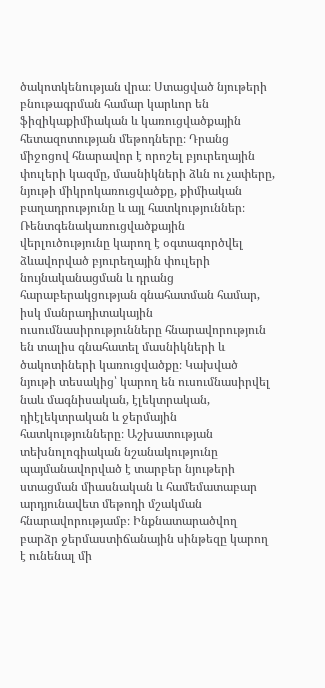ծակոտկենության վրա։ Ստացված նյութերի բնութագրման համար կարևոր են ֆիզիկաքիմիական և կառուցվածքային հետազոտության մեթոդները։ Դրանց միջոցով հնարավոր է որոշել բյուրեղային փուլերի կազմը, մասնիկների ձևն ու չափերը, նյութի միկրոկառուցվածքը, քիմիական բաղադրությունը և այլ հատկություններ։ Ռենտգենակառուցվածքային վերլուծությունը կարող է օգտագործվել ձևավորված բյուրեղային փուլերի նույնականացման և դրանց հարաբերակցության գնահատման համար, իսկ մանրադիտակային ուսումնասիրությունները հնարավորություն են տալիս գնահատել մասնիկների և ծակոտիների կառուցվածքը։ Կախված նյութի տեսակից՝ կարող են ուսումնասիրվել նաև մագնիսական, էլեկտրական, դիէլեկտրական և ջերմային հատկությունները։ Աշխատության տեխնոլոգիական նշանակությունը պայմանավորված է տարբեր նյութերի ստացման միասնական և համեմատաբար արդյունավետ մեթոդի մշակման հնարավորությամբ։ Ինքնատարածվող բարձր ջերմաստիճանային սինթեզը կարող է ունենալ մի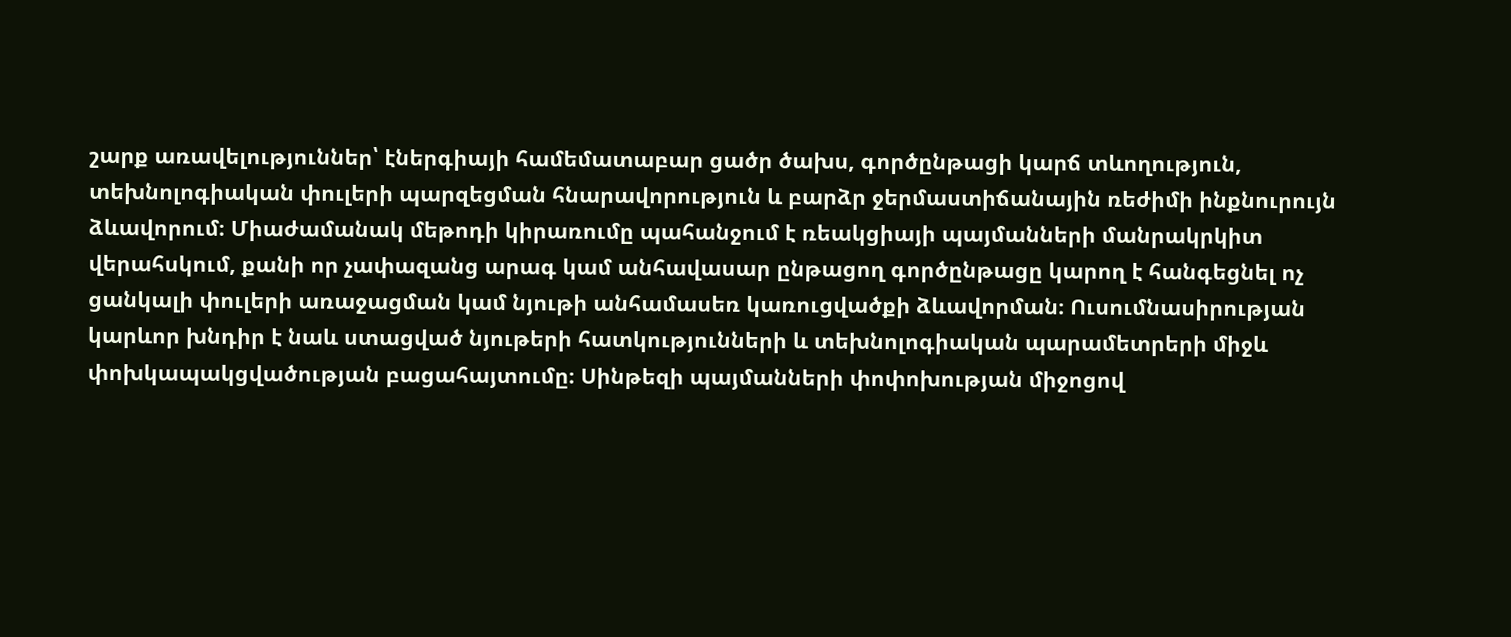շարք առավելություններ՝ էներգիայի համեմատաբար ցածր ծախս, գործընթացի կարճ տևողություն, տեխնոլոգիական փուլերի պարզեցման հնարավորություն և բարձր ջերմաստիճանային ռեժիմի ինքնուրույն ձևավորում։ Միաժամանակ մեթոդի կիրառումը պահանջում է ռեակցիայի պայմանների մանրակրկիտ վերահսկում, քանի որ չափազանց արագ կամ անհավասար ընթացող գործընթացը կարող է հանգեցնել ոչ ցանկալի փուլերի առաջացման կամ նյութի անհամասեռ կառուցվածքի ձևավորման։ Ուսումնասիրության կարևոր խնդիր է նաև ստացված նյութերի հատկությունների և տեխնոլոգիական պարամետրերի միջև փոխկապակցվածության բացահայտումը։ Սինթեզի պայմանների փոփոխության միջոցով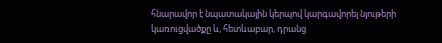հնարավոր է նպատակային կերպով կարգավորել նյութերի կառուցվածքը և, հետևաբար, դրանց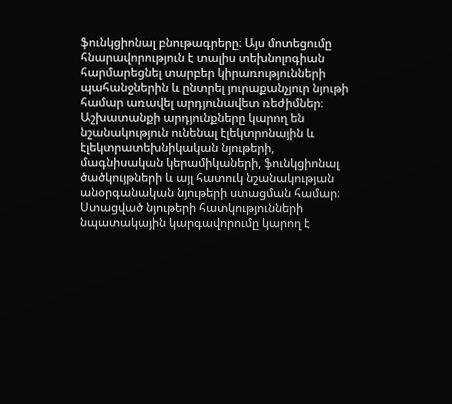ֆունկցիոնալ բնութագրերը։ Այս մոտեցումը հնարավորություն է տալիս տեխնոլոգիան հարմարեցնել տարբեր կիրառությունների պահանջներին և ընտրել յուրաքանչյուր նյութի համար առավել արդյունավետ ռեժիմներ։ Աշխատանքի արդյունքները կարող են նշանակություն ունենալ էլեկտրոնային և էլեկտրատեխնիկական նյութերի, մագնիսական կերամիկաների, ֆունկցիոնալ ծածկույթների և այլ հատուկ նշանակության անօրգանական նյութերի ստացման համար։ Ստացված նյութերի հատկությունների նպատակային կարգավորումը կարող է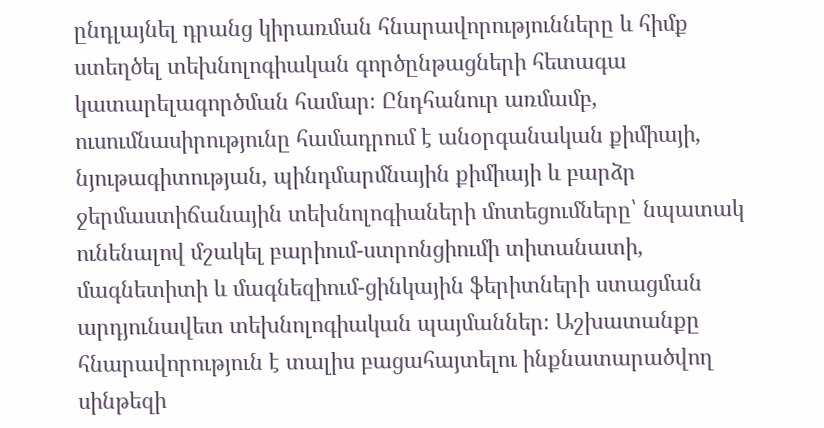ընդլայնել դրանց կիրառման հնարավորությունները և հիմք ստեղծել տեխնոլոգիական գործընթացների հետագա կատարելագործման համար։ Ընդհանուր առմամբ, ուսումնասիրությունը համադրում է անօրգանական քիմիայի, նյութագիտության, պինդմարմնային քիմիայի և բարձր ջերմաստիճանային տեխնոլոգիաների մոտեցումները՝ նպատակ ունենալով մշակել բարիում-ստրոնցիումի տիտանատի, մագնետիտի և մագնեզիում-ցինկային ֆերիտների ստացման արդյունավետ տեխնոլոգիական պայմաններ։ Աշխատանքը հնարավորություն է տալիս բացահայտելու ինքնատարածվող սինթեզի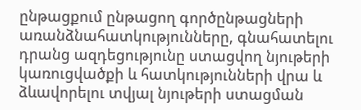ընթացքում ընթացող գործընթացների առանձնահատկությունները, գնահատելու դրանց ազդեցությունը ստացվող նյութերի կառուցվածքի և հատկությունների վրա և ձևավորելու տվյալ նյութերի ստացման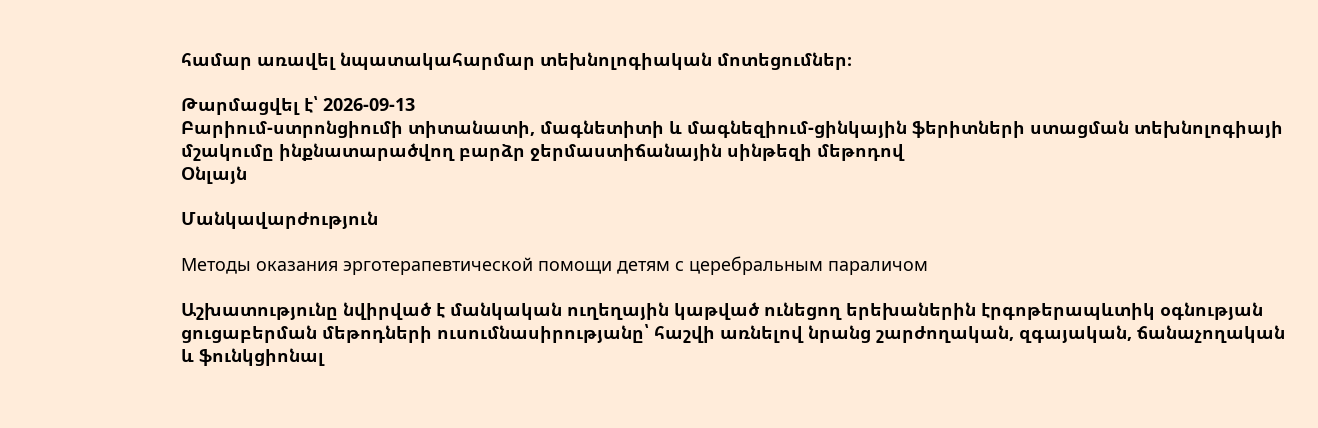համար առավել նպատակահարմար տեխնոլոգիական մոտեցումներ։

Թարմացվել է՝ 2026-09-13
Բարիում-ստրոնցիումի տիտանատի, մագնետիտի և մագնեզիում-ցինկային ֆերիտների ստացման տեխնոլոգիայի մշակումը ինքնատարածվող բարձր ջերմաստիճանային սինթեզի մեթոդով
Օնլայն

Մանկավարժություն

Методы оказания эрготерапевтической помощи детям с церебральным параличом

Աշխատությունը նվիրված է մանկական ուղեղային կաթված ունեցող երեխաներին էրգոթերապևտիկ օգնության ցուցաբերման մեթոդների ուսումնասիրությանը՝ հաշվի առնելով նրանց շարժողական, զգայական, ճանաչողական և ֆունկցիոնալ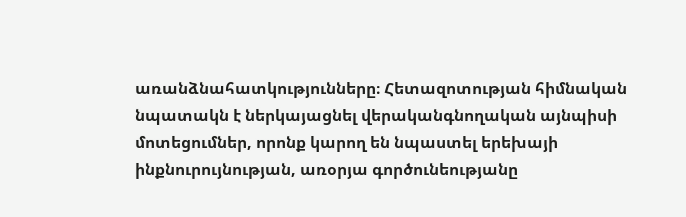առանձնահատկությունները։ Հետազոտության հիմնական նպատակն է ներկայացնել վերականգնողական այնպիսի մոտեցումներ, որոնք կարող են նպաստել երեխայի ինքնուրույնության, առօրյա գործունեությանը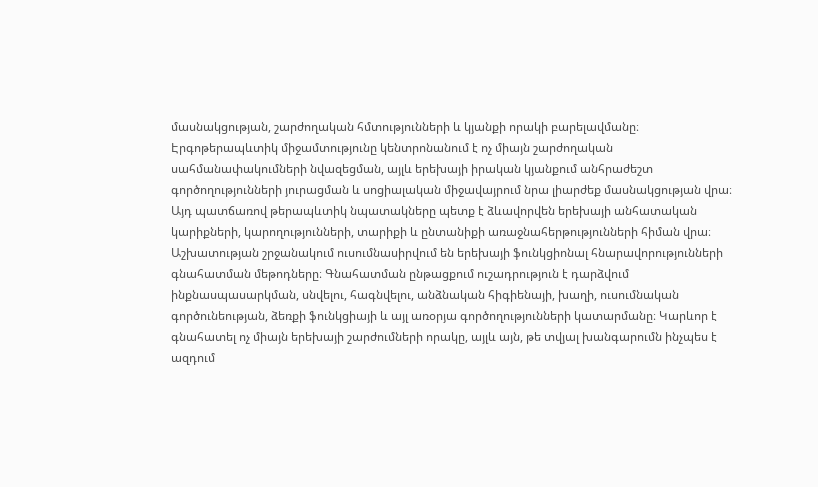մասնակցության, շարժողական հմտությունների և կյանքի որակի բարելավմանը։ Էրգոթերապևտիկ միջամտությունը կենտրոնանում է ոչ միայն շարժողական սահմանափակումների նվազեցման, այլև երեխայի իրական կյանքում անհրաժեշտ գործողությունների յուրացման և սոցիալական միջավայրում նրա լիարժեք մասնակցության վրա։ Այդ պատճառով թերապևտիկ նպատակները պետք է ձևավորվեն երեխայի անհատական կարիքների, կարողությունների, տարիքի և ընտանիքի առաջնահերթությունների հիման վրա։ Աշխատության շրջանակում ուսումնասիրվում են երեխայի ֆունկցիոնալ հնարավորությունների գնահատման մեթոդները։ Գնահատման ընթացքում ուշադրություն է դարձվում ինքնասպասարկման, սնվելու, հագնվելու, անձնական հիգիենայի, խաղի, ուսումնական գործունեության, ձեռքի ֆունկցիայի և այլ առօրյա գործողությունների կատարմանը։ Կարևոր է գնահատել ոչ միայն երեխայի շարժումների որակը, այլև այն, թե տվյալ խանգարումն ինչպես է ազդում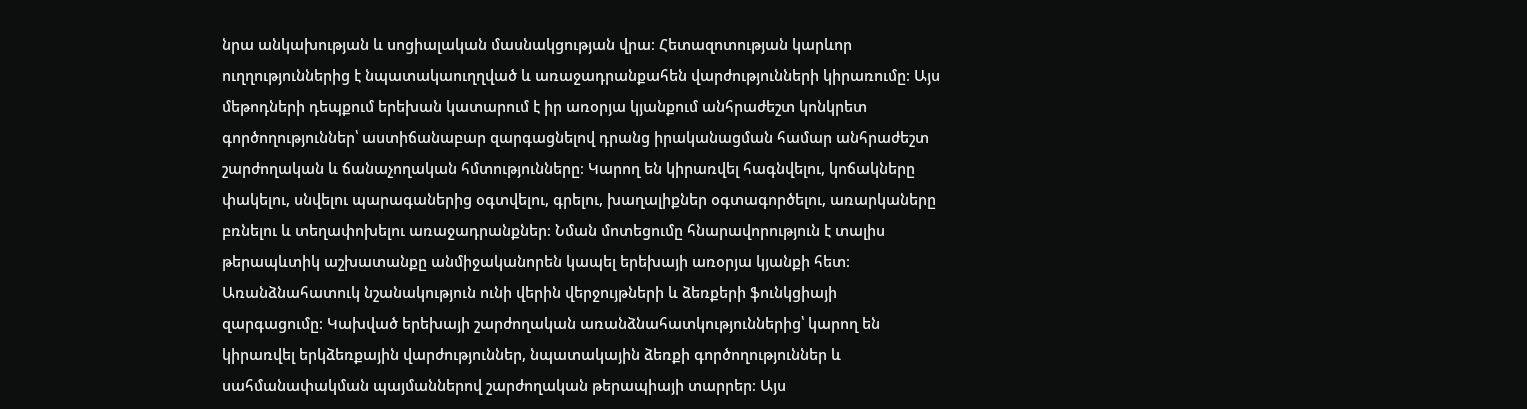նրա անկախության և սոցիալական մասնակցության վրա։ Հետազոտության կարևոր ուղղություններից է նպատակաուղղված և առաջադրանքահեն վարժությունների կիրառումը։ Այս մեթոդների դեպքում երեխան կատարում է իր առօրյա կյանքում անհրաժեշտ կոնկրետ գործողություններ՝ աստիճանաբար զարգացնելով դրանց իրականացման համար անհրաժեշտ շարժողական և ճանաչողական հմտությունները։ Կարող են կիրառվել հագնվելու, կոճակները փակելու, սնվելու պարագաներից օգտվելու, գրելու, խաղալիքներ օգտագործելու, առարկաները բռնելու և տեղափոխելու առաջադրանքներ։ Նման մոտեցումը հնարավորություն է տալիս թերապևտիկ աշխատանքը անմիջականորեն կապել երեխայի առօրյա կյանքի հետ։ Առանձնահատուկ նշանակություն ունի վերին վերջույթների և ձեռքերի ֆունկցիայի զարգացումը։ Կախված երեխայի շարժողական առանձնահատկություններից՝ կարող են կիրառվել երկձեռքային վարժություններ, նպատակային ձեռքի գործողություններ և սահմանափակման պայմաններով շարժողական թերապիայի տարրեր։ Այս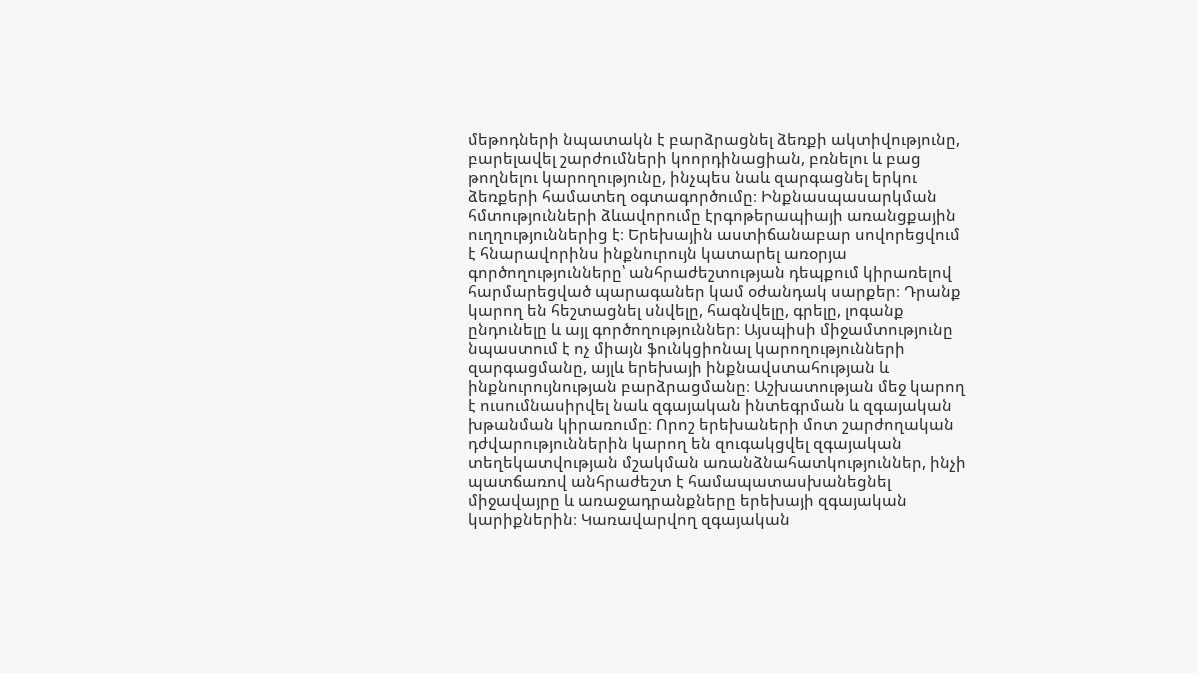մեթոդների նպատակն է բարձրացնել ձեռքի ակտիվությունը, բարելավել շարժումների կոորդինացիան, բռնելու և բաց թողնելու կարողությունը, ինչպես նաև զարգացնել երկու ձեռքերի համատեղ օգտագործումը։ Ինքնասպասարկման հմտությունների ձևավորումը էրգոթերապիայի առանցքային ուղղություններից է։ Երեխային աստիճանաբար սովորեցվում է հնարավորինս ինքնուրույն կատարել առօրյա գործողությունները՝ անհրաժեշտության դեպքում կիրառելով հարմարեցված պարագաներ կամ օժանդակ սարքեր։ Դրանք կարող են հեշտացնել սնվելը, հագնվելը, գրելը, լոգանք ընդունելը և այլ գործողություններ։ Այսպիսի միջամտությունը նպաստում է ոչ միայն ֆունկցիոնալ կարողությունների զարգացմանը, այլև երեխայի ինքնավստահության և ինքնուրույնության բարձրացմանը։ Աշխատության մեջ կարող է ուսումնասիրվել նաև զգայական ինտեգրման և զգայական խթանման կիրառումը։ Որոշ երեխաների մոտ շարժողական դժվարություններին կարող են զուգակցվել զգայական տեղեկատվության մշակման առանձնահատկություններ, ինչի պատճառով անհրաժեշտ է համապատասխանեցնել միջավայրը և առաջադրանքները երեխայի զգայական կարիքներին։ Կառավարվող զգայական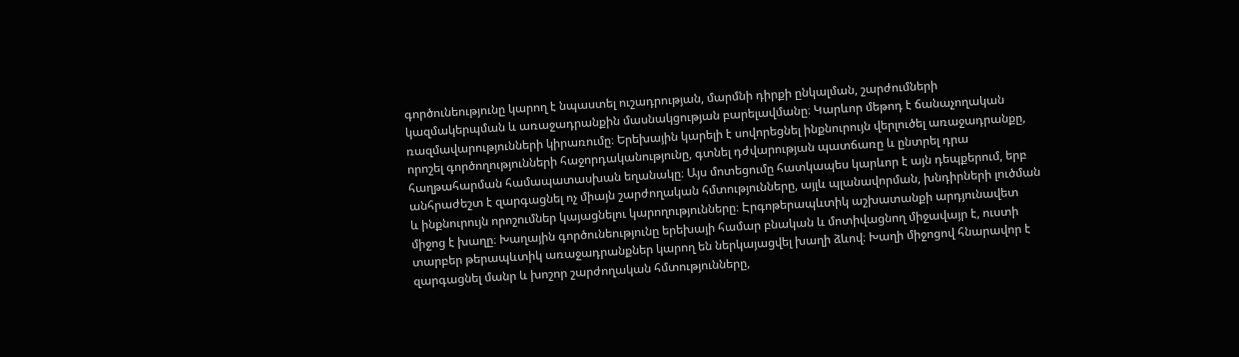գործունեությունը կարող է նպաստել ուշադրության, մարմնի դիրքի ընկալման, շարժումների կազմակերպման և առաջադրանքին մասնակցության բարելավմանը։ Կարևոր մեթոդ է ճանաչողական ռազմավարությունների կիրառումը։ Երեխային կարելի է սովորեցնել ինքնուրույն վերլուծել առաջադրանքը, որոշել գործողությունների հաջորդականությունը, գտնել դժվարության պատճառը և ընտրել դրա հաղթահարման համապատասխան եղանակը։ Այս մոտեցումը հատկապես կարևոր է այն դեպքերում, երբ անհրաժեշտ է զարգացնել ոչ միայն շարժողական հմտությունները, այլև պլանավորման, խնդիրների լուծման և ինքնուրույն որոշումներ կայացնելու կարողությունները։ Էրգոթերապևտիկ աշխատանքի արդյունավետ միջոց է խաղը։ Խաղային գործունեությունը երեխայի համար բնական և մոտիվացնող միջավայր է, ուստի տարբեր թերապևտիկ առաջադրանքներ կարող են ներկայացվել խաղի ձևով։ Խաղի միջոցով հնարավոր է զարգացնել մանր և խոշոր շարժողական հմտությունները,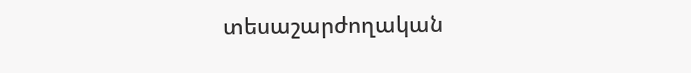տեսաշարժողական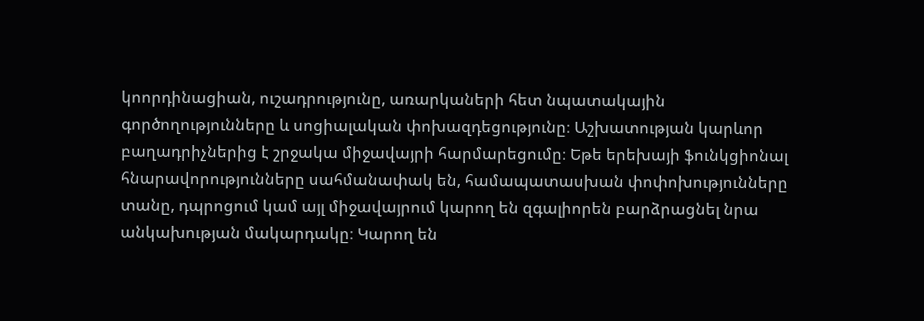կոորդինացիան, ուշադրությունը, առարկաների հետ նպատակային գործողությունները և սոցիալական փոխազդեցությունը։ Աշխատության կարևոր բաղադրիչներից է շրջակա միջավայրի հարմարեցումը։ Եթե երեխայի ֆունկցիոնալ հնարավորությունները սահմանափակ են, համապատասխան փոփոխությունները տանը, դպրոցում կամ այլ միջավայրում կարող են զգալիորեն բարձրացնել նրա անկախության մակարդակը։ Կարող են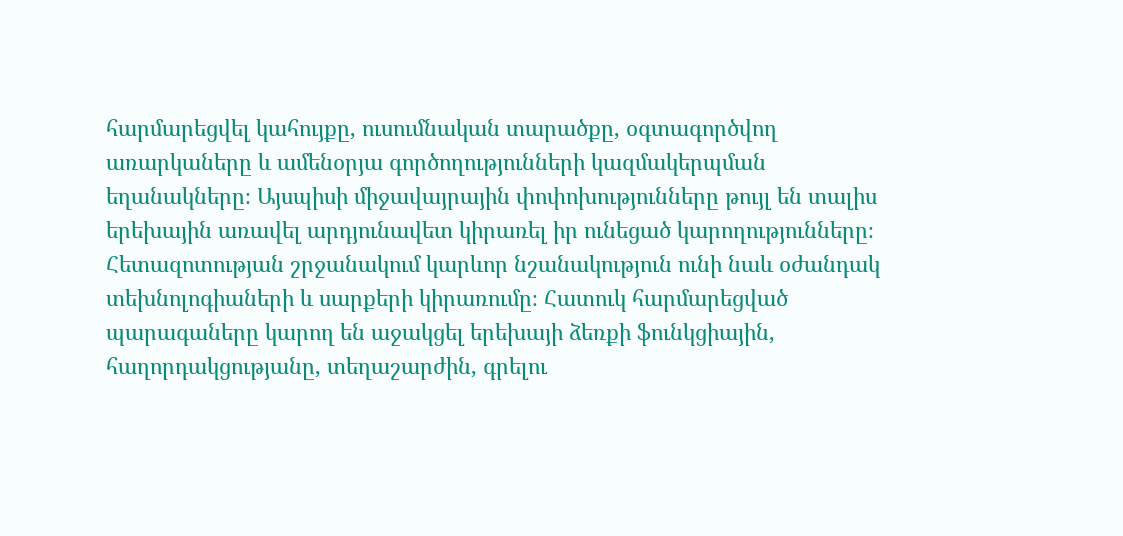հարմարեցվել կահույքը, ուսումնական տարածքը, օգտագործվող առարկաները և ամենօրյա գործողությունների կազմակերպման եղանակները։ Այսպիսի միջավայրային փոփոխությունները թույլ են տալիս երեխային առավել արդյունավետ կիրառել իր ունեցած կարողությունները։ Հետազոտության շրջանակում կարևոր նշանակություն ունի նաև օժանդակ տեխնոլոգիաների և սարքերի կիրառումը։ Հատուկ հարմարեցված պարագաները կարող են աջակցել երեխայի ձեռքի ֆունկցիային, հաղորդակցությանը, տեղաշարժին, գրելու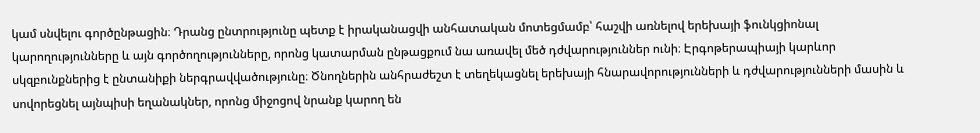կամ սնվելու գործընթացին։ Դրանց ընտրությունը պետք է իրականացվի անհատական մոտեցմամբ՝ հաշվի առնելով երեխայի ֆունկցիոնալ կարողությունները և այն գործողությունները, որոնց կատարման ընթացքում նա առավել մեծ դժվարություններ ունի։ Էրգոթերապիայի կարևոր սկզբունքներից է ընտանիքի ներգրավվածությունը։ Ծնողներին անհրաժեշտ է տեղեկացնել երեխայի հնարավորությունների և դժվարությունների մասին և սովորեցնել այնպիսի եղանակներ, որոնց միջոցով նրանք կարող են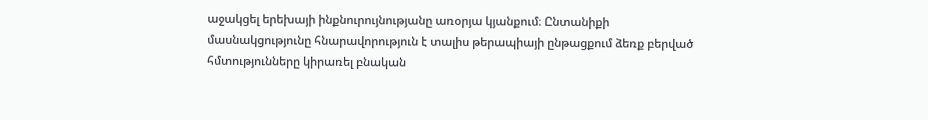աջակցել երեխայի ինքնուրույնությանը առօրյա կյանքում։ Ընտանիքի մասնակցությունը հնարավորություն է տալիս թերապիայի ընթացքում ձեռք բերված հմտությունները կիրառել բնական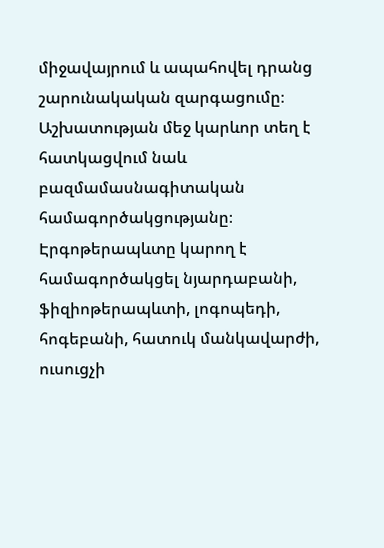միջավայրում և ապահովել դրանց շարունակական զարգացումը։ Աշխատության մեջ կարևոր տեղ է հատկացվում նաև բազմամասնագիտական համագործակցությանը։ Էրգոթերապևտը կարող է համագործակցել նյարդաբանի, ֆիզիոթերապևտի, լոգոպեդի, հոգեբանի, հատուկ մանկավարժի, ուսուցչի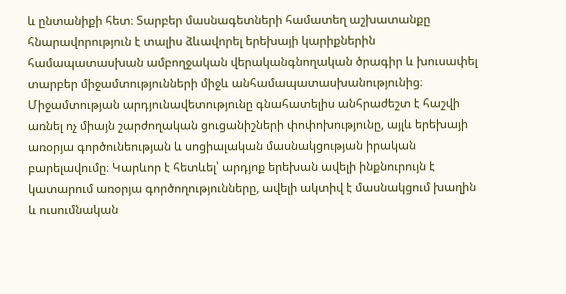և ընտանիքի հետ։ Տարբեր մասնագետների համատեղ աշխատանքը հնարավորություն է տալիս ձևավորել երեխայի կարիքներին համապատասխան ամբողջական վերականգնողական ծրագիր և խուսափել տարբեր միջամտությունների միջև անհամապատասխանությունից։ Միջամտության արդյունավետությունը գնահատելիս անհրաժեշտ է հաշվի առնել ոչ միայն շարժողական ցուցանիշների փոփոխությունը, այլև երեխայի առօրյա գործունեության և սոցիալական մասնակցության իրական բարելավումը։ Կարևոր է հետևել՝ արդյոք երեխան ավելի ինքնուրույն է կատարում առօրյա գործողությունները, ավելի ակտիվ է մասնակցում խաղին և ուսումնական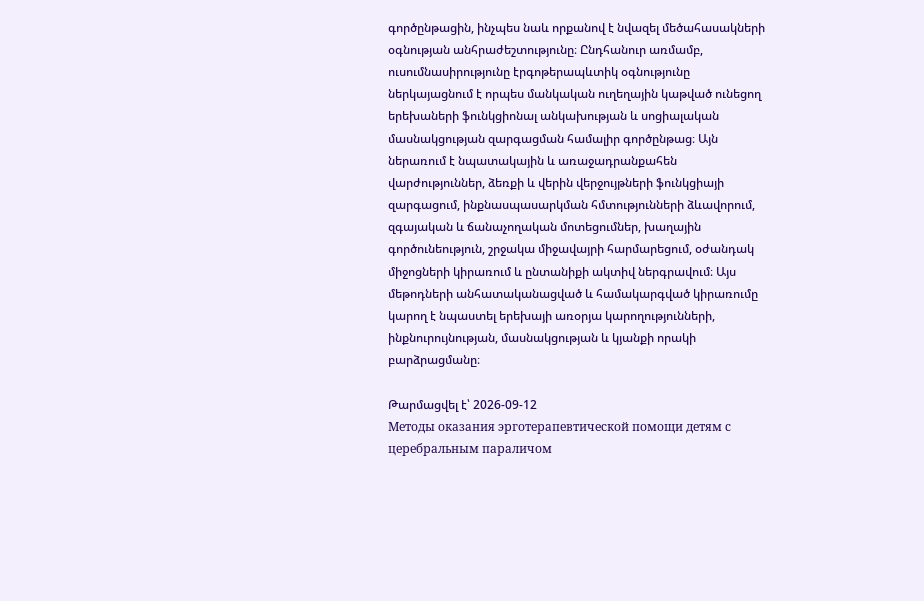գործընթացին, ինչպես նաև որքանով է նվազել մեծահասակների օգնության անհրաժեշտությունը։ Ընդհանուր առմամբ, ուսումնասիրությունը էրգոթերապևտիկ օգնությունը ներկայացնում է որպես մանկական ուղեղային կաթված ունեցող երեխաների ֆունկցիոնալ անկախության և սոցիալական մասնակցության զարգացման համալիր գործընթաց։ Այն ներառում է նպատակային և առաջադրանքահեն վարժություններ, ձեռքի և վերին վերջույթների ֆունկցիայի զարգացում, ինքնասպասարկման հմտությունների ձևավորում, զգայական և ճանաչողական մոտեցումներ, խաղային գործունեություն, շրջակա միջավայրի հարմարեցում, օժանդակ միջոցների կիրառում և ընտանիքի ակտիվ ներգրավում։ Այս մեթոդների անհատականացված և համակարգված կիրառումը կարող է նպաստել երեխայի առօրյա կարողությունների, ինքնուրույնության, մասնակցության և կյանքի որակի բարձրացմանը։

Թարմացվել է՝ 2026-09-12
Методы оказания эрготерапевтической помощи детям с церебральным параличом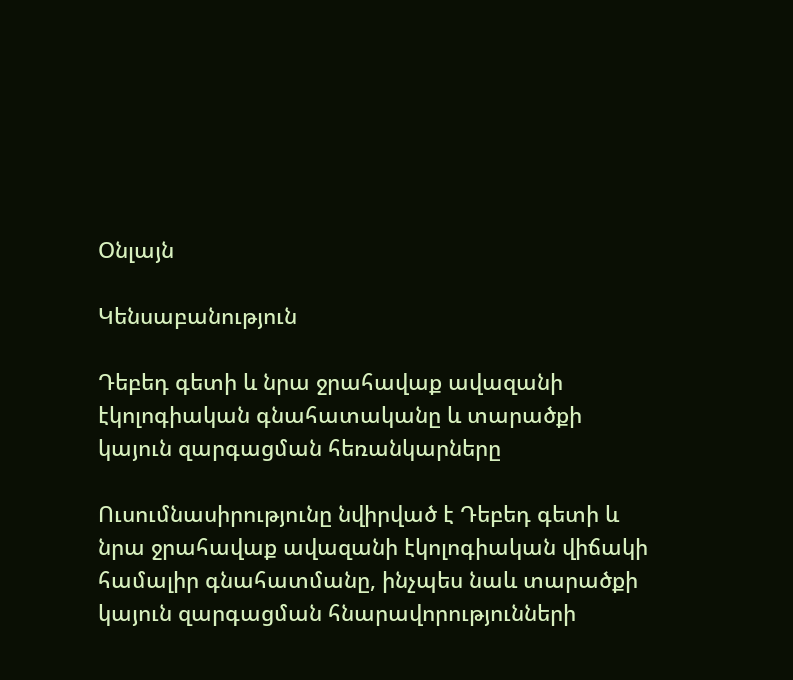Օնլայն

Կենսաբանություն

Դեբեդ գետի և նրա ջրահավաք ավազանի էկոլոգիական գնահատականը և տարածքի կայուն զարգացման հեռանկարները

Ուսումնասիրությունը նվիրված է Դեբեդ գետի և նրա ջրահավաք ավազանի էկոլոգիական վիճակի համալիր գնահատմանը, ինչպես նաև տարածքի կայուն զարգացման հնարավորությունների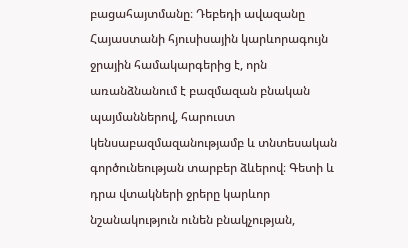բացահայտմանը։ Դեբեդի ավազանը Հայաստանի հյուսիսային կարևորագույն ջրային համակարգերից է, որն առանձնանում է բազմազան բնական պայմաններով, հարուստ կենսաբազմազանությամբ և տնտեսական գործունեության տարբեր ձևերով։ Գետի և դրա վտակների ջրերը կարևոր նշանակություն ունեն բնակչության,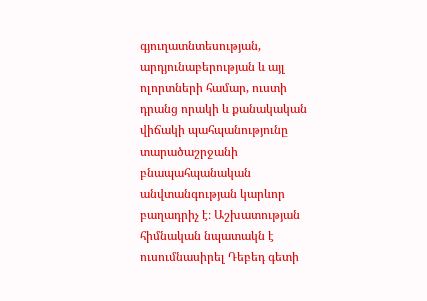գյուղատնտեսության, արդյունաբերության և այլ ոլորտների համար, ուստի դրանց որակի և քանակական վիճակի պահպանությունը տարածաշրջանի բնապահպանական անվտանգության կարևոր բաղադրիչ է։ Աշխատության հիմնական նպատակն է ուսումնասիրել Դեբեդ գետի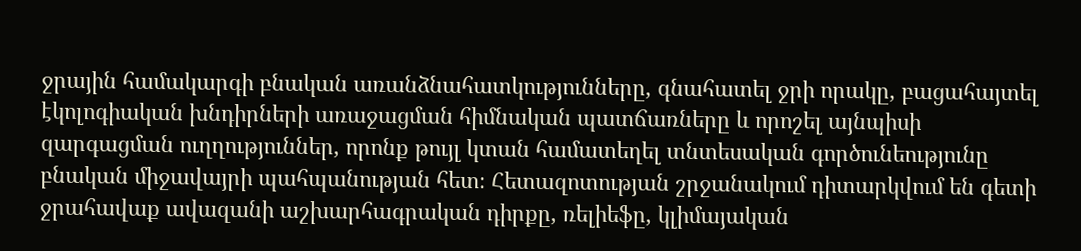ջրային համակարգի բնական առանձնահատկությունները, գնահատել ջրի որակը, բացահայտել էկոլոգիական խնդիրների առաջացման հիմնական պատճառները և որոշել այնպիսի զարգացման ուղղություններ, որոնք թույլ կտան համատեղել տնտեսական գործունեությունը բնական միջավայրի պահպանության հետ։ Հետազոտության շրջանակում դիտարկվում են գետի ջրահավաք ավազանի աշխարհագրական դիրքը, ռելիեֆը, կլիմայական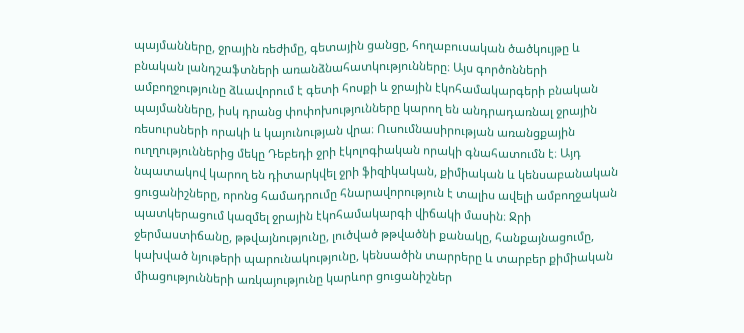պայմանները, ջրային ռեժիմը, գետային ցանցը, հողաբուսական ծածկույթը և բնական լանդշաֆտների առանձնահատկությունները։ Այս գործոնների ամբողջությունը ձևավորում է գետի հոսքի և ջրային էկոհամակարգերի բնական պայմանները, իսկ դրանց փոփոխությունները կարող են անդրադառնալ ջրային ռեսուրսների որակի և կայունության վրա։ Ուսումնասիրության առանցքային ուղղություններից մեկը Դեբեդի ջրի էկոլոգիական որակի գնահատումն է։ Այդ նպատակով կարող են դիտարկվել ջրի ֆիզիկական, քիմիական և կենսաբանական ցուցանիշները, որոնց համադրումը հնարավորություն է տալիս ավելի ամբողջական պատկերացում կազմել ջրային էկոհամակարգի վիճակի մասին։ Ջրի ջերմաստիճանը, թթվայնությունը, լուծված թթվածնի քանակը, հանքայնացումը, կախված նյութերի պարունակությունը, կենսածին տարրերը և տարբեր քիմիական միացությունների առկայությունը կարևոր ցուցանիշներ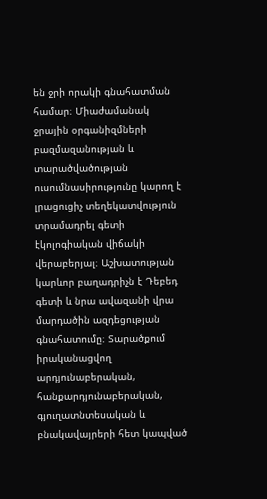են ջրի որակի գնահատման համար։ Միաժամանակ ջրային օրգանիզմների բազմազանության և տարածվածության ուսումնասիրությունը կարող է լրացուցիչ տեղեկատվություն տրամադրել գետի էկոլոգիական վիճակի վերաբերյալ։ Աշխատության կարևոր բաղադրիչն է Դեբեդ գետի և նրա ավազանի վրա մարդածին ազդեցության գնահատումը։ Տարածքում իրականացվող արդյունաբերական, հանքարդյունաբերական, գյուղատնտեսական և բնակավայրերի հետ կապված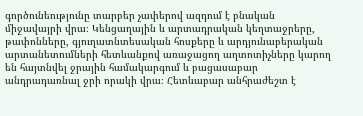գործունեությունը տարբեր չափերով ազդում է բնական միջավայրի վրա։ Կենցաղային և արտադրական կեղտաջրերը, թափոնները, գյուղատնտեսական հոսքերը և արդյունաբերական արտանետումների հետևանքով առաջացող աղտոտիչները կարող են հայտնվել ջրային համակարգում և բացասաբար անդրադառնալ ջրի որակի վրա։ Հետևաբար անհրաժեշտ է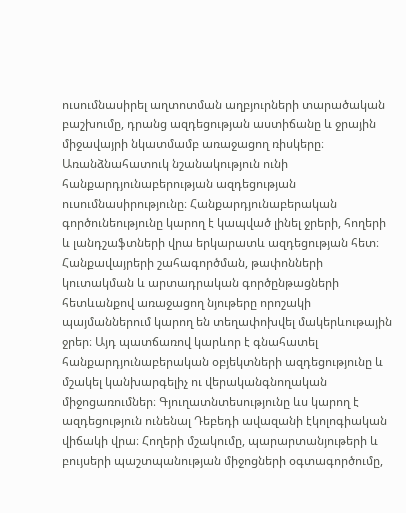ուսումնասիրել աղտոտման աղբյուրների տարածական բաշխումը, դրանց ազդեցության աստիճանը և ջրային միջավայրի նկատմամբ առաջացող ռիսկերը։ Առանձնահատուկ նշանակություն ունի հանքարդյունաբերության ազդեցության ուսումնասիրությունը։ Հանքարդյունաբերական գործունեությունը կարող է կապված լինել ջրերի, հողերի և լանդշաֆտների վրա երկարատև ազդեցության հետ։ Հանքավայրերի շահագործման, թափոնների կուտակման և արտադրական գործընթացների հետևանքով առաջացող նյութերը որոշակի պայմաններում կարող են տեղափոխվել մակերևութային ջրեր։ Այդ պատճառով կարևոր է գնահատել հանքարդյունաբերական օբյեկտների ազդեցությունը և մշակել կանխարգելիչ ու վերականգնողական միջոցառումներ։ Գյուղատնտեսությունը ևս կարող է ազդեցություն ունենալ Դեբեդի ավազանի էկոլոգիական վիճակի վրա։ Հողերի մշակումը, պարարտանյութերի և բույսերի պաշտպանության միջոցների օգտագործումը,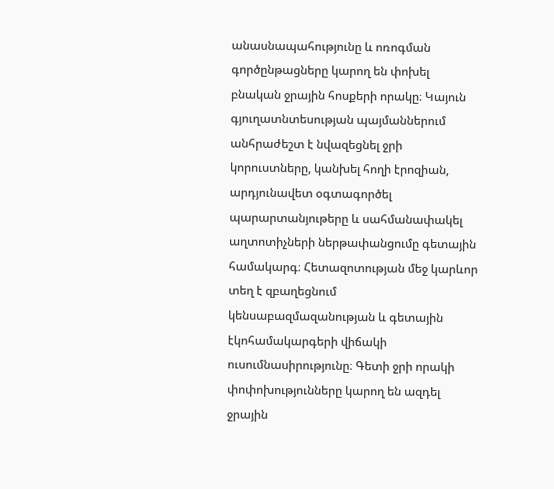անասնապահությունը և ոռոգման գործընթացները կարող են փոխել բնական ջրային հոսքերի որակը։ Կայուն գյուղատնտեսության պայմաններում անհրաժեշտ է նվազեցնել ջրի կորուստները, կանխել հողի էրոզիան, արդյունավետ օգտագործել պարարտանյութերը և սահմանափակել աղտոտիչների ներթափանցումը գետային համակարգ։ Հետազոտության մեջ կարևոր տեղ է զբաղեցնում կենսաբազմազանության և գետային էկոհամակարգերի վիճակի ուսումնասիրությունը։ Գետի ջրի որակի փոփոխությունները կարող են ազդել ջրային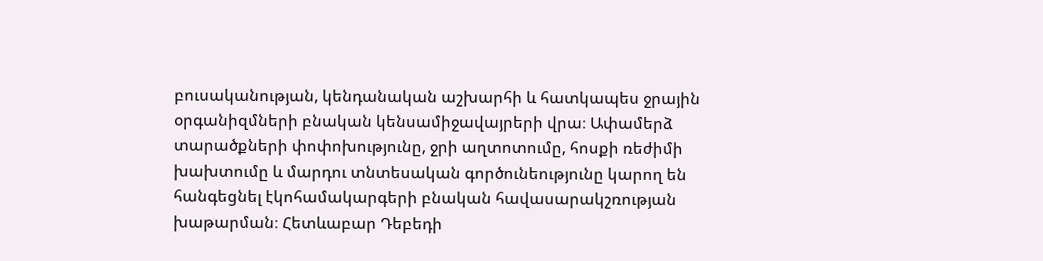բուսականության, կենդանական աշխարհի և հատկապես ջրային օրգանիզմների բնական կենսամիջավայրերի վրա։ Ափամերձ տարածքների փոփոխությունը, ջրի աղտոտումը, հոսքի ռեժիմի խախտումը և մարդու տնտեսական գործունեությունը կարող են հանգեցնել էկոհամակարգերի բնական հավասարակշռության խաթարման։ Հետևաբար Դեբեդի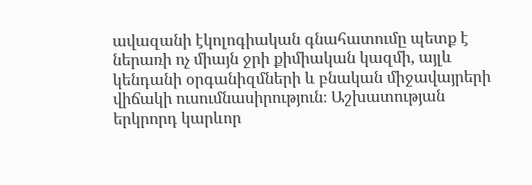ավազանի էկոլոգիական գնահատումը պետք է ներառի ոչ միայն ջրի քիմիական կազմի, այլև կենդանի օրգանիզմների և բնական միջավայրերի վիճակի ուսումնասիրություն։ Աշխատության երկրորդ կարևոր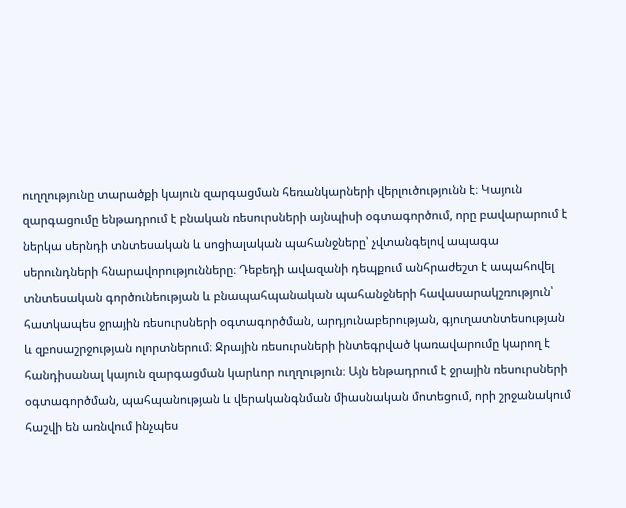ուղղությունը տարածքի կայուն զարգացման հեռանկարների վերլուծությունն է։ Կայուն զարգացումը ենթադրում է բնական ռեսուրսների այնպիսի օգտագործում, որը բավարարում է ներկա սերնդի տնտեսական և սոցիալական պահանջները՝ չվտանգելով ապագա սերունդների հնարավորությունները։ Դեբեդի ավազանի դեպքում անհրաժեշտ է ապահովել տնտեսական գործունեության և բնապահպանական պահանջների հավասարակշռություն՝ հատկապես ջրային ռեսուրսների օգտագործման, արդյունաբերության, գյուղատնտեսության և զբոսաշրջության ոլորտներում։ Ջրային ռեսուրսների ինտեգրված կառավարումը կարող է հանդիսանալ կայուն զարգացման կարևոր ուղղություն։ Այն ենթադրում է ջրային ռեսուրսների օգտագործման, պահպանության և վերականգնման միասնական մոտեցում, որի շրջանակում հաշվի են առնվում ինչպես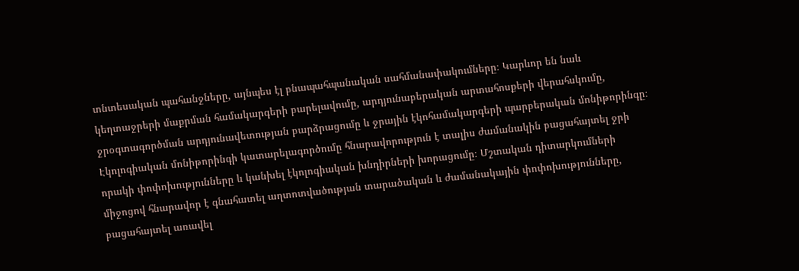տնտեսական պահանջները, այնպես էլ բնապահպանական սահմանափակումները։ Կարևոր են նաև կեղտաջրերի մաքրման համակարգերի բարելավումը, արդյունաբերական արտահոսքերի վերահսկումը, ջրօգտագործման արդյունավետության բարձրացումը և ջրային էկոհամակարգերի պարբերական մոնիթորինգը։ Էկոլոգիական մոնիթորինգի կատարելագործումը հնարավորություն է տալիս ժամանակին բացահայտել ջրի որակի փոփոխությունները և կանխել էկոլոգիական խնդիրների խորացումը։ Մշտական դիտարկումների միջոցով հնարավոր է գնահատել աղտոտվածության տարածական և ժամանակային փոփոխությունները, բացահայտել առավել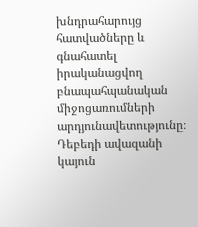խնդրահարույց հատվածները և գնահատել իրականացվող բնապահպանական միջոցառումների արդյունավետությունը։ Դեբեդի ավազանի կայուն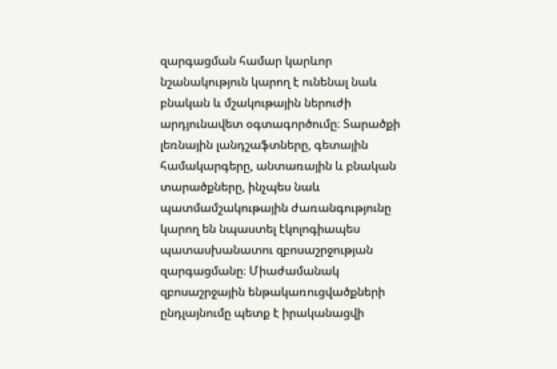զարգացման համար կարևոր նշանակություն կարող է ունենալ նաև բնական և մշակութային ներուժի արդյունավետ օգտագործումը։ Տարածքի լեռնային լանդշաֆտները, գետային համակարգերը, անտառային և բնական տարածքները, ինչպես նաև պատմամշակութային ժառանգությունը կարող են նպաստել էկոլոգիապես պատասխանատու զբոսաշրջության զարգացմանը։ Միաժամանակ զբոսաշրջային ենթակառուցվածքների ընդլայնումը պետք է իրականացվի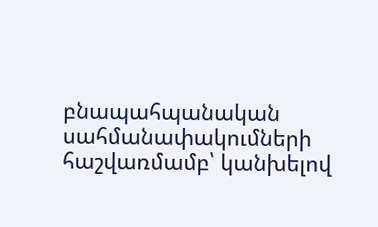բնապահպանական սահմանափակումների հաշվառմամբ՝ կանխելով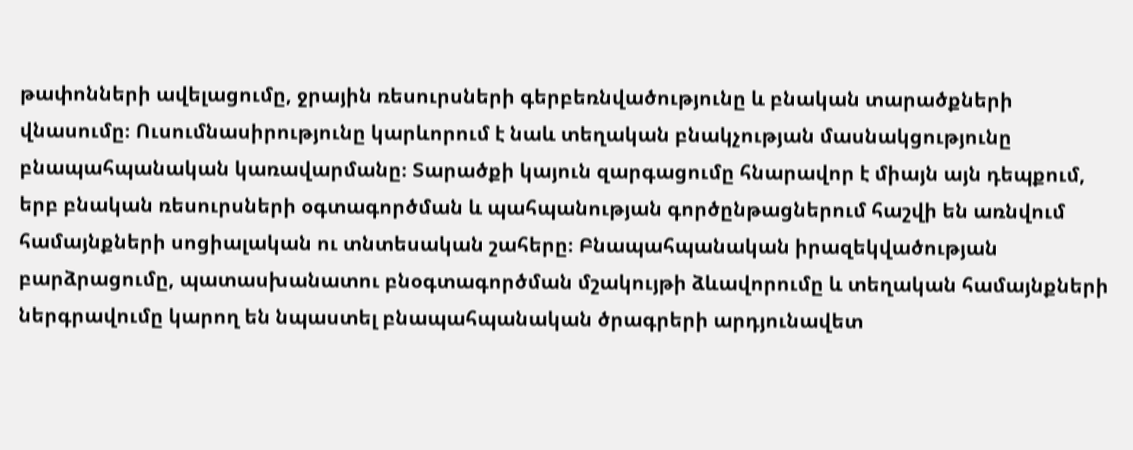թափոնների ավելացումը, ջրային ռեսուրսների գերբեռնվածությունը և բնական տարածքների վնասումը։ Ուսումնասիրությունը կարևորում է նաև տեղական բնակչության մասնակցությունը բնապահպանական կառավարմանը։ Տարածքի կայուն զարգացումը հնարավոր է միայն այն դեպքում, երբ բնական ռեսուրսների օգտագործման և պահպանության գործընթացներում հաշվի են առնվում համայնքների սոցիալական ու տնտեսական շահերը։ Բնապահպանական իրազեկվածության բարձրացումը, պատասխանատու բնօգտագործման մշակույթի ձևավորումը և տեղական համայնքների ներգրավումը կարող են նպաստել բնապահպանական ծրագրերի արդյունավետ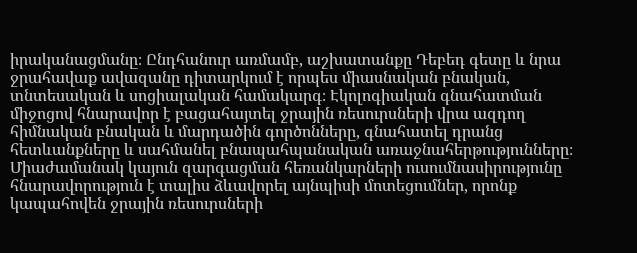իրականացմանը։ Ընդհանուր առմամբ, աշխատանքը Դեբեդ գետը և նրա ջրահավաք ավազանը դիտարկում է որպես միասնական բնական, տնտեսական և սոցիալական համակարգ։ Էկոլոգիական գնահատման միջոցով հնարավոր է բացահայտել ջրային ռեսուրսների վրա ազդող հիմնական բնական և մարդածին գործոնները, գնահատել դրանց հետևանքները և սահմանել բնապահպանական առաջնահերթությունները։ Միաժամանակ կայուն զարգացման հեռանկարների ուսումնասիրությունը հնարավորություն է տալիս ձևավորել այնպիսի մոտեցումներ, որոնք կապահովեն ջրային ռեսուրսների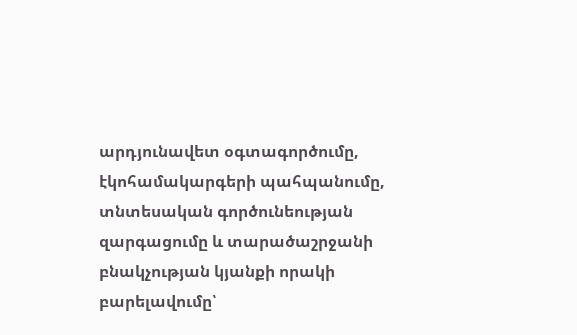արդյունավետ օգտագործումը, էկոհամակարգերի պահպանումը, տնտեսական գործունեության զարգացումը և տարածաշրջանի բնակչության կյանքի որակի բարելավումը՝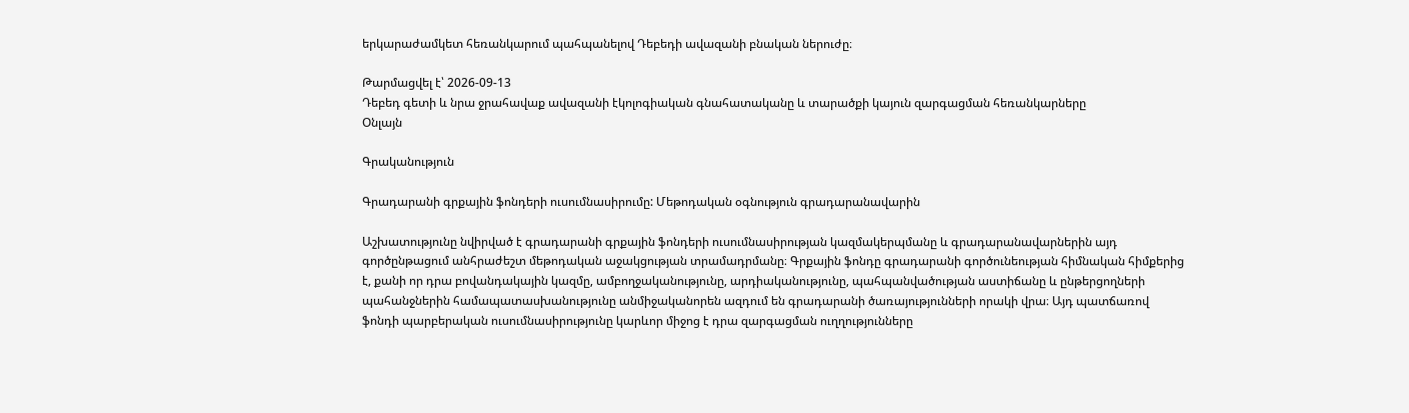երկարաժամկետ հեռանկարում պահպանելով Դեբեդի ավազանի բնական ներուժը։

Թարմացվել է՝ 2026-09-13
Դեբեդ գետի և նրա ջրահավաք ավազանի էկոլոգիական գնահատականը և տարածքի կայուն զարգացման հեռանկարները
Օնլայն

Գրականություն

Գրադարանի գրքային ֆոնդերի ուսումնասիրումը: Մեթոդական օգնություն գրադարանավարին

Աշխատությունը նվիրված է գրադարանի գրքային ֆոնդերի ուսումնասիրության կազմակերպմանը և գրադարանավարներին այդ գործընթացում անհրաժեշտ մեթոդական աջակցության տրամադրմանը։ Գրքային ֆոնդը գրադարանի գործունեության հիմնական հիմքերից է, քանի որ դրա բովանդակային կազմը, ամբողջականությունը, արդիականությունը, պահպանվածության աստիճանը և ընթերցողների պահանջներին համապատասխանությունը անմիջականորեն ազդում են գրադարանի ծառայությունների որակի վրա։ Այդ պատճառով ֆոնդի պարբերական ուսումնասիրությունը կարևոր միջոց է դրա զարգացման ուղղությունները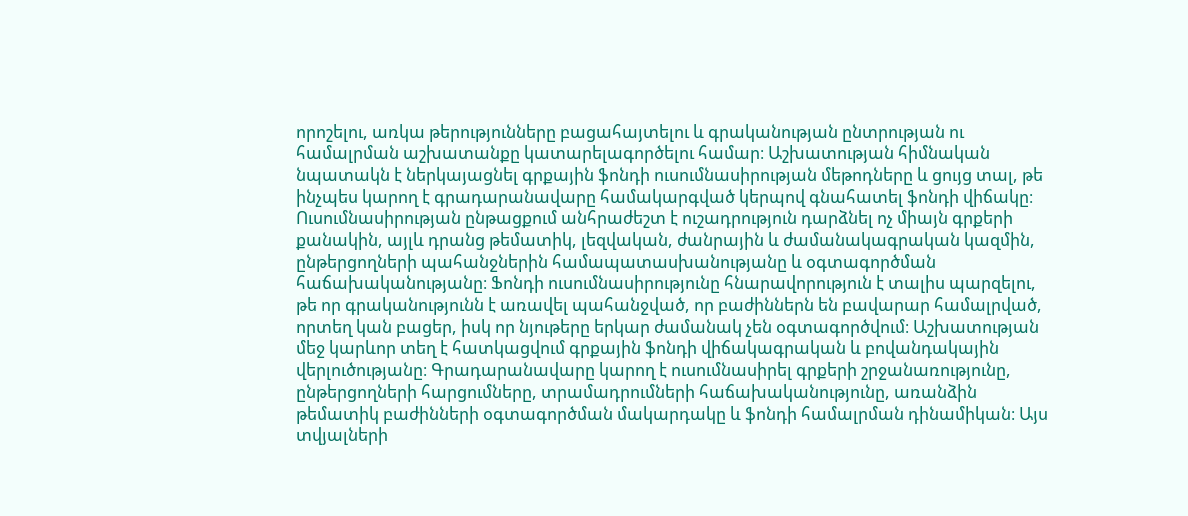որոշելու, առկա թերությունները բացահայտելու և գրականության ընտրության ու համալրման աշխատանքը կատարելագործելու համար։ Աշխատության հիմնական նպատակն է ներկայացնել գրքային ֆոնդի ուսումնասիրության մեթոդները և ցույց տալ, թե ինչպես կարող է գրադարանավարը համակարգված կերպով գնահատել ֆոնդի վիճակը։ Ուսումնասիրության ընթացքում անհրաժեշտ է ուշադրություն դարձնել ոչ միայն գրքերի քանակին, այլև դրանց թեմատիկ, լեզվական, ժանրային և ժամանակագրական կազմին, ընթերցողների պահանջներին համապատասխանությանը և օգտագործման հաճախականությանը։ Ֆոնդի ուսումնասիրությունը հնարավորություն է տալիս պարզելու, թե որ գրականությունն է առավել պահանջված, որ բաժիններն են բավարար համալրված, որտեղ կան բացեր, իսկ որ նյութերը երկար ժամանակ չեն օգտագործվում։ Աշխատության մեջ կարևոր տեղ է հատկացվում գրքային ֆոնդի վիճակագրական և բովանդակային վերլուծությանը։ Գրադարանավարը կարող է ուսումնասիրել գրքերի շրջանառությունը, ընթերցողների հարցումները, տրամադրումների հաճախականությունը, առանձին թեմատիկ բաժինների օգտագործման մակարդակը և ֆոնդի համալրման դինամիկան։ Այս տվյալների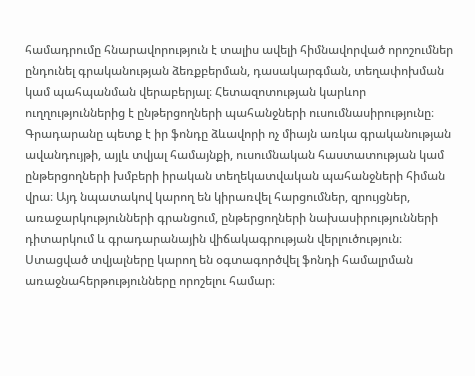համադրումը հնարավորություն է տալիս ավելի հիմնավորված որոշումներ ընդունել գրականության ձեռքբերման, դասակարգման, տեղափոխման կամ պահպանման վերաբերյալ։ Հետազոտության կարևոր ուղղություններից է ընթերցողների պահանջների ուսումնասիրությունը։ Գրադարանը պետք է իր ֆոնդը ձևավորի ոչ միայն առկա գրականության ավանդույթի, այլև տվյալ համայնքի, ուսումնական հաստատության կամ ընթերցողների խմբերի իրական տեղեկատվական պահանջների հիման վրա։ Այդ նպատակով կարող են կիրառվել հարցումներ, զրույցներ, առաջարկությունների գրանցում, ընթերցողների նախասիրությունների դիտարկում և գրադարանային վիճակագրության վերլուծություն։ Ստացված տվյալները կարող են օգտագործվել ֆոնդի համալրման առաջնահերթությունները որոշելու համար։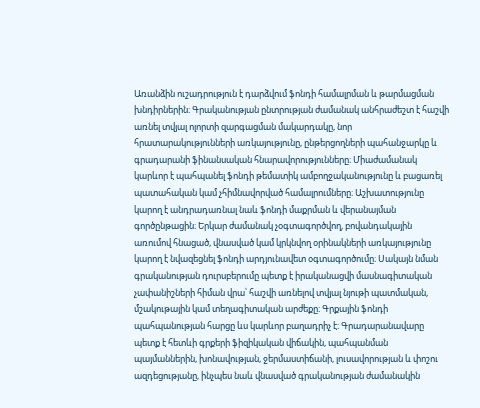Առանձին ուշադրություն է դարձվում ֆոնդի համալրման և թարմացման խնդիրներին։ Գրականության ընտրության ժամանակ անհրաժեշտ է հաշվի առնել տվյալ ոլորտի զարգացման մակարդակը, նոր հրատարակությունների առկայությունը, ընթերցողների պահանջարկը և գրադարանի ֆինանսական հնարավորությունները։ Միաժամանակ կարևոր է պահպանել ֆոնդի թեմատիկ ամբողջականությունը և բացառել պատահական կամ չհիմնավորված համալրումները։ Աշխատությունը կարող է անդրադառնալ նաև ֆոնդի մաքրման և վերանայման գործընթացին։ Երկար ժամանակ չօգտագործվող, բովանդակային առումով հնացած, վնասված կամ կրկնվող օրինակների առկայությունը կարող է նվազեցնել ֆոնդի արդյունավետ օգտագործումը։ Սակայն նման գրականության դուրսբերումը պետք է իրականացվի մասնագիտական չափանիշների հիման վրա՝ հաշվի առնելով տվյալ նյութի պատմական, մշակութային կամ տեղագիտական արժեքը։ Գրքային ֆոնդի պահպանության հարցը ևս կարևոր բաղադրիչ է։ Գրադարանավարը պետք է հետևի գրքերի ֆիզիկական վիճակին, պահպանման պայմաններին, խոնավության, ջերմաստիճանի, լուսավորության և փոշու ազդեցությանը, ինչպես նաև վնասված գրականության ժամանակին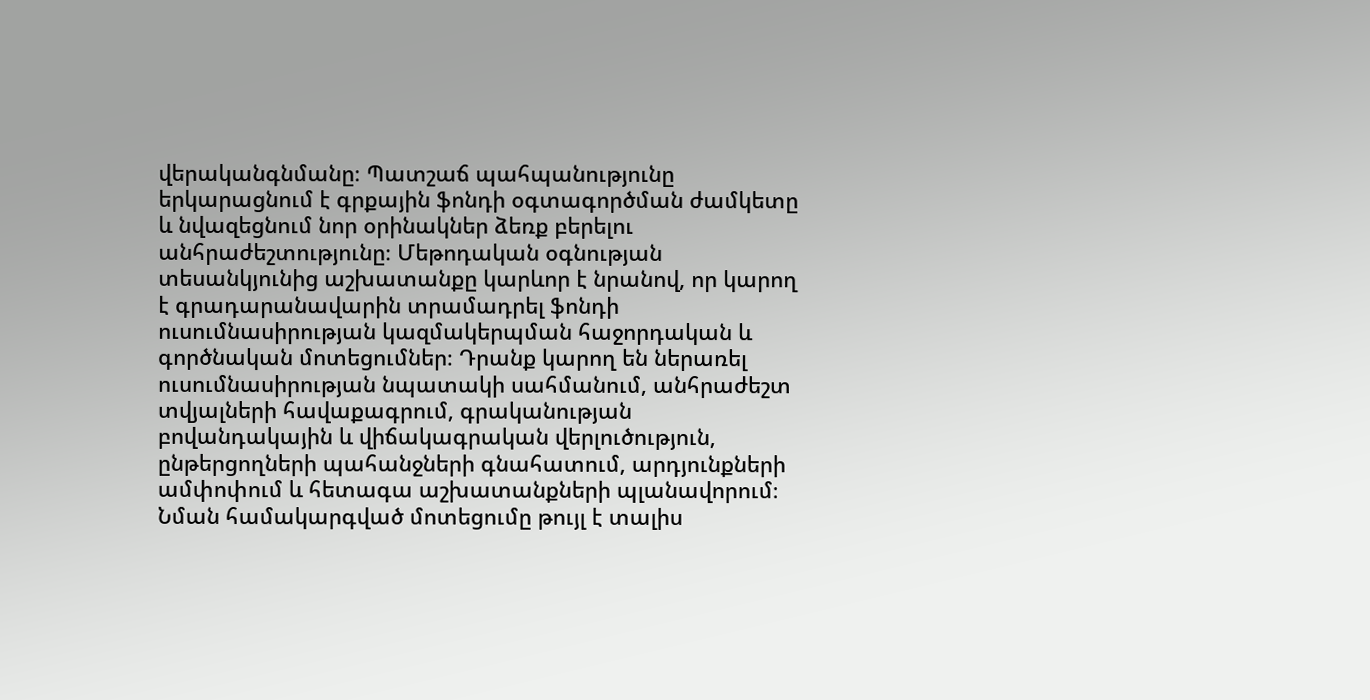վերականգնմանը։ Պատշաճ պահպանությունը երկարացնում է գրքային ֆոնդի օգտագործման ժամկետը և նվազեցնում նոր օրինակներ ձեռք բերելու անհրաժեշտությունը։ Մեթոդական օգնության տեսանկյունից աշխատանքը կարևոր է նրանով, որ կարող է գրադարանավարին տրամադրել ֆոնդի ուսումնասիրության կազմակերպման հաջորդական և գործնական մոտեցումներ։ Դրանք կարող են ներառել ուսումնասիրության նպատակի սահմանում, անհրաժեշտ տվյալների հավաքագրում, գրականության բովանդակային և վիճակագրական վերլուծություն, ընթերցողների պահանջների գնահատում, արդյունքների ամփոփում և հետագա աշխատանքների պլանավորում։ Նման համակարգված մոտեցումը թույլ է տալիս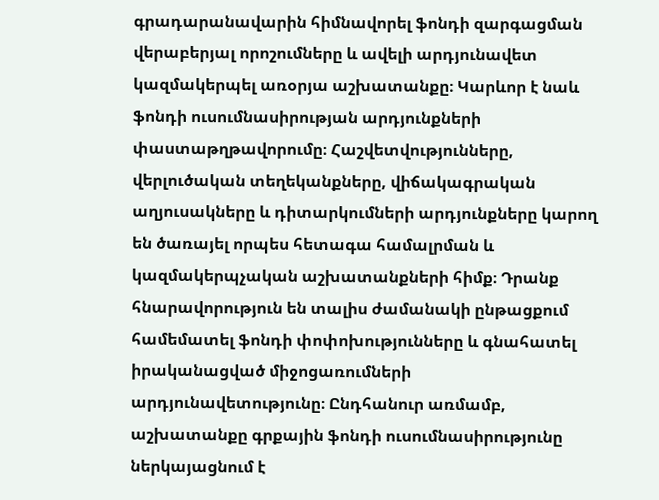գրադարանավարին հիմնավորել ֆոնդի զարգացման վերաբերյալ որոշումները և ավելի արդյունավետ կազմակերպել առօրյա աշխատանքը։ Կարևոր է նաև ֆոնդի ուսումնասիրության արդյունքների փաստաթղթավորումը։ Հաշվետվությունները, վերլուծական տեղեկանքները, վիճակագրական աղյուսակները և դիտարկումների արդյունքները կարող են ծառայել որպես հետագա համալրման և կազմակերպչական աշխատանքների հիմք։ Դրանք հնարավորություն են տալիս ժամանակի ընթացքում համեմատել ֆոնդի փոփոխությունները և գնահատել իրականացված միջոցառումների արդյունավետությունը։ Ընդհանուր առմամբ, աշխատանքը գրքային ֆոնդի ուսումնասիրությունը ներկայացնում է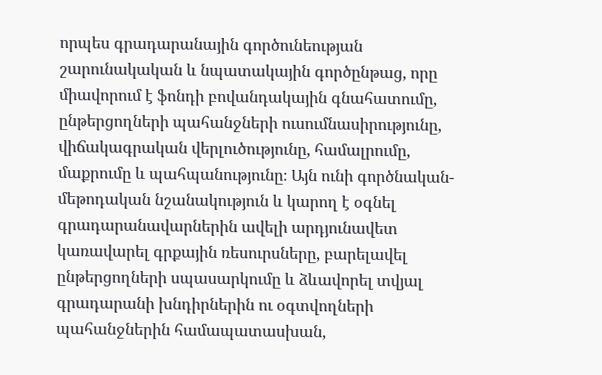որպես գրադարանային գործունեության շարունակական և նպատակային գործընթաց, որը միավորում է ֆոնդի բովանդակային գնահատումը, ընթերցողների պահանջների ուսումնասիրությունը, վիճակագրական վերլուծությունը, համալրումը, մաքրումը և պահպանությունը։ Այն ունի գործնական-մեթոդական նշանակություն և կարող է օգնել գրադարանավարներին ավելի արդյունավետ կառավարել գրքային ռեսուրսները, բարելավել ընթերցողների սպասարկումը և ձևավորել տվյալ գրադարանի խնդիրներին ու օգտվողների պահանջներին համապատասխան,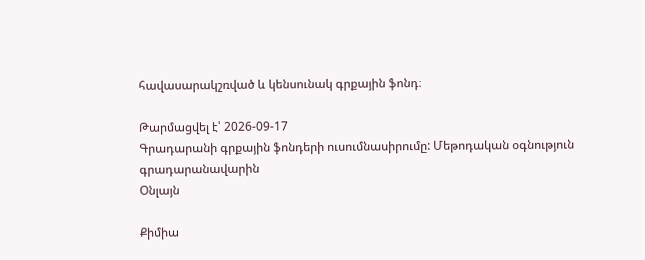հավասարակշռված և կենսունակ գրքային ֆոնդ։

Թարմացվել է՝ 2026-09-17
Գրադարանի գրքային ֆոնդերի ուսումնասիրումը: Մեթոդական օգնություն գրադարանավարին
Օնլայն

Քիմիա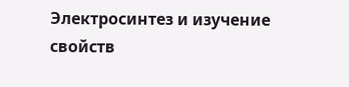Электросинтез и изучение свойств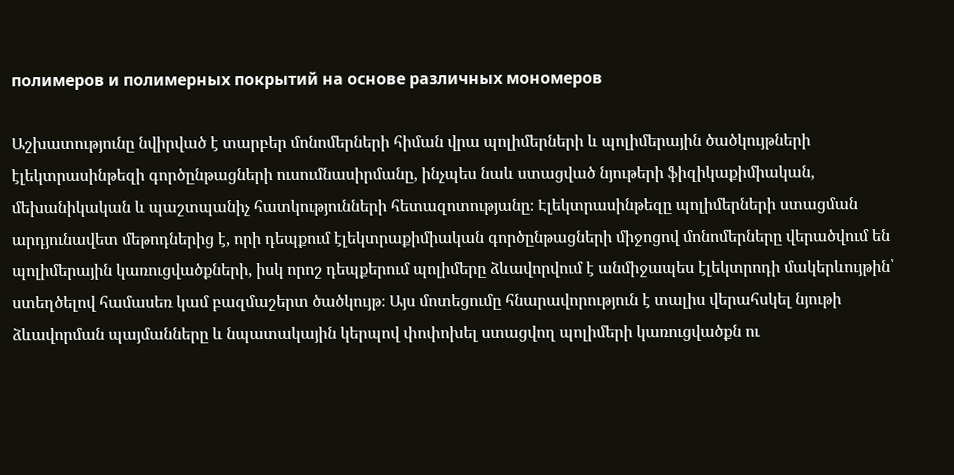полимеров и полимерных покрытий на основе различных мономеров

Աշխատությունը նվիրված է տարբեր մոնոմերների հիման վրա պոլիմերների և պոլիմերային ծածկույթների էլեկտրասինթեզի գործընթացների ուսումնասիրմանը, ինչպես նաև ստացված նյութերի ֆիզիկաքիմիական, մեխանիկական և պաշտպանիչ հատկությունների հետազոտությանը։ Էլեկտրասինթեզը պոլիմերների ստացման արդյունավետ մեթոդներից է, որի դեպքում էլեկտրաքիմիական գործընթացների միջոցով մոնոմերները վերածվում են պոլիմերային կառուցվածքների, իսկ որոշ դեպքերում պոլիմերը ձևավորվում է անմիջապես էլեկտրոդի մակերևույթին՝ ստեղծելով համասեռ կամ բազմաշերտ ծածկույթ։ Այս մոտեցումը հնարավորություն է տալիս վերահսկել նյութի ձևավորման պայմանները և նպատակային կերպով փոփոխել ստացվող պոլիմերի կառուցվածքն ու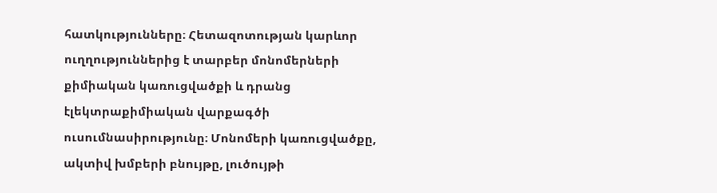հատկությունները։ Հետազոտության կարևոր ուղղություններից է տարբեր մոնոմերների քիմիական կառուցվածքի և դրանց էլեկտրաքիմիական վարքագծի ուսումնասիրությունը։ Մոնոմերի կառուցվածքը, ակտիվ խմբերի բնույթը, լուծույթի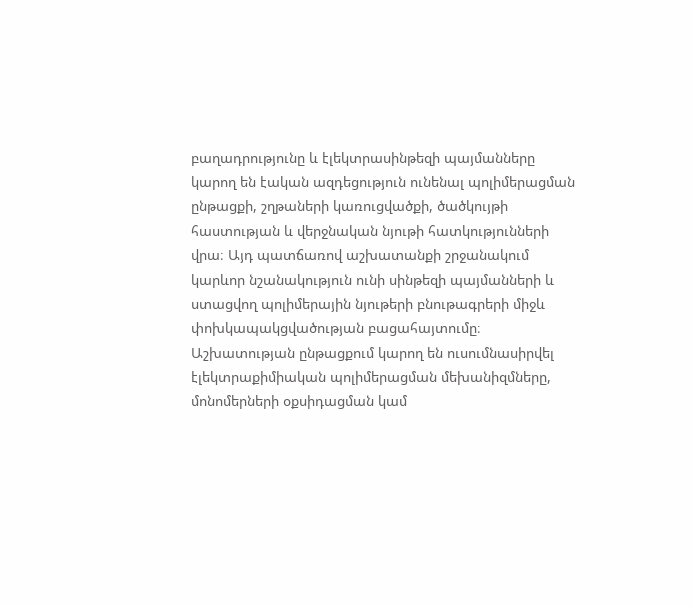բաղադրությունը և էլեկտրասինթեզի պայմանները կարող են էական ազդեցություն ունենալ պոլիմերացման ընթացքի, շղթաների կառուցվածքի, ծածկույթի հաստության և վերջնական նյութի հատկությունների վրա։ Այդ պատճառով աշխատանքի շրջանակում կարևոր նշանակություն ունի սինթեզի պայմանների և ստացվող պոլիմերային նյութերի բնութագրերի միջև փոխկապակցվածության բացահայտումը։ Աշխատության ընթացքում կարող են ուսումնասիրվել էլեկտրաքիմիական պոլիմերացման մեխանիզմները, մոնոմերների օքսիդացման կամ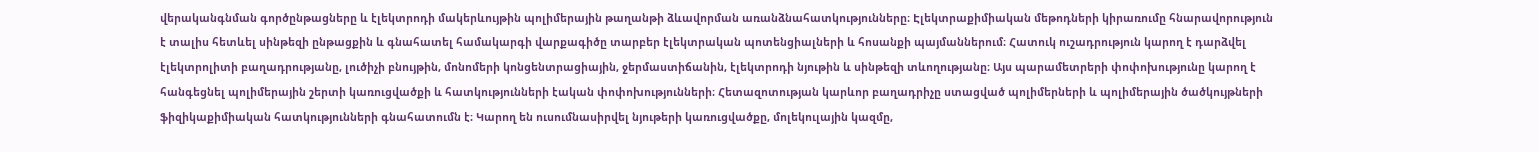վերականգնման գործընթացները և էլեկտրոդի մակերևույթին պոլիմերային թաղանթի ձևավորման առանձնահատկությունները։ Էլեկտրաքիմիական մեթոդների կիրառումը հնարավորություն է տալիս հետևել սինթեզի ընթացքին և գնահատել համակարգի վարքագիծը տարբեր էլեկտրական պոտենցիալների և հոսանքի պայմաններում։ Հատուկ ուշադրություն կարող է դարձվել էլեկտրոլիտի բաղադրությանը, լուծիչի բնույթին, մոնոմերի կոնցենտրացիային, ջերմաստիճանին, էլեկտրոդի նյութին և սինթեզի տևողությանը։ Այս պարամետրերի փոփոխությունը կարող է հանգեցնել պոլիմերային շերտի կառուցվածքի և հատկությունների էական փոփոխությունների։ Հետազոտության կարևոր բաղադրիչը ստացված պոլիմերների և պոլիմերային ծածկույթների ֆիզիկաքիմիական հատկությունների գնահատումն է։ Կարող են ուսումնասիրվել նյութերի կառուցվածքը, մոլեկուլային կազմը,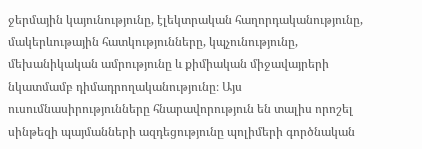ջերմային կայունությունը, էլեկտրական հաղորդականությունը, մակերևութային հատկությունները, կպչունությունը, մեխանիկական ամրությունը և քիմիական միջավայրերի նկատմամբ դիմադրողականությունը։ Այս ուսումնասիրությունները հնարավորություն են տալիս որոշել սինթեզի պայմանների ազդեցությունը պոլիմերի գործնական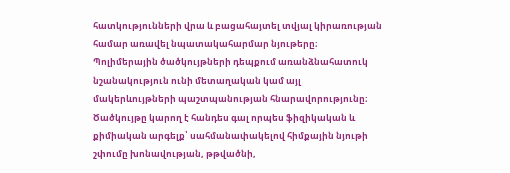հատկությունների վրա և բացահայտել տվյալ կիրառության համար առավել նպատակահարմար նյութերը։ Պոլիմերային ծածկույթների դեպքում առանձնահատուկ նշանակություն ունի մետաղական կամ այլ մակերևույթների պաշտպանության հնարավորությունը։ Ծածկույթը կարող է հանդես գալ որպես ֆիզիկական և քիմիական արգելք՝ սահմանափակելով հիմքային նյութի շփումը խոնավության, թթվածնի,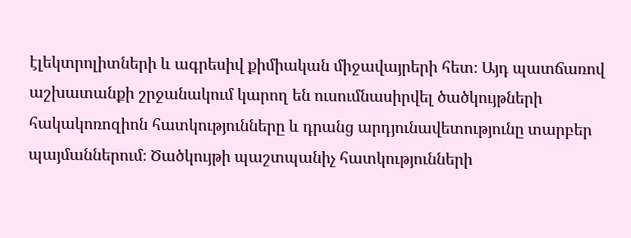էլեկտրոլիտների և ագրեսիվ քիմիական միջավայրերի հետ։ Այդ պատճառով աշխատանքի շրջանակում կարող են ուսումնասիրվել ծածկույթների հակակոռոզիոն հատկությունները և դրանց արդյունավետությունը տարբեր պայմաններում։ Ծածկույթի պաշտպանիչ հատկությունների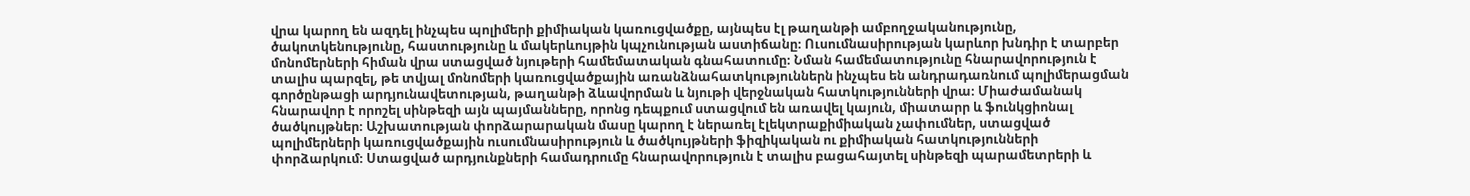վրա կարող են ազդել ինչպես պոլիմերի քիմիական կառուցվածքը, այնպես էլ թաղանթի ամբողջականությունը, ծակոտկենությունը, հաստությունը և մակերևույթին կպչունության աստիճանը։ Ուսումնասիրության կարևոր խնդիր է տարբեր մոնոմերների հիման վրա ստացված նյութերի համեմատական գնահատումը։ Նման համեմատությունը հնարավորություն է տալիս պարզել, թե տվյալ մոնոմերի կառուցվածքային առանձնահատկություններն ինչպես են անդրադառնում պոլիմերացման գործընթացի արդյունավետության, թաղանթի ձևավորման և նյութի վերջնական հատկությունների վրա։ Միաժամանակ հնարավոր է որոշել սինթեզի այն պայմանները, որոնց դեպքում ստացվում են առավել կայուն, միատարր և ֆունկցիոնալ ծածկույթներ։ Աշխատության փորձարարական մասը կարող է ներառել էլեկտրաքիմիական չափումներ, ստացված պոլիմերների կառուցվածքային ուսումնասիրություն և ծածկույթների ֆիզիկական ու քիմիական հատկությունների փորձարկում։ Ստացված արդյունքների համադրումը հնարավորություն է տալիս բացահայտել սինթեզի պարամետրերի և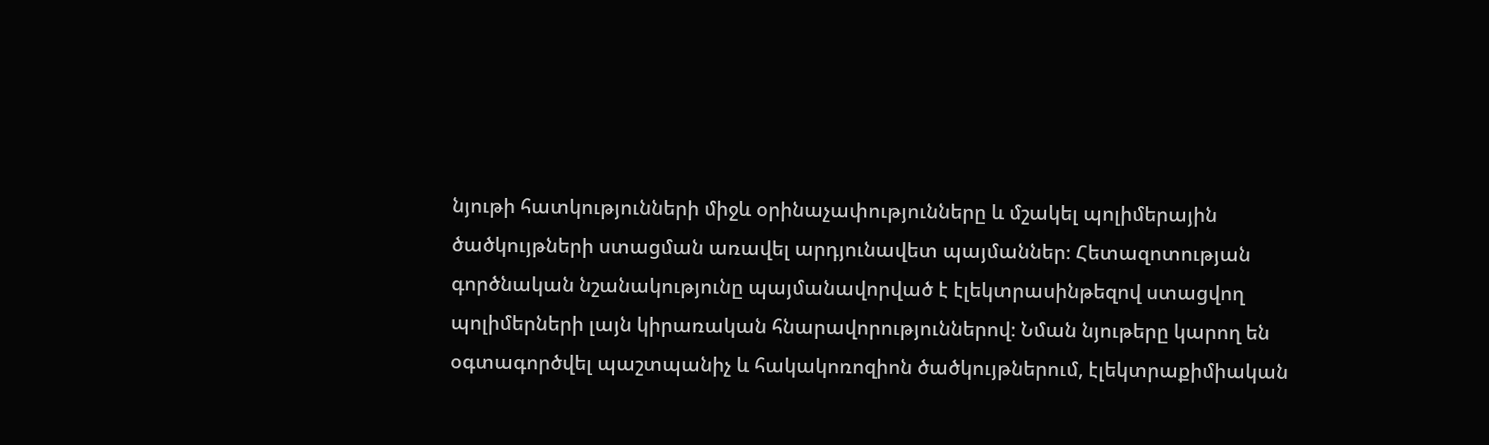նյութի հատկությունների միջև օրինաչափությունները և մշակել պոլիմերային ծածկույթների ստացման առավել արդյունավետ պայմաններ։ Հետազոտության գործնական նշանակությունը պայմանավորված է էլեկտրասինթեզով ստացվող պոլիմերների լայն կիրառական հնարավորություններով։ Նման նյութերը կարող են օգտագործվել պաշտպանիչ և հակակոռոզիոն ծածկույթներում, էլեկտրաքիմիական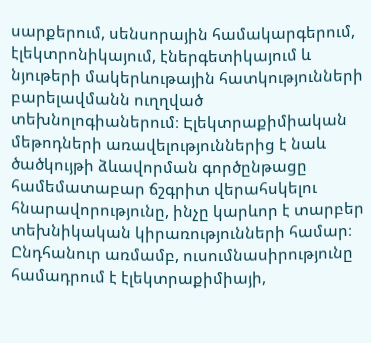սարքերում, սենսորային համակարգերում, էլեկտրոնիկայում, էներգետիկայում և նյութերի մակերևութային հատկությունների բարելավմանն ուղղված տեխնոլոգիաներում։ Էլեկտրաքիմիական մեթոդների առավելություններից է նաև ծածկույթի ձևավորման գործընթացը համեմատաբար ճշգրիտ վերահսկելու հնարավորությունը, ինչը կարևոր է տարբեր տեխնիկական կիրառությունների համար։ Ընդհանուր առմամբ, ուսումնասիրությունը համադրում է էլեկտրաքիմիայի,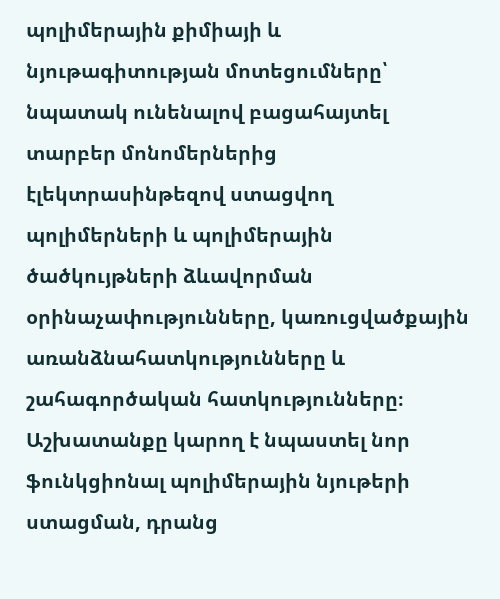պոլիմերային քիմիայի և նյութագիտության մոտեցումները՝ նպատակ ունենալով բացահայտել տարբեր մոնոմերներից էլեկտրասինթեզով ստացվող պոլիմերների և պոլիմերային ծածկույթների ձևավորման օրինաչափությունները, կառուցվածքային առանձնահատկությունները և շահագործական հատկությունները։ Աշխատանքը կարող է նպաստել նոր ֆունկցիոնալ պոլիմերային նյութերի ստացման, դրանց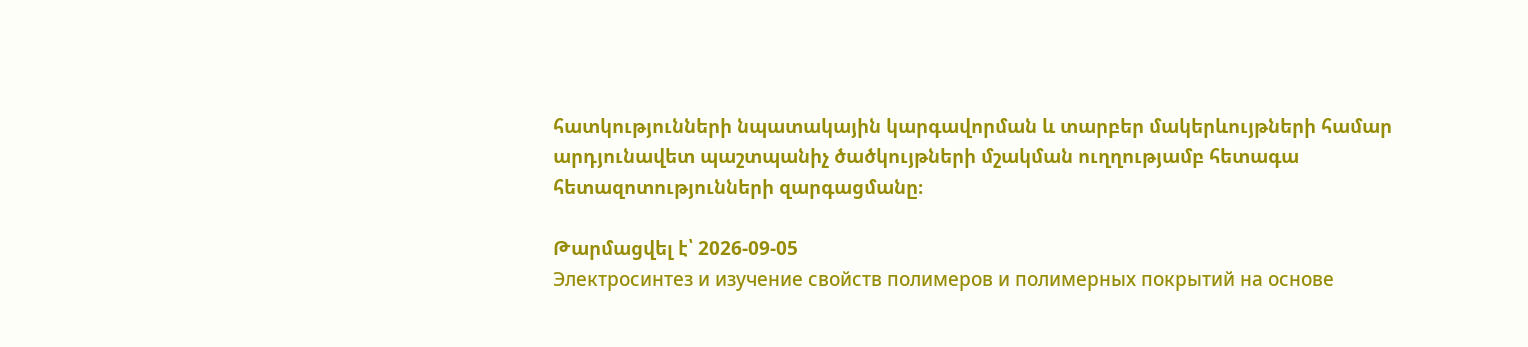հատկությունների նպատակային կարգավորման և տարբեր մակերևույթների համար արդյունավետ պաշտպանիչ ծածկույթների մշակման ուղղությամբ հետագա հետազոտությունների զարգացմանը։

Թարմացվել է՝ 2026-09-05
Электросинтез и изучение свойств полимеров и полимерных покрытий на основе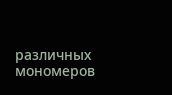различных мономеров